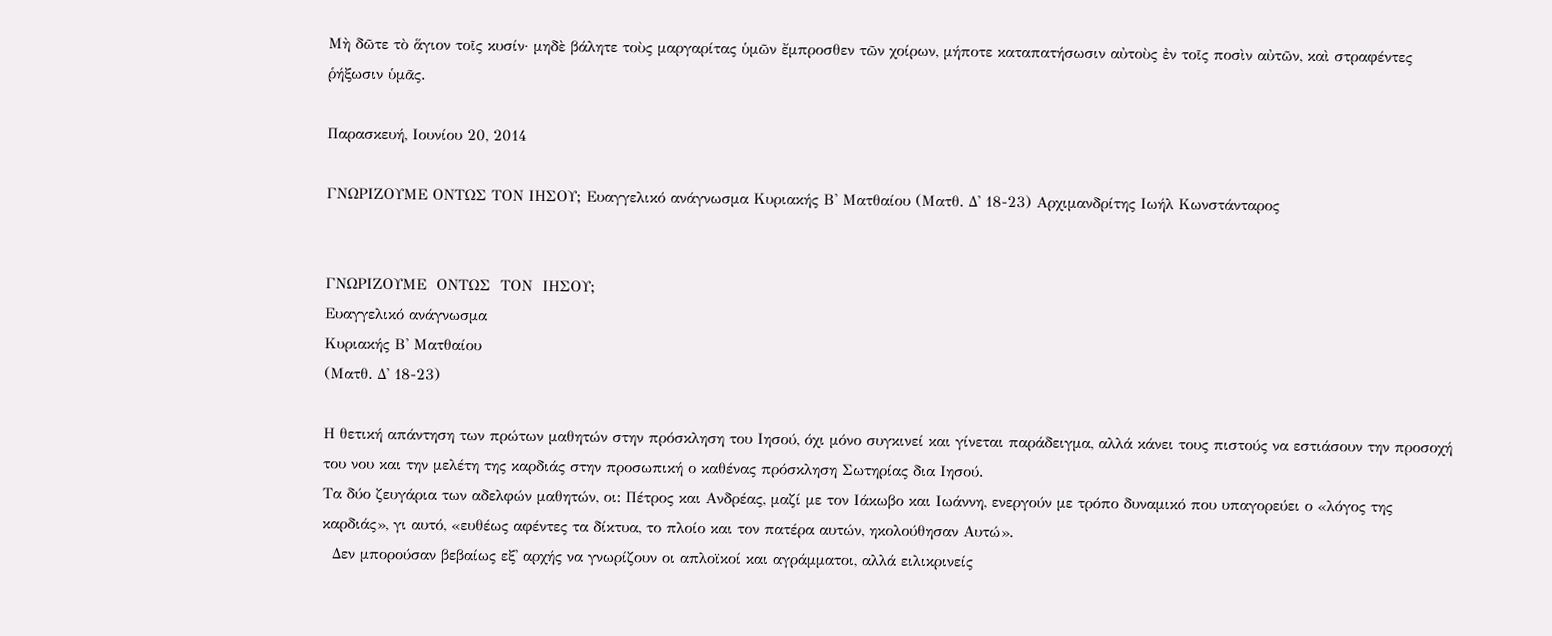Μὴ δῶτε τὸ ἅγιον τοῖς κυσίν· μηδὲ βάλητε τοὺς μαργαρίτας ὑμῶν ἔμπροσθεν τῶν χοίρων, μήποτε καταπατήσωσιν αὐτοὺς ἐν τοῖς ποσὶν αὐτῶν, καὶ στραφέντες ῥήξωσιν ὑμᾶς.

Παρασκευή, Ιουνίου 20, 2014

ΓΝΩΡΙΖΟΥΜΕ ΟΝΤΩΣ ΤΟΝ ΙΗΣΟΥ; Ευαγγελικό ανάγνωσμα Κυριακής Β' Ματθαίου (Ματθ. Δ' 18-23) Αρχιμανδρίτης Ιωήλ Κωνστάνταρος


ΓΝΩΡΙΖΟΥΜΕ  ΟΝΤΩΣ  ΤΟΝ  ΙΗΣΟΥ;
Ευαγγελικό ανάγνωσμα
Κυριακής Β' Ματθαίου
(Ματθ. Δ' 18-23)

Η θετική απάντηση των πρώτων μαθητών στην πρόσκληση του Ιησού, όχι μόνο συγκινεί και γίνεται παράδειγμα, αλλά κάνει τους πιστούς να εστιάσουν την προσοχή του νου και την μελέτη της καρδιάς στην προσωπική ο καθένας πρόσκληση Σωτηρίας δια Ιησού.
Τα δύο ζευγάρια των αδελφών μαθητών, οι: Πέτρος και Ανδρέας, μαζί με τον Ιάκωβο και Ιωάννη, ενεργούν με τρόπο δυναμικό που υπαγορεύει ο «λόγος της καρδιάς», γι αυτό, «ευθέως αφέντες τα δίκτυα, το πλοίο και τον πατέρα αυτών, ηκολούθησαν Αυτώ».
  Δεν μπορούσαν βεβαίως εξ' αρχής να γνωρίζουν οι απλοϊκοί και αγράμματοι, αλλά ειλικρινείς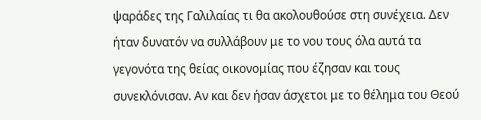ψαράδες της Γαλιλαίας τι θα ακολουθούσε στη συνέχεια. Δεν ήταν δυνατόν να συλλάβουν με το νου τους όλα αυτά τα γεγονότα της θείας οικονομίας που έζησαν και τους συνεκλόνισαν. Αν και δεν ήσαν άσχετοι με το θέλημα του Θεού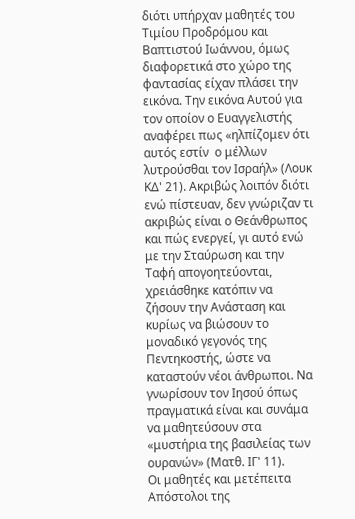διότι υπήρχαν μαθητές του Τιμίου Προδρόμου και Βαπτιστού Ιωάννου, όμως διαφορετικά στο χώρο της φαντασίας είχαν πλάσει την εικόνα. Την εικόνα Αυτού για τον οποίον ο Ευαγγελιστής αναφέρει πως «ηλπίζομεν ότι αυτός εστίν  ο μέλλων λυτρούσθαι τον Ισραήλ» (Λουκ ΚΔ' 21). Ακριβώς λοιπόν διότι ενώ πίστευαν, δεν γνώριζαν τι ακριβώς είναι ο Θεάνθρωπος και πώς ενεργεί, γι αυτό ενώ με την Σταύρωση και την Ταφή απογοητεύονται, χρειάσθηκε κατόπιν να ζήσουν την Ανάσταση και κυρίως να βιώσουν το μοναδικό γεγονός της Πεντηκοστής, ώστε να καταστούν νέοι άνθρωποι. Να γνωρίσουν τον Ιησού όπως πραγματικά είναι και συνάμα να μαθητεύσουν στα «μυστήρια της βασιλείας των ουρανών» (Ματθ. ΙΓ' 11).
Οι μαθητές και μετέπειτα Απόστολοι της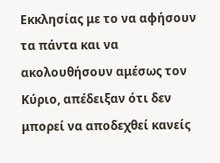Εκκλησίας με το να αφήσουν τα πάντα και να ακολουθήσουν αμέσως τον Κύριο, απέδειξαν ότι δεν μπορεί να αποδεχθεί κανείς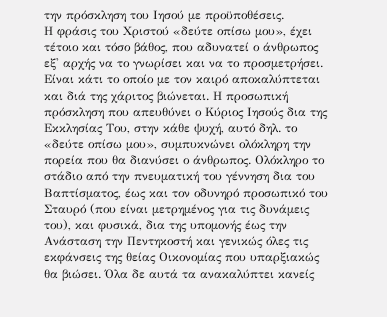την πρόσκληση του Ιησού με προϋποθέσεις.
Η φράσις του Χριστού «δεύτε οπίσω μου», έχει τέτοιο και τόσο βάθος, που αδυνατεί ο άνθρωπος εξ' αρχής να το γνωρίσει και να το προσμετρήσει. Είναι κάτι το οποίο με τον καιρό αποκαλύπτεται και διά της χάριτος βιώνεται. Η προσωπική πρόσκληση που απευθύνει ο Κύριος Ιησούς δια της Εκκλησίας Του, στην κάθε ψυχή, αυτό δηλ. το «δεύτε οπίσω μου», συμπυκνώνει ολόκληρη την πορεία που θα διανύσει ο άνθρωπος. Ολόκληρο το στάδιο από την πνευματική του γέννηση δια του Βαπτίσματος, έως και τον οδυνηρό προσωπικό του Σταυρό (που είναι μετρημένος για τις δυνάμεις του), και φυσικά, δια της υπομονής έως την Ανάσταση την Πεντηκοστή και γενικώς όλες τις εκφάνσεις της θείας Οικονομίας που υπαρξιακώς θα βιώσει. Όλα δε αυτά τα ανακαλύπτει κανείς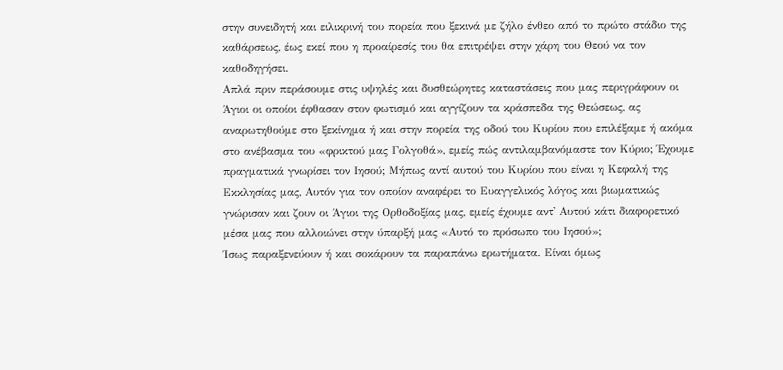στην συνειδητή και ειλικρινή του πορεία που ξεκινά με ζήλο ένθεο από το πρώτο στάδιο της καθάρσεως, έως εκεί που η προαίρεσίς του θα επιτρέψει στην χάρη του Θεού να τον καθοδηγήσει.
Απλά πριν περάσουμε στις υψηλές και δυσθεώρητες καταστάσεις που μας περιγράφουν οι Άγιοι οι οποίοι έφθασαν στον φωτισμό και αγγίζουν τα κράσπεδα της Θεώσεως, ας αναρωτηθούμε στο ξεκίνημα ή και στην πορεία της οδού του Κυρίου που επιλέξαμε ή ακόμα στο ανέβασμα του «φρικτού μας Γολγοθά», εμείς πώς αντιλαμβανόμαστε τον Κύριο; Έχουμε πραγματικά γνωρίσει τον Ιησού; Μήπως αντί αυτού του Κυρίου που είναι η Κεφαλή της Εκκλησίας μας, Αυτόν για τον οποίον αναφέρει το Ευαγγελικός λόγος και βιωματικώς γνώρισαν και ζουν οι Άγιοι της Ορθοδοξίας μας, εμείς έχουμε αντ' Αυτού κάτι διαφορετικό μέσα μας που αλλοιώνει στην ύπαρξή μας «Αυτό το πρόσωπο του Ιησού»;
Ίσως παραξενεύουν ή και σοκάρουν τα παραπάνω ερωτήματα. Είναι όμως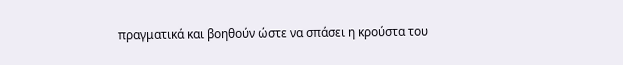πραγματικά και βοηθούν ώστε να σπάσει η κρούστα του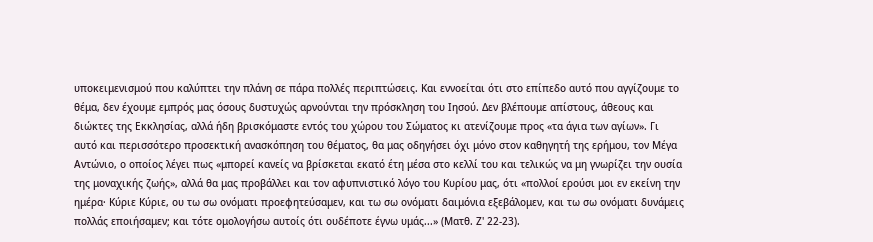υποκειμενισμού που καλύπτει την πλάνη σε πάρα πολλές περιπτώσεις. Και εννοείται ότι στο επίπεδο αυτό που αγγίζουμε το θέμα, δεν έχουμε εμπρός μας όσους δυστυχώς αρνούνται την πρόσκληση του Ιησού. Δεν βλέπουμε απίστους, άθεους και διώκτες της Εκκλησίας, αλλά ήδη βρισκόμαστε εντός του χώρου του Σώματος κι ατενίζουμε προς «τα άγια των αγίων». Γι αυτό και περισσότερο προσεκτική ανασκόπηση του θέματος, θα μας οδηγήσει όχι μόνο στον καθηγητή της ερήμου, τον Μέγα Αντώνιο, ο οποίος λέγει πως «μπορεί κανείς να βρίσκεται εκατό έτη μέσα στο κελλί του και τελικώς να μη γνωρίζει την ουσία της μοναχικής ζωής», αλλά θα μας προβάλλει και τον αφυπνιστικό λόγο του Κυρίου μας, ότι «πολλοί ερούσι μοι εν εκείνη την ημέρα· Κύριε Κύριε, ου τω σω ονόματι προεφητεύσαμεν, και τω σω ονόματι δαιμόνια εξεβάλομεν, και τω σω ονόματι δυνάμεις πολλάς εποιήσαμεν; και τότε ομολογήσω αυτοίς ότι ουδέποτε έγνω υμάς...» (Ματθ. Ζ' 22-23).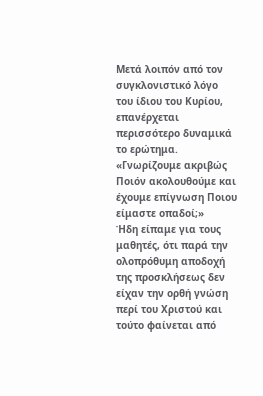Μετά λοιπόν από τον συγκλονιστικό λόγο του ίδιου του Κυρίου, επανέρχεται περισσότερο δυναμικά το ερώτημα.
«Γνωρίζουμε ακριβώς Ποιόν ακολουθούμε και έχουμε επίγνωση Ποιου είμαστε οπαδοί;»
Ήδη είπαμε για τους μαθητές, ότι παρά την ολοπρόθυμη αποδοχή της προσκλήσεως δεν είχαν την ορθή γνώση περί του Χριστού και τούτο φαίνεται από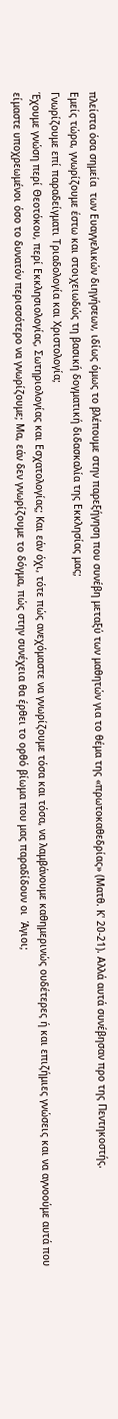πλείστα όσα σημεία  των Ευαγγελικών διηγήσεων, ιδίως όμως το βλέπουμε στην παρεξήγηση που συνέβη μεταξύ των μαθητών για το θέμα της «πρωτοκαθεδρίας» (Ματθ. Κ' 20-21). Αλλά αυτά συνέβησαν προ της Πεντηκοστής.
Εμείς τώρα, γνωρίζουμε έστω και στοιχειωδώς τη βασική δογματική διδασκαλία της Εκκλησίας μας;
Γνωρίζουμε επί παραδείγματι Τριαδολογία και Χριστολογία;
Έχουμε γνώση περί Θεοτόκου, περί Εκκλησιολογίας, Σωτηριολογίας και Εσχατολογίας; Και εάν όχι, τότε πώς ανεχόμαστε να γνωρίζουμε τόσα και τόσα, να λαμβάνουμε καθημερινώς ουδέτερες ή και επιζήμιες γνώσεις και να αγνοούμε αυτά που είμαστε υποχρεωμένοι όσο το δυνατόν περισσότερο να γνωρίζουμε; Μα, εάν δεν γνωρίζουμε το δόγμα, πώς στην συνέχεια θα έρθει το ορθό βίωμα που μας παραδίδουν οι  Άγιοι;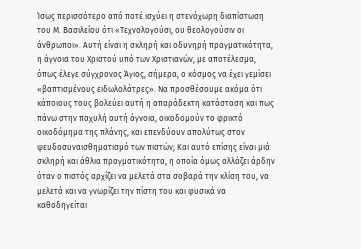Ίσως περισσότερο από ποτέ ισχύει η στενόχωρη διαπίστωση του Μ. Βασιλείου ότι «Τεχνολογούσι, ου θεολογούσιν οι άνθρωποι». Αυτή είναι η σκληρή και οδυνηρή πραγματικότητα, η άγνοια του Χριστού υπό των Χριστιανών, με αποτέλεσμα, όπως έλεγε σύγχρονος Άγιος, σήμερα, ο κόσμος να έχει γεμίσει «βαπτισμένους ειδωλολάτρες». Να προσθέσουμε ακόμα ότι κάποιους τους βολεύει αυτή η απαράδεκτη κατάσταση και πως πάνω στην παχυλή αυτή άγνοια, οικοδομούν το φρικτό οικοδόμημα της πλάνης, και επενδύουν απολύτως στον ψευδοσυναισθηματισμό των πιστών; Και αυτό επίσης είναι μιά σκληρή και άθλια πραγματικότητα, η οποία όμως αλλάζει άρδην όταν ο πιστός αρχίζει να μελετά στα σοβαρά την κλίση του, να  μελετά και να γνωρίζει την πίστη του και φυσικά να καθοδηγείται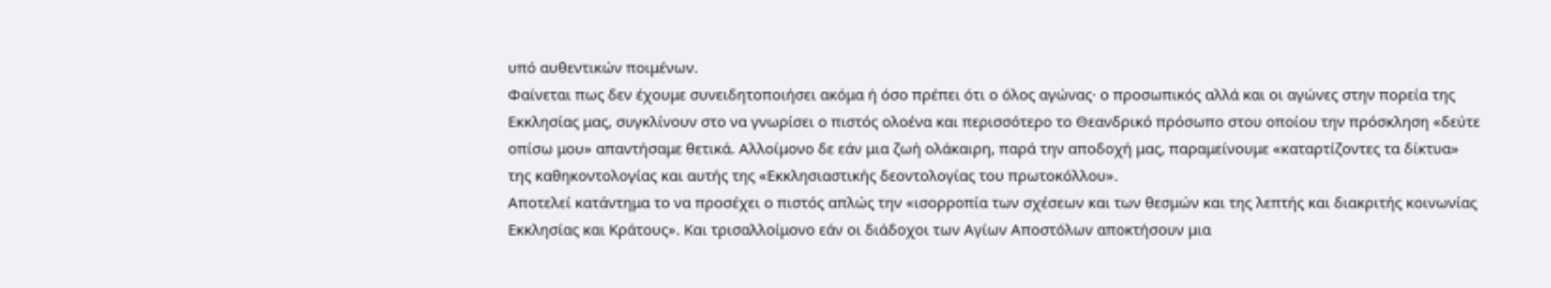υπό αυθεντικών ποιμένων.
Φαίνεται πως δεν έχουμε συνειδητοποιήσει ακόμα ή όσο πρέπει ότι ο όλος αγώνας· ο προσωπικός αλλά και οι αγώνες στην πορεία της Εκκλησίας μας, συγκλίνουν στο να γνωρίσει ο πιστός ολοένα και περισσότερο το Θεανδρικό πρόσωπο στου οποίου την πρόσκληση «δεύτε οπίσω μου» απαντήσαμε θετικά. Αλλοίμονο δε εάν μια ζωή ολάκαιρη, παρά την αποδοχή μας, παραμείνουμε «καταρτίζοντες τα δίκτυα» της καθηκοντολογίας και αυτής της «Εκκλησιαστικής δεοντολογίας του πρωτοκόλλου».
Αποτελεί κατάντημα το να προσέχει ο πιστός απλώς την «ισορροπία των σχέσεων και των θεσμών και της λεπτής και διακριτής κοινωνίας Εκκλησίας και Κράτους». Και τρισαλλοίμονο εάν οι διάδοχοι των Αγίων Αποστόλων αποκτήσουν μια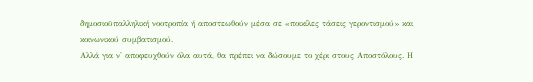δημοσιοϋπαλληλική νοοτροπία ή αποστεωθούν μέσα σε «ποικίλες τάσεις γεροντισμού» και κοινωνικού συμβατισμού.
Αλλά για ν' αποφευχθούν όλα αυτά, θα πρέπει να δώσουμε το χέρι στους Αποστόλους. Η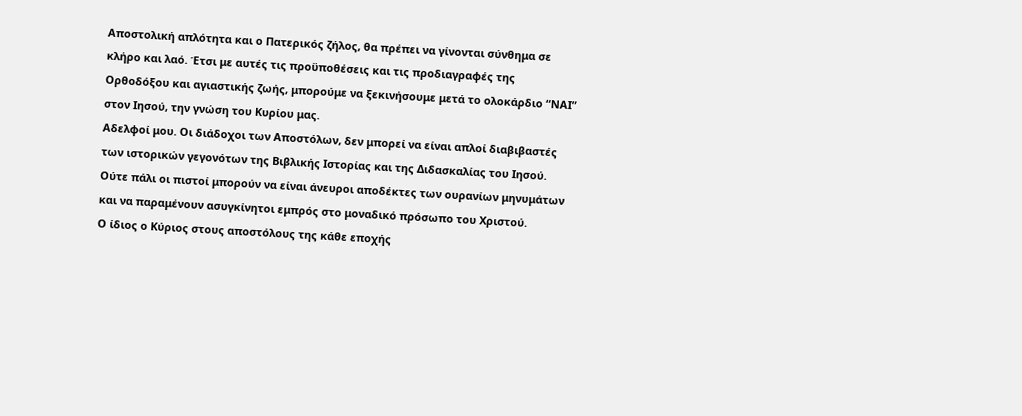Αποστολική απλότητα και ο Πατερικός ζήλος, θα πρέπει να γίνονται σύνθημα σε κλήρο και λαό. Έτσι με αυτές τις προϋποθέσεις και τις προδιαγραφές της Ορθοδόξου και αγιαστικής ζωής, μπορούμε να ξεκινήσουμε μετά το ολοκάρδιο “ΝΑΙ” στον Ιησού, την γνώση του Κυρίου μας.
Αδελφοί μου. Οι διάδοχοι των Αποστόλων, δεν μπορεί να είναι απλοί διαβιβαστές των ιστορικών γεγονότων της Βιβλικής Ιστορίας και της Διδασκαλίας του Ιησού. Ούτε πάλι οι πιστοί μπορούν να είναι άνευροι αποδέκτες των ουρανίων μηνυμάτων και να παραμένουν ασυγκίνητοι εμπρός στο μοναδικό πρόσωπο του Χριστού.
Ο ίδιος ο Κύριος στους αποστόλους της κάθε εποχής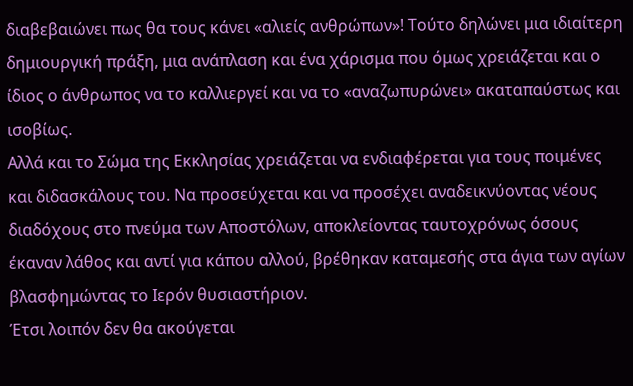διαβεβαιώνει πως θα τους κάνει «αλιείς ανθρώπων»! Τούτο δηλώνει μια ιδιαίτερη δημιουργική πράξη, μια ανάπλαση και ένα χάρισμα που όμως χρειάζεται και ο ίδιος ο άνθρωπος να το καλλιεργεί και να το «αναζωπυρώνει» ακαταπαύστως και ισοβίως.
Αλλά και το Σώμα της Εκκλησίας χρειάζεται να ενδιαφέρεται για τους ποιμένες και διδασκάλους του. Να προσεύχεται και να προσέχει αναδεικνύοντας νέους διαδόχους στο πνεύμα των Αποστόλων, αποκλείοντας ταυτοχρόνως όσους έκαναν λάθος και αντί για κάπου αλλού, βρέθηκαν καταμεσής στα άγια των αγίων βλασφημώντας το Ιερόν θυσιαστήριον.
Έτσι λοιπόν δεν θα ακούγεται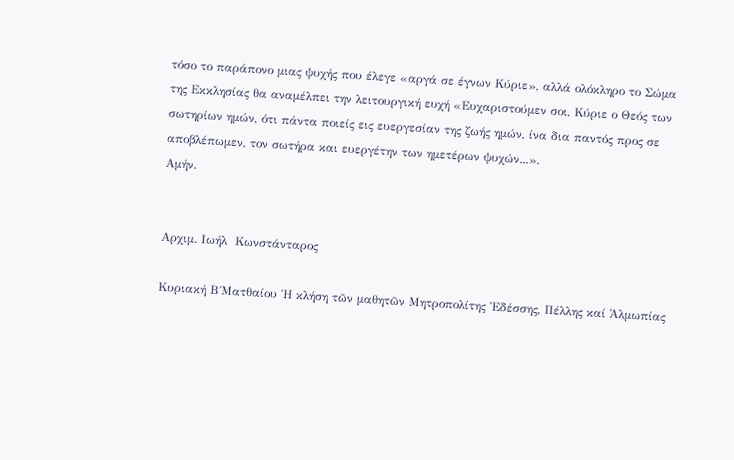τόσο το παράπονο μιας ψυχής που έλεγε «αργά σε έγνων Κύριε», αλλά ολόκληρο το Σώμα της Εκκλησίας θα αναμέλπει την λειτουργική ευχή «Ευχαριστούμεν σοι, Κύριε ο Θεός των σωτηρίων ημών, ότι πάντα ποιείς εις ευεργεσίαν της ζωής ημών, ίνα δια παντός προς σε αποβλέπωμεν, τον σωτήρα και ευεργέτην των ημετέρων ψυχών...».
Αμήν.


Αρχιμ. Ιωήλ  Κωνστάνταρος

Κυριακή Β΄Ματθαίου Ἡ κλήση τῶν μαθητῶν Μητροπολίτης Ἐδέσσης, Πέλλης καί Ἀλμωπίας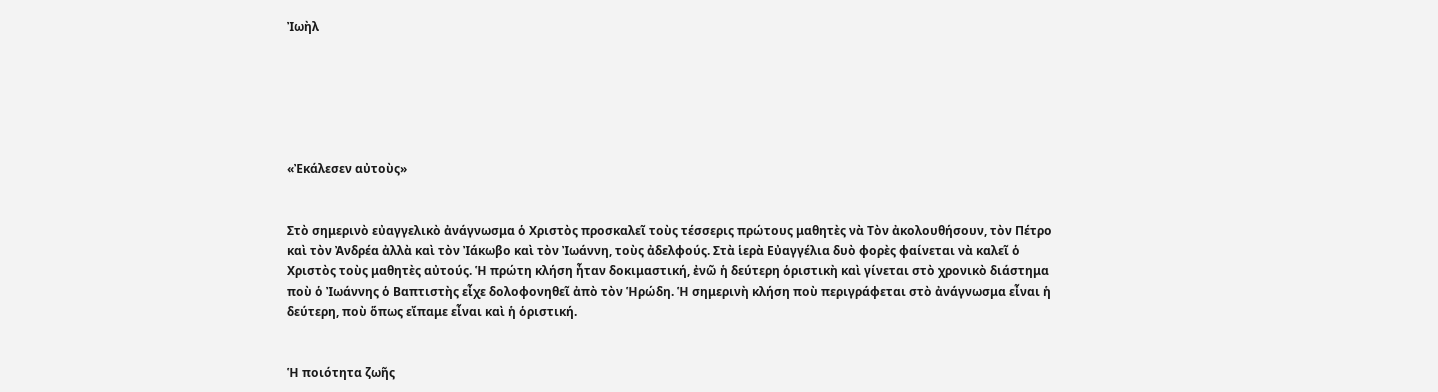Ἰωὴλ






«Ἐκάλεσεν αὐτοὺς»


Στὸ σημερινὸ εὐαγγελικὸ ἀνάγνωσμα ὁ Χριστὸς προσκαλεῖ τοὺς τέσσερις πρώτους μαθητὲς νὰ Τὸν ἀκολουθήσουν, τὸν Πέτρο καὶ τὸν Ἀνδρέα ἀλλὰ καὶ τὸν Ἰάκωβο καὶ τὸν Ἰωάννη, τοὺς ἀδελφούς. Στὰ ἱερὰ Εὐαγγέλια δυὸ φορὲς φαίνεται νὰ καλεῖ ὁ Χριστὸς τοὺς μαθητὲς αὐτούς. Ἡ πρώτη κλήση ἦταν δοκιμαστική, ἐνῶ ἡ δεύτερη ὁριστικὴ καὶ γίνεται στὸ χρονικὸ διάστημα ποὺ ὁ Ἰωάννης ὁ Βαπτιστὴς εἶχε δολοφονηθεῖ ἀπὸ τὸν Ἡρώδη. Ἡ σημερινὴ κλήση ποὺ περιγράφεται στὸ ἀνάγνωσμα εἶναι ἡ δεύτερη, ποὺ ὅπως εἴπαμε εἶναι καὶ ἡ ὁριστική.


Ἡ ποιότητα ζωῆς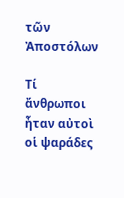τῶν Ἀποστόλων

Τί ἄνθρωποι ἦταν αὐτοὶ οἱ ψαράδες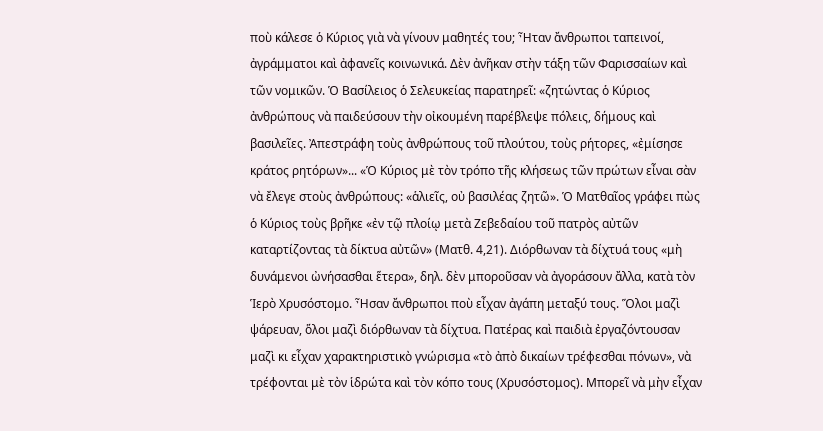ποὺ κάλεσε ὁ Κύριος γιὰ νὰ γίνουν μαθητές του; Ἦταν ἄνθρωποι ταπεινοί, ἀγράμματοι καὶ ἀφανεῖς κοινωνικά. Δὲν ἀνῆκαν στὴν τάξη τῶν Φαρισσαίων καὶ τῶν νομικῶν. Ὁ Βασίλειος ὁ Σελευκείας παρατηρεῖ: «ζητώντας ὁ Κύριος ἀνθρώπους νὰ παιδεύσουν τὴν οἰκουμένη παρέβλεψε πόλεις, δήμους καὶ βασιλεῖες. Ἀπεστράφη τοὺς ἀνθρώπους τοῦ πλούτου, τοὺς ρήτορες, «ἐμίσησε κράτος ρητόρων»... «Ὁ Κύριος μὲ τὸν τρόπο τῆς κλήσεως τῶν πρώτων εἶναι σὰν νὰ ἔλεγε στοὺς ἀνθρώπους: «ἁλιεῖς, οὐ βασιλέας ζητῶ». Ὁ Ματθαῖος γράφει πὼς ὁ Κύριος τοὺς βρῆκε «ἐν τῷ πλοίῳ μετὰ Ζεβεδαίου τοῦ πατρὸς αὐτῶν καταρτίζοντας τὰ δίκτυα αὐτῶν» (Ματθ. 4,21). Διόρθωναν τὰ δίχτυά τους «μὴ δυνάμενοι ὠνήσασθαι ἕτερα», δηλ. δὲν μποροῦσαν νὰ ἀγοράσουν ἄλλα, κατὰ τὸν Ἱερὸ Χρυσόστομο. Ἦσαν ἄνθρωποι ποὺ εἶχαν ἀγάπη μεταξύ τους. Ὅλοι μαζὶ ψάρευαν, ὅλοι μαζὶ διόρθωναν τὰ δίχτυα. Πατέρας καὶ παιδιὰ ἐργαζόντουσαν μαζὶ κι εἶχαν χαρακτηριστικὸ γνώρισμα «τὸ ἀπὸ δικαίων τρέφεσθαι πόνων», νὰ τρέφονται μὲ τὸν ἱδρώτα καὶ τὸν κόπο τους (Χρυσόστομος). Μπορεῖ νὰ μὴν εἶχαν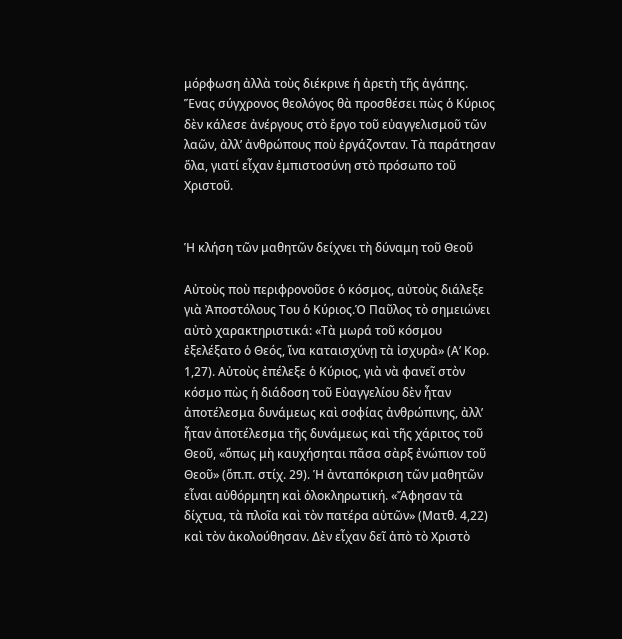μόρφωση ἀλλὰ τοὺς διέκρινε ἡ ἀρετὴ τῆς ἀγάπης. Ἕνας σύγχρονος θεολόγος θὰ προσθέσει πὼς ὁ Κύριος δὲν κάλεσε ἀνέργους στὸ ἔργο τοῦ εὐαγγελισμοῦ τῶν λαῶν, ἀλλ’ ἀνθρώπους ποὺ ἐργάζονταν. Τὰ παράτησαν ὅλα, γιατί εἶχαν ἐμπιστοσύνη στὸ πρόσωπο τοῦ Χριστοῦ.


Ἡ κλήση τῶν μαθητῶν δείχνει τὴ δύναμη τοῦ Θεοῦ

Αὐτοὺς ποὺ περιφρονοῦσε ὁ κόσμος, αὐτοὺς διάλεξε γιὰ Ἀποστόλους Του ὁ Κύριος.Ὁ Παῦλος τὸ σημειώνει αὐτὸ χαρακτηριστικά: «Τὰ μωρά τοῦ κόσμου ἐξελέξατο ὁ Θεός, ἵνα καταισχύνῃ τὰ ἰσχυρὰ» (Α’ Κορ. 1,27). Αὐτοὺς ἐπέλεξε ὁ Κύριος, γιὰ νὰ φανεῖ στὸν κόσμο πὼς ἡ διάδοση τοῦ Εὐαγγελίου δὲν ἦταν ἀποτέλεσμα δυνάμεως καὶ σοφίας ἀνθρώπινης, ἀλλ’ ἦταν ἀποτέλεσμα τῆς δυνάμεως καὶ τῆς χάριτος τοῦ Θεοῦ, «ὅπως μὴ καυχήσηται πᾶσα σὰρξ ἐνώπιον τοῦ Θεοῦ» (ὅπ.π. στίχ. 29). Ἡ ἀνταπόκριση τῶν μαθητῶν εἶναι αὐθόρμητη καὶ ὁλοκληρωτική. «Ἄφησαν τὰ δίχτυα, τὰ πλοῖα καὶ τὸν πατέρα αὐτῶν» (Ματθ. 4,22) καὶ τὸν ἀκολούθησαν. Δὲν εἶχαν δεῖ ἀπὸ τὸ Χριστὸ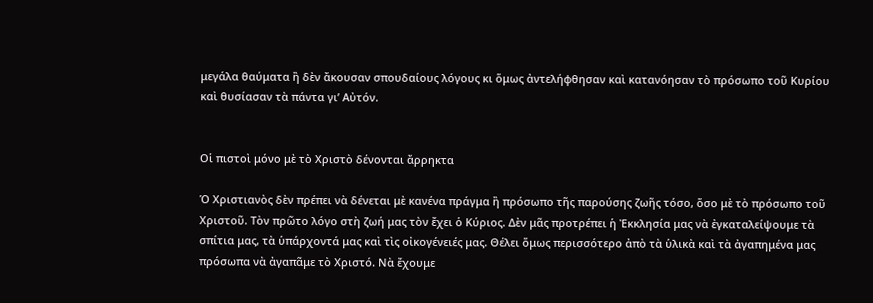μεγάλα θαύματα ἢ δὲν ἄκουσαν σπουδαίους λόγους κι ὅμως ἀντελήφθησαν καὶ κατανόησαν τὸ πρόσωπο τοῦ Κυρίου καὶ θυσίασαν τὰ πάντα γι’ Αὐτόν.


Οἱ πιστοὶ μόνο μὲ τὸ Χριστὸ δένονται ἄρρηκτα

Ὁ Χριστιανὸς δὲν πρέπει νὰ δένεται μὲ κανένα πράγμα ἢ πρόσωπο τῆς παρούσης ζωῆς τόσο, ὅσο μὲ τὸ πρόσωπο τοῦ Χριστοῦ. Τὸν πρῶτο λόγο στὴ ζωή μας τὸν ἔχει ὁ Κύριος. Δὲν μᾶς προτρέπει ἡ Ἐκκλησία μας νὰ ἐγκαταλείψουμε τὰ σπίτια μας, τὰ ὑπάρχοντά μας καὶ τὶς οἰκογένειές μας. Θέλει ὅμως περισσότερο ἀπὸ τὰ ὑλικὰ καὶ τὰ ἀγαπημένα μας πρόσωπα νὰ ἀγαπᾶμε τὸ Χριστό. Νὰ ἔχουμε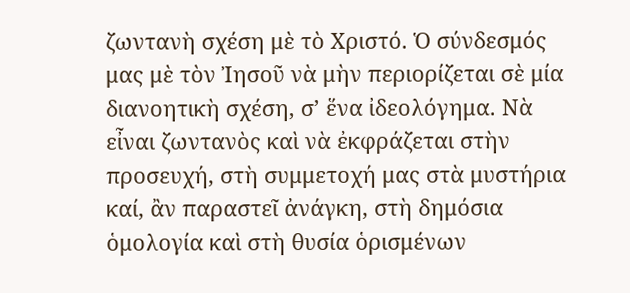ζωντανὴ σχέση μὲ τὸ Χριστό. Ὁ σύνδεσμός μας μὲ τὸν Ἰησοῦ νὰ μὴν περιορίζεται σὲ μία διανοητικὴ σχέση, σ’ ἕνα ἰδεολόγημα. Νὰ εἶναι ζωντανὸς καὶ νὰ ἐκφράζεται στὴν προσευχή, στὴ συμμετοχή μας στὰ μυστήρια καί, ἂν παραστεῖ ἀνάγκη, στὴ δημόσια ὁμολογία καὶ στὴ θυσία ὁρισμένων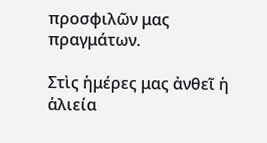προσφιλῶν μας πραγμάτων.

Στὶς ἡμέρες μας ἀνθεῖ ἡ ἁλιεία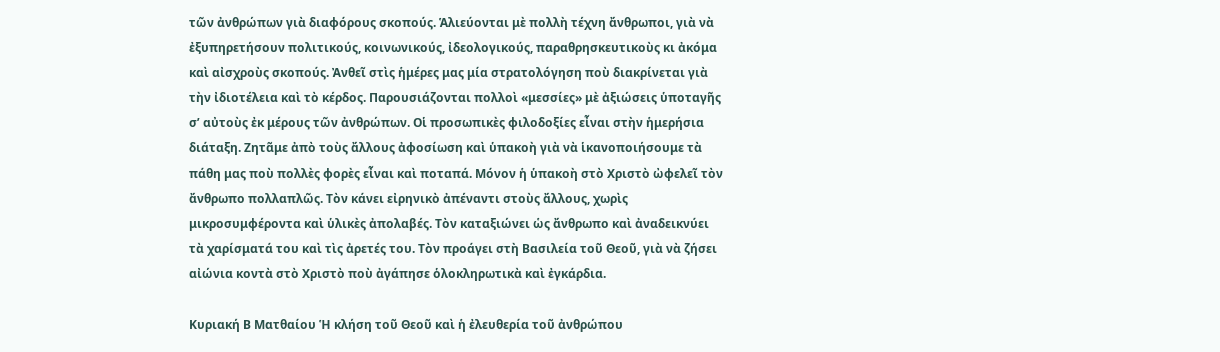τῶν ἀνθρώπων γιὰ διαφόρους σκοπούς. Ἁλιεύονται μὲ πολλὴ τέχνη ἄνθρωποι, γιὰ νὰ ἐξυπηρετήσουν πολιτικούς, κοινωνικούς, ἰδεολογικούς, παραθρησκευτικοὺς κι ἀκόμα καὶ αἰσχροὺς σκοπούς. Ἀνθεῖ στὶς ἡμέρες μας μία στρατολόγηση ποὺ διακρίνεται γιὰ τὴν ἰδιοτέλεια καὶ τὸ κέρδος. Παρουσιάζονται πολλοὶ «μεσσίες» μὲ ἀξιώσεις ὑποταγῆς σ’ αὐτοὺς ἐκ μέρους τῶν ἀνθρώπων. Οἱ προσωπικὲς φιλοδοξίες εἶναι στὴν ἡμερήσια διάταξη. Ζητᾶμε ἀπὸ τοὺς ἄλλους ἀφοσίωση καὶ ὑπακοὴ γιὰ νὰ ἱκανοποιήσουμε τὰ πάθη μας ποὺ πολλὲς φορὲς εἶναι καὶ ποταπά. Μόνον ἡ ὑπακοὴ στὸ Χριστὸ ὠφελεῖ τὸν ἄνθρωπο πολλαπλῶς. Τὸν κάνει εἰρηνικὸ ἀπέναντι στοὺς ἄλλους, χωρὶς μικροσυμφέροντα καὶ ὑλικὲς ἀπολαβές. Τὸν καταξιώνει ὡς ἄνθρωπο καὶ ἀναδεικνύει τὰ χαρίσματά του καὶ τὶς ἀρετές του. Τὸν προάγει στὴ Βασιλεία τοῦ Θεοῦ, γιὰ νὰ ζήσει αἰώνια κοντὰ στὸ Χριστὸ ποὺ ἀγάπησε ὁλοκληρωτικὰ καὶ ἐγκάρδια.

Κυριακή Β Ματθαίου Ἡ κλήση τοῦ Θεοῦ καὶ ἡ ἐλευθερία τοῦ ἀνθρώπου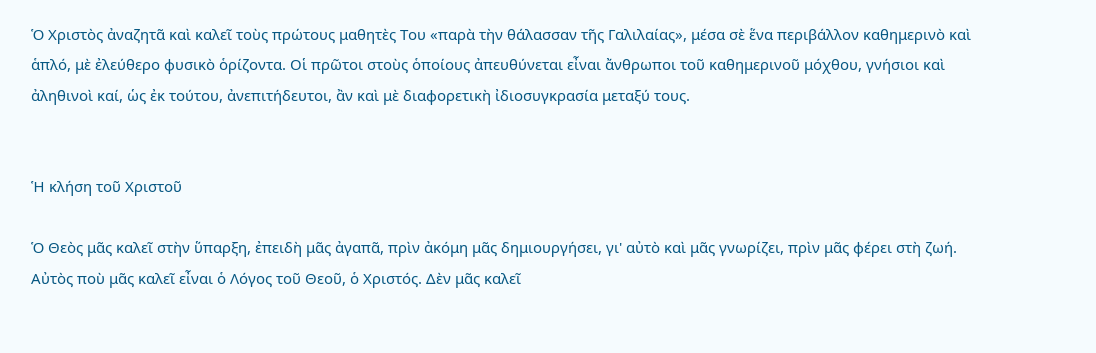Ὁ Χριστὸς ἀναζητᾶ καὶ καλεῖ τοὺς πρώτους μαθητὲς Του «παρὰ τὴν θάλασσαν τῆς Γαλιλαίας», μέσα σὲ ἕνα περιβάλλον καθημερινὸ καὶ ἁπλό, μὲ ἐλεύθερο φυσικὸ ὁρίζοντα. Οἱ πρῶτοι στοὺς ὁποίους ἀπευθύνεται εἶναι ἄνθρωποι τοῦ καθημερινοῦ μόχθου, γνήσιοι καὶ ἀληθινοὶ καί, ὡς ἐκ τούτου, ἀνεπιτήδευτοι, ἂν καὶ μὲ διαφορετικὴ ἰδιοσυγκρασία μεταξύ τους.


Ἡ κλήση τοῦ Χριστοῦ

Ὁ Θεὸς μᾶς καλεῖ στὴν ὕπαρξη, ἐπειδὴ μᾶς ἀγαπᾶ, πρὶν ἀκόμη μᾶς δημιουργήσει, γι' αὐτὸ καὶ μᾶς γνωρίζει, πρὶν μᾶς φέρει στὴ ζωή. Αὐτὸς ποὺ μᾶς καλεῖ εἶναι ὁ Λόγος τοῦ Θεοῦ, ὁ Χριστός. Δὲν μᾶς καλεῖ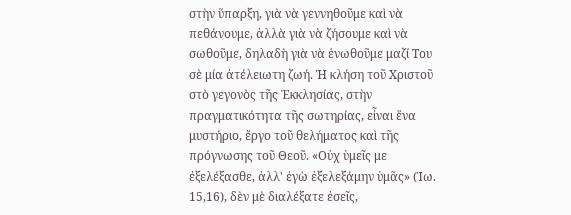στὴν ὕπαρξη, γιὰ νὰ γεννηθοῦμε καὶ νὰ πεθάνουμε, ἀλλὰ γιὰ νὰ ζήσουμε καὶ νὰ σωθοῦμε, δηλαδὴ γιὰ νὰ ἑνωθοῦμε μαζί Του σὲ μία ἀτέλειωτη ζωή. Ἡ κλήση τοῦ Χριστοῦ στὸ γεγονὸς τῆς Ἐκκλησίας, στὴν πραγματικότητα τῆς σωτηρίας, εἶναι ἕνα μυστήριο, ἔργο τοῦ θελήματος καὶ τῆς πρόγνωσης τοῦ Θεοῦ. «Οὐχ ὑμεῖς με ἐξελέξασθε, ἀλλ' ἐγὼ ἐξελεξάμην ὑμᾶς» (Ἰω. 15,16), δὲν μὲ διαλέξατε ἐσεῖς,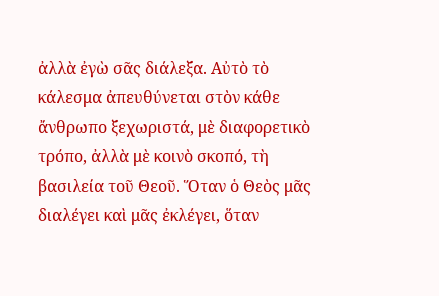ἀλλὰ ἐγὼ σᾶς διάλεξα. Αὐτὸ τὸ κάλεσμα ἀπευθύνεται στὸν κάθε ἄνθρωπο ξεχωριστά, μὲ διαφορετικὸ τρόπο, ἀλλὰ μὲ κοινὸ σκοπό, τὴ βασιλεία τοῦ Θεοῦ. Ὅταν ὁ Θεὸς μᾶς διαλέγει καὶ μᾶς ἐκλέγει, ὅταν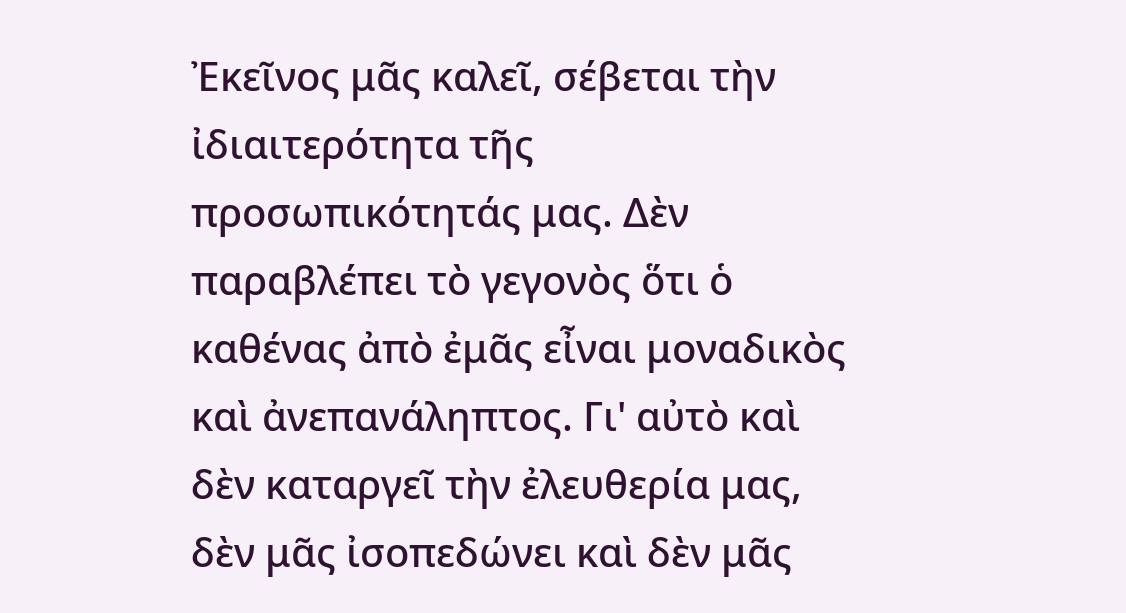Ἐκεῖνος μᾶς καλεῖ, σέβεται τὴν ἰδιαιτερότητα τῆς προσωπικότητάς μας. Δὲν παραβλέπει τὸ γεγονὸς ὅτι ὁ καθένας ἀπὸ ἐμᾶς εἶναι μοναδικὸς καὶ ἀνεπανάληπτος. Γι' αὐτὸ καὶ δὲν καταργεῖ τὴν ἐλευθερία μας, δὲν μᾶς ἰσοπεδώνει καὶ δὲν μᾶς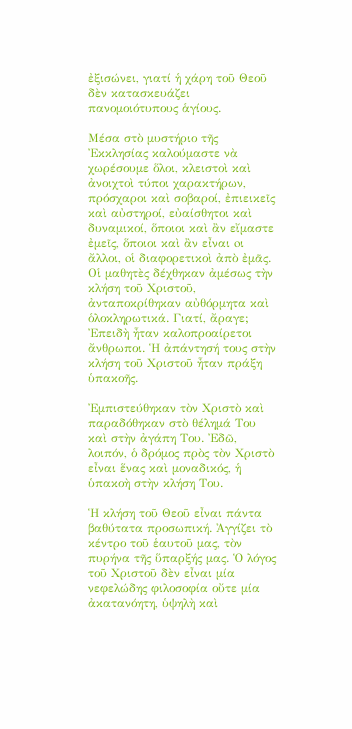ἐξισώνει, γιατί ἡ χάρη τοῦ Θεοῦ δὲν κατασκευάζει πανομοιότυπους ἁγίους.

Μέσα στὸ μυστήριο τῆς Ἐκκλησίας καλούμαστε νὰ χωρέσουμε ὅλοι, κλειστοὶ καὶ ἀνοιχτοὶ τύποι χαρακτήρων, πρόσχαροι καὶ σοβαροί, ἐπιεικεῖς καὶ αὐστηροί, εὐαίσθητοι καὶ δυναμικοί, ὅποιοι καὶ ἂν εἴμαστε ἐμεῖς, ὅποιοι καὶ ἂν εἶναι oι ἄλλοι, oἱ διαφορετικοὶ ἀπὸ ἐμᾶς. Οἱ μαθητὲς δέχθηκαν ἀμέσως τὴν κλήση τοῦ Χριστοῦ, ἀνταποκρίθηκαν αὐθόρμητα καὶ ὁλοκληρωτικά. Γιατί, ἄραγε; Ἐπειδὴ ἦταν καλοπροαίρετοι ἄνθρωποι. Ἡ ἀπάντησή τους στὴν κλήση τοῦ Χριστοῦ ἦταν πράξη ὑπακοῆς.

Ἐμπιστεύθηκαν τὸν Χριστὸ καὶ παραδόθηκαν στὸ θέλημά Του καὶ στὴν ἀγάπη Του. Ἐδῶ, λοιπόν, ὁ δρόμος πρὸς τὸν Χριστὸ εἶναι ἕνας καὶ μοναδικός, ἡ ὑπακοὴ στὴν κλήση Του.

Ἡ κλήση τοῦ Θεοῦ εἶναι πάντα βαθύτατα προσωπική. Ἀγγίζει τὸ κέντρο τοῦ ἑαυτοῦ μας, τὸν πυρήνα τῆς ὕπαρξής μας. Ὁ λόγος τοῦ Χριστοῦ δὲν εἶναι μία νεφελώδης φιλοσοφία οὔτε μία ἀκατανόητη, ὑψηλὴ καὶ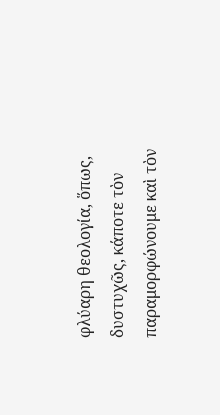φλύαρη θεολογία, ὅπως, δυστυχῶς, κάποτε τὸν παραμορφώνουμε καὶ τὸν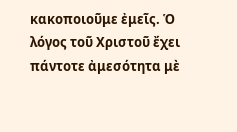κακοποιοῦμε ἐμεῖς. Ὁ λόγος τοῦ Χριστοῦ ἔχει πάντοτε ἀμεσότητα μὲ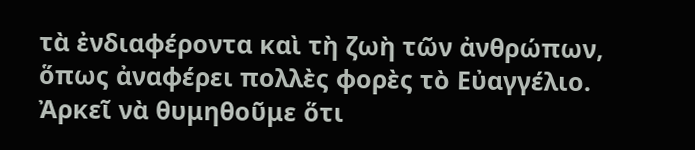τὰ ἐνδιαφέροντα καὶ τὴ ζωὴ τῶν ἀνθρώπων, ὅπως ἀναφέρει πολλὲς φορὲς τὸ Εὐαγγέλιο. Ἀρκεῖ νὰ θυμηθοῦμε ὅτι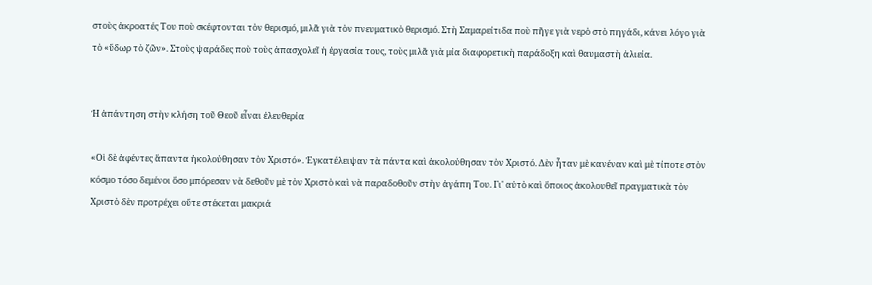στοὺς ἀκροατές Του ποὺ σκέφτονται τὸν θερισμό, μιλᾶ γιὰ τὸν πνευματικὸ θερισμό. Στὴ Σαμαρείτιδα ποὺ πῆγε γιὰ νερὸ στὸ πηγάδι, κάνει λόγο γιὰ τὸ «ὕδωρ τὸ ζῶν». Στοὺς ψαράδες ποὺ τοὺς ἀπασχολεῖ ἡ ἐργασία τους, τοὺς μιλᾶ γιὰ μία διαφορετικὴ παράδοξη καὶ θαυμαστὴ ἁλιεία.


Ἡ ἀπάντηση στὴν κλήση τοῦ Θεοῦ εἶναι ἐλευθερία

«Οἱ δὲ ἀφέντες ἅπαντα ἠκολούθησαν τὸν Χριστό». Ἐγκατέλειψαν τὰ πάντα καὶ ἀκολούθησαν τὸν Χριστό. Δὲν ἦταν μὲ κανέναν καὶ μὲ τίποτε στὸν κόσμο τόσο δεμένοι ὅσο μπόρεσαν νὰ δεθοῦν μὲ τὸν Χριστὸ καὶ νὰ παραδοθοῦν στὴν ἀγάπη Του. Γι' αὐτὸ καὶ ὅποιος ἀκολουθεῖ πραγματικὰ τὸν Χριστὸ δὲν προτρέχει οὔτε στέκεται μακριά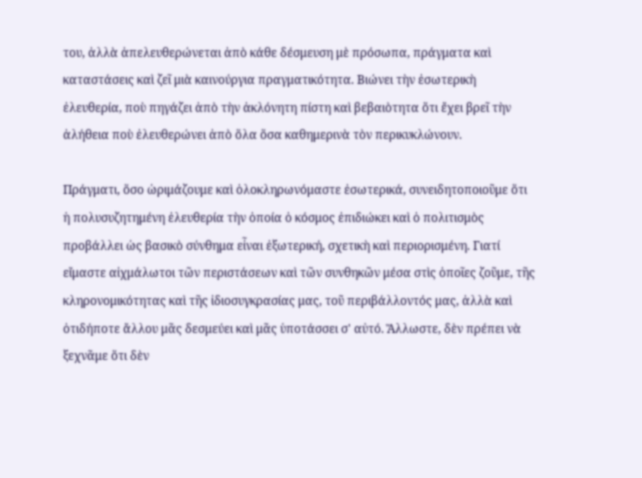του, ἀλλὰ ἀπελευθερώνεται ἀπὸ κάθε δέσμευση μὲ πρόσωπα, πράγματα καὶ καταστάσεις καὶ ζεῖ μιὰ καινούργια πραγματικότητα. Βιώνει τὴν ἐσωτερικὴ ἐλευθερία, ποὺ πηγάζει ἀπὸ τὴν ἀκλόνητη πίστη καὶ βεβαιὸτητα ὅτι ἔχει βρεῖ τὴν ἀλήθεια ποὺ ἐλευθερώνει ἀπὸ ὅλα ὅσα καθημερινὰ τὸν περικυκλώνουν.

Πράγματι, ὅσο ὡριμάζουμε καὶ ὁλοκληρωνόμαστε ἐσωτερικά, συνειδητοποιοῦμε ὅτι ἡ πολυσυζητημένη ἐλευθερία τὴν ὁποία ὁ κόσμος ἐπιδιώκει καὶ ὁ πολιτισμὸς προβάλλει ὡς βασικὸ σύνθημα εἶναι ἐξωτερική, σχετικὴ καὶ περιορισμένη. Γιατί εἴμαστε αἰχμάλωτοι τῶν περιστάσεων καὶ τῶν συνθηκῶν μέσα στὶς ὁποῖες ζοῦμε, τῆς κληρονομικότητας καὶ τῆς ἰδιοσυγκρασίας μας, τοῦ περιβάλλοντός μας, ἀλλὰ καὶ ὁτιδήποτε ἄλλου μᾶς δεσμεύει καὶ μᾶς ὑποτάσσει σ' αὐτό. Ἄλλωστε, δὲν πρέπει νὰ ξεχνᾶμε ὅτι δὲν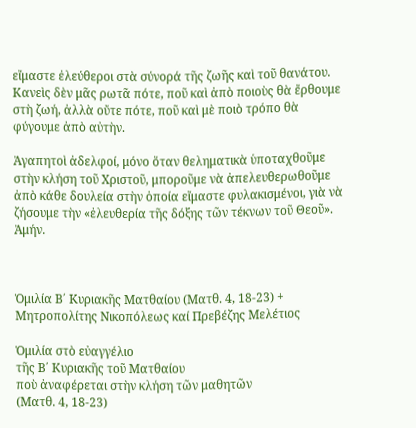εἴμαστε ἐλεύθεροι στὰ σύνορά τῆς ζωῆς καὶ τοῦ θανάτου. Κανεὶς δὲν μᾶς ρωτᾶ πότε, ποῦ καὶ ἀπὸ ποιοὺς θὰ ἔρθουμε στὴ ζωή, ἀλλὰ οὔτε πότε, ποῦ καὶ μὲ ποιὸ τρόπο θὰ φύγουμε ἀπὸ αὐτὴν.

Ἀγαπητοὶ ἀδελφοί, μόνο ὅταν θεληματικὰ ὑποταχθοῦμε στὴν κλήση τοῦ Χριστοῦ, μποροῦμε νὰ ἀπελευθερωθοῦμε ἀπὸ κάθε δουλεία στὴν ὁποία εἴμαστε φυλακισμένοι, γιὰ νὰ ζήσουμε τὴν «ἐλευθερία τῆς δόξης τῶν τέκνων τοῦ Θεοῦ». Ἀμήν.



Ὁμιλία Β΄ Κυριακῆς Ματθαίου (Ματθ. 4, 18-23) + Μητροπολίτης Νικοπόλεως καί Πρεβέζης Μελέτιος

Ὁμιλία στὸ εὐαγγέλιο
τῆς Β΄ Κυριακῆς τοῦ Ματθαίου
ποὺ ἀναφέρεται στὴν κλήση τῶν μαθητῶν
(Ματθ. 4, 18-23)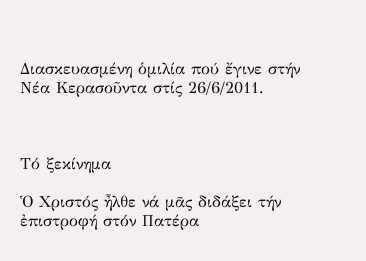Διασκευασμένη ὁμιλία πού ἔγινε στήν Νέα Κερασοῦντα στίς 26/6/2011.



Τό ξεκίνημα

Ὁ Χριστός ἦλθε νά μᾶς διδάξει τήν ἐπιστροφή στόν Πατέρα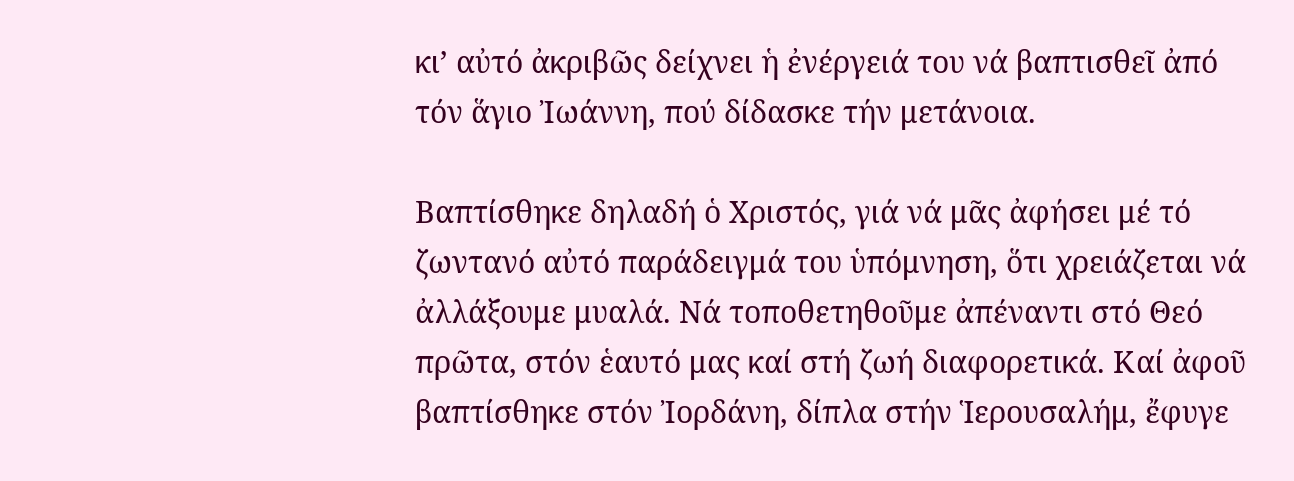κι’ αὐτό ἀκριβῶς δείχνει ἡ ἐνέργειά του νά βαπτισθεῖ ἀπό τόν ἅγιο Ἰωάννη, πού δίδασκε τήν μετάνοια.

Βαπτίσθηκε δηλαδή ὁ Χριστός, γιά νά μᾶς ἀφήσει μέ τό ζωντανό αὐτό παράδειγμά του ὑπόμνηση, ὅτι χρειάζεται νά ἀλλάξουμε μυαλά. Νά τοποθετηθοῦμε ἀπέναντι στό Θεό πρῶτα, στόν ἑαυτό μας καί στή ζωή διαφορετικά. Καί ἀφοῦ βαπτίσθηκε στόν Ἰορδάνη, δίπλα στήν Ἱερουσαλήμ, ἔφυγε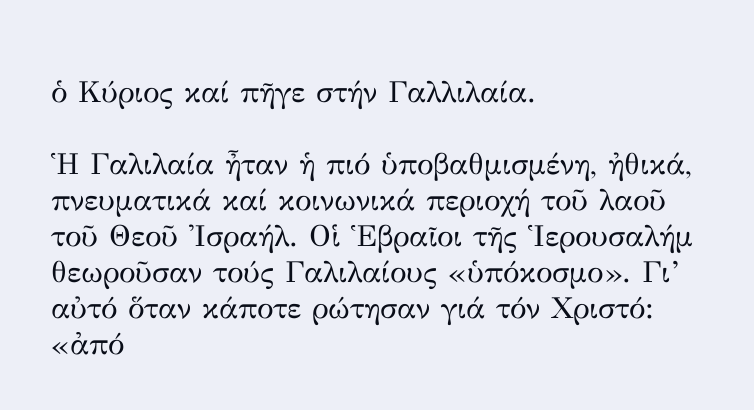ὁ Κύριος καί πῆγε στήν Γαλλιλαία.

Ἡ Γαλιλαία ἦταν ἡ πιό ὑποβαθμισμένη, ἠθικά, πνευματικά καί κοινωνικά περιοχή τοῦ λαοῦ τοῦ Θεοῦ Ἰσραήλ. Οἱ Ἑβραῖοι τῆς Ἱερουσαλήμ θεωροῦσαν τούς Γαλιλαίους «ὑπόκοσμο». Γι’ αὐτό ὅταν κάποτε ρώτησαν γιά τόν Χριστό: «ἀπό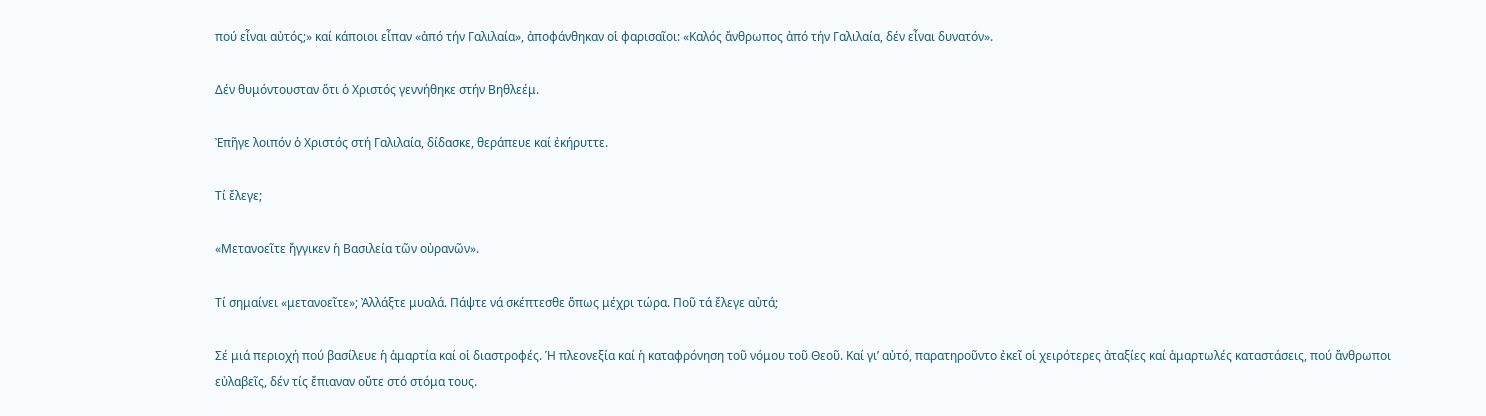πού εἶναι αὐτός;» καί κάποιοι εἶπαν «ἀπό τήν Γαλιλαία», ἀποφάνθηκαν οἱ φαρισαῖοι: «Καλός ἄνθρωπος ἀπό τήν Γαλιλαία, δέν εἶναι δυνατόν».

Δέν θυμόντουσταν ὅτι ὁ Χριστός γεννήθηκε στήν Βηθλεέμ.

Ἐπῆγε λοιπόν ὁ Χριστός στή Γαλιλαία, δίδασκε, θεράπευε καί ἐκήρυττε.

Τί ἔλεγε;

«Μετανοεῖτε ἤγγικεν ἡ Βασιλεία τῶν οὐρανῶν».

Τί σημαίνει «μετανοεῖτε»; Ἀλλάξτε μυαλά. Πάψτε νά σκέπτεσθε ὅπως μέχρι τώρα. Ποῦ τά ἔλεγε αὐτά;

Σέ μιά περιοχή πού βασίλευε ἡ ἁμαρτία καί οἱ διαστροφές. Ἡ πλεονεξία καί ἡ καταφρόνηση τοῦ νόμου τοῦ Θεοῦ. Καί γι’ αὐτό, παρατηροῦντο ἐκεῖ οἱ χειρότερες ἀταξίες καί ἁμαρτωλές καταστάσεις, πού ἄνθρωποι εὐλαβεῖς, δέν τίς ἔπιαναν οὔτε στό στόμα τους.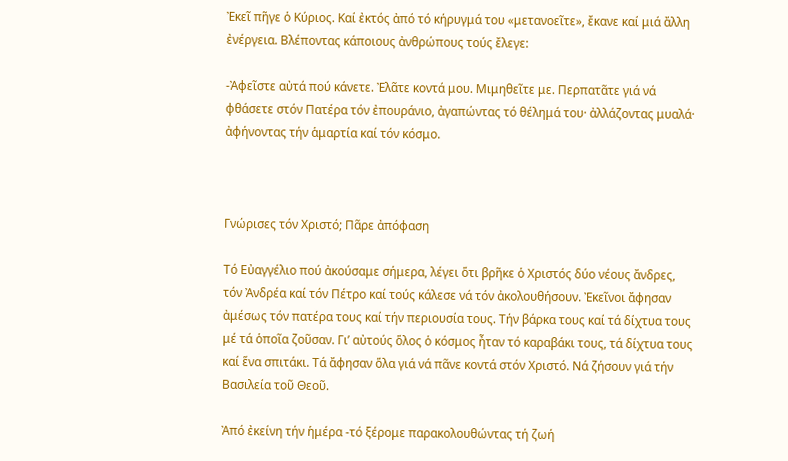Ἐκεῖ πῆγε ὁ Κύριος. Καί ἐκτός ἀπό τό κήρυγμά του «μετανοεῖτε», ἔκανε καί μιά ἄλλη ἐνέργεια. Βλέποντας κάποιους ἀνθρώπους τούς ἔλεγε:

-Ἀφεῖστε αὐτά πού κάνετε. Ἐλᾶτε κοντά μου. Μιμηθεῖτε με. Περπατᾶτε γιά νά φθάσετε στόν Πατέρα τόν ἐπουράνιο, ἀγαπώντας τό θέλημά του· ἀλλάζοντας μυαλά· ἀφήνοντας τήν ἁμαρτία καί τόν κόσμο.



Γνώρισες τόν Χριστό; Πᾶρε ἀπόφαση

Τό Εὐαγγέλιο πού ἀκούσαμε σήμερα, λέγει ὅτι βρῆκε ὁ Χριστός δύο νέους ἄνδρες, τόν Ἀνδρέα καί τόν Πέτρο καί τούς κάλεσε νά τόν ἀκολουθήσουν. Ἐκεῖνοι ἄφησαν ἀμέσως τόν πατέρα τους καί τήν περιουσία τους. Τήν βάρκα τους καί τά δίχτυα τους μέ τά ὁποῖα ζοῦσαν. Γι’ αὐτούς ὅλος ὁ κόσμος ἦταν τό καραβάκι τους, τά δίχτυα τους καί ἕνα σπιτάκι. Τά ἄφησαν ὅλα γιά νά πᾶνε κοντά στόν Χριστό. Νά ζήσουν γιά τήν Βασιλεία τοῦ Θεοῦ.

Ἀπό ἐκείνη τήν ἡμέρα -τό ξέρομε παρακολουθώντας τή ζωή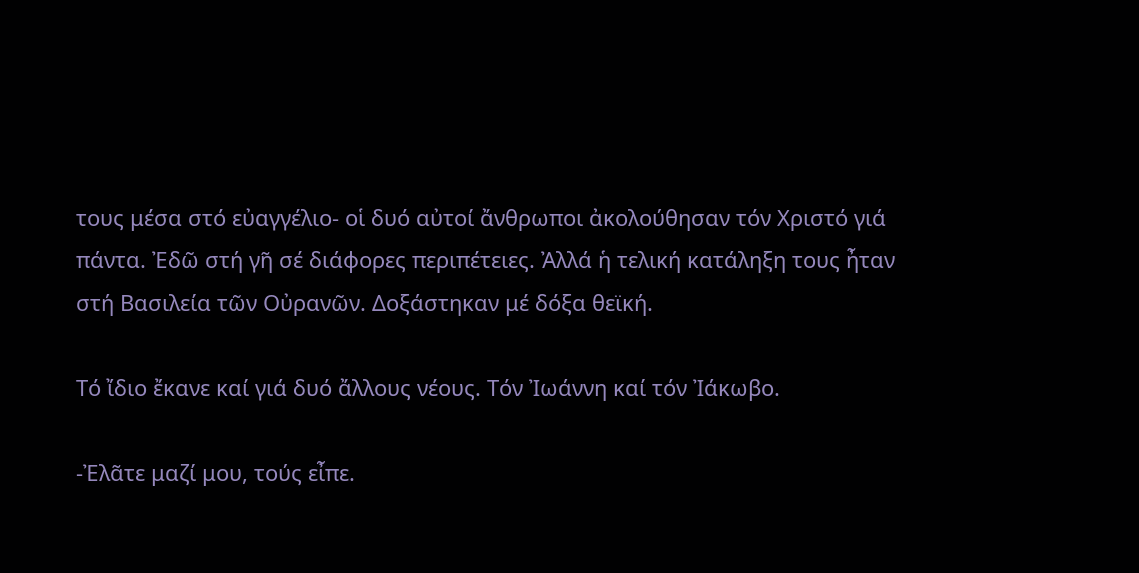τους μέσα στό εὐαγγέλιο- οἱ δυό αὐτοί ἄνθρωποι ἀκολούθησαν τόν Χριστό γιά πάντα. Ἐδῶ στή γῆ σέ διάφορες περιπέτειες. Ἀλλά ἡ τελική κατάληξη τους ἦταν στή Βασιλεία τῶν Οὐρανῶν. Δοξάστηκαν μέ δόξα θεϊκή.

Τό ἴδιο ἔκανε καί γιά δυό ἄλλους νέους. Τόν Ἰωάννη καί τόν Ἰάκωβο.

-Ἐλᾶτε μαζί μου, τούς εἶπε.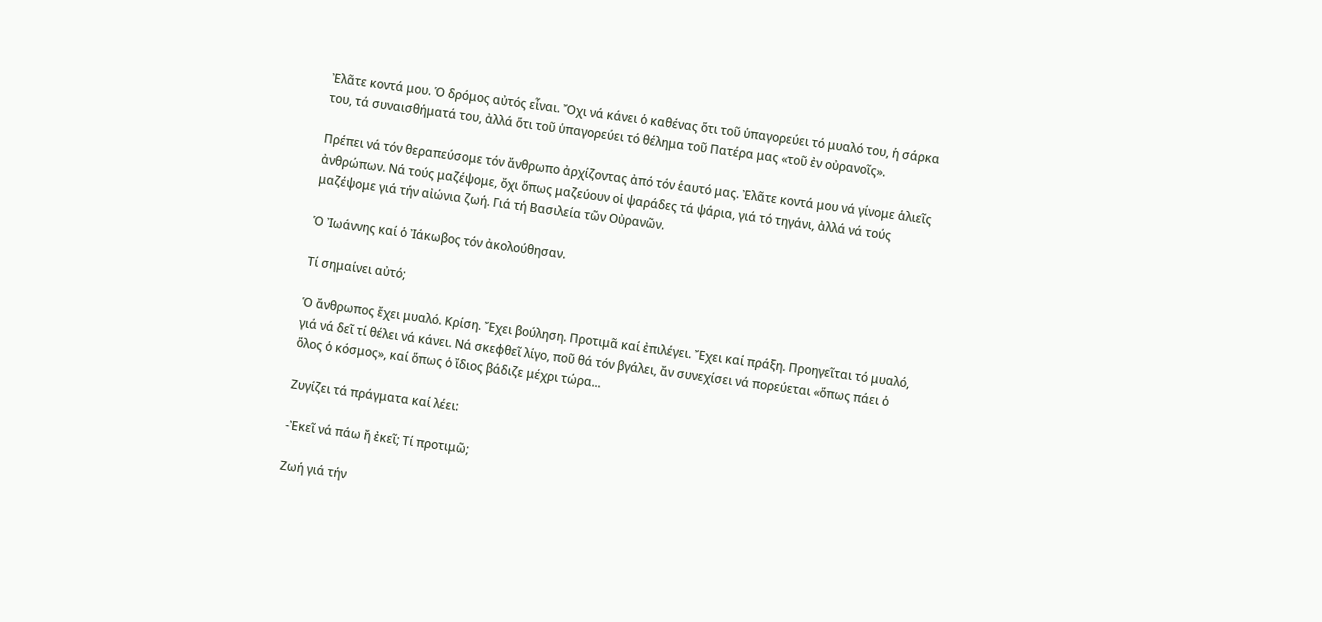Ἐλᾶτε κοντά μου. Ὁ δρόμος αὐτός εἶναι. Ὄχι νά κάνει ὁ καθένας ὅτι τοῦ ὑπαγορεύει τό μυαλό του, ἡ σάρκα του, τά συναισθήματά του, ἀλλά ὅτι τοῦ ὑπαγορεύει τό θέλημα τοῦ Πατέρα μας «τοῦ ἐν οὐρανοῖς».

Πρέπει νά τόν θεραπεύσομε τόν ἄνθρωπο ἀρχίζοντας ἀπό τόν ἑαυτό μας. Ἐλᾶτε κοντά μου νά γίνομε ἁλιεῖς ἀνθρώπων. Νά τούς μαζέψομε, ὄχι ὅπως μαζεύουν οἱ ψαράδες τά ψάρια, γιά τό τηγάνι, ἀλλά νά τούς μαζέψομε γιά τήν αἰώνια ζωή. Γιά τή Βασιλεία τῶν Οὐρανῶν.

Ὁ Ἰωάννης καί ὁ Ἰάκωβος τόν ἀκολούθησαν.

Τί σημαίνει αὐτό;

Ὁ ἄνθρωπος ἔχει μυαλό. Κρίση. Ἔχει βούληση. Προτιμᾶ καί ἐπιλέγει. Ἔχει καί πράξη. Προηγεῖται τό μυαλό, γιά νά δεῖ τί θέλει νά κάνει. Νά σκεφθεῖ λίγο, ποῦ θά τόν βγάλει, ἄν συνεχίσει νά πορεύεται «ὅπως πάει ὁ ὅλος ὁ κόσμος», καί ὅπως ὁ ἴδιος βάδιζε μέχρι τώρα...

Ζυγίζει τά πράγματα καί λέει:

-Ἐκεῖ νά πάω ἤ ἐκεῖ; Τί προτιμῶ;

Ζωή γιά τήν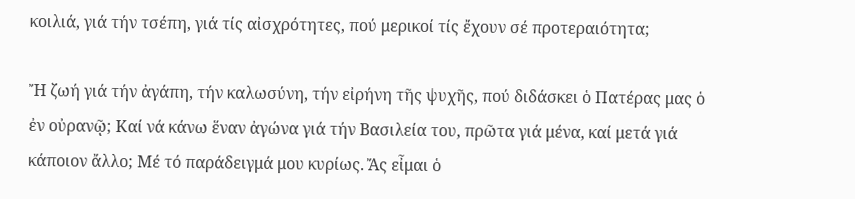κοιλιά, γιά τήν τσέπη, γιά τίς αἰσχρότητες, πού μερικοί τίς ἔχουν σέ προτεραιότητα;

Ἤ ζωή γιά τήν ἀγάπη, τήν καλωσύνη, τήν εἰρήνη τῆς ψυχῆς, πού διδάσκει ὁ Πατέρας μας ὁ ἐν οὐρανῷ; Καί νά κάνω ἕναν ἀγώνα γιά τήν Βασιλεία του, πρῶτα γιά μένα, καί μετά γιά κάποιον ἄλλο; Μέ τό παράδειγμά μου κυρίως. Ἄς εἶμαι ὁ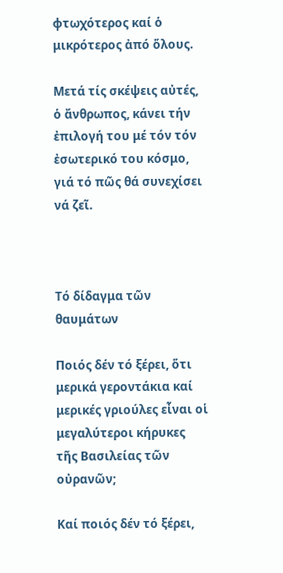φτωχότερος καί ὁ μικρότερος ἀπό ὅλους.

Μετά τίς σκέψεις αὐτές, ὁ ἄνθρωπος, κάνει τήν ἐπιλογή του μέ τόν τόν ἐσωτερικό του κόσμο, γιά τό πῶς θά συνεχίσει νά ζεῖ.



Τό δίδαγμα τῶν θαυμάτων

Ποιός δέν τό ξέρει, ὅτι μερικά γεροντάκια καί μερικές γριούλες εἶναι οἱ μεγαλύτεροι κήρυκες τῆς Βασιλείας τῶν οὐρανῶν;

Καί ποιός δέν τό ξέρει,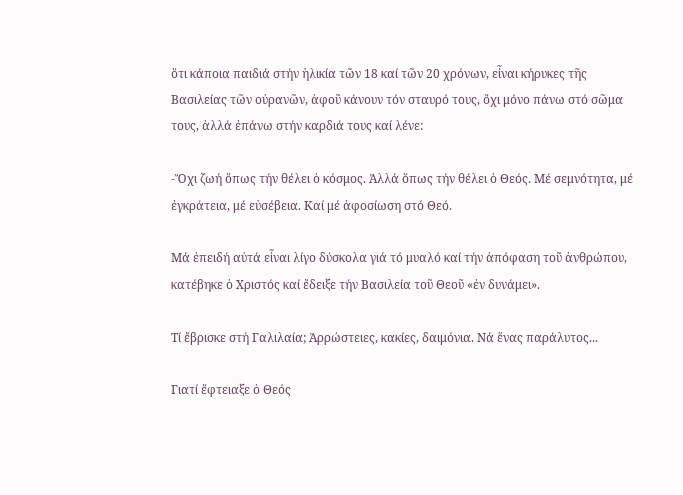ὅτι κάποια παιδιά στήν ἡλικία τῶν 18 καί τῶν 20 χρόνων, εἶναι κήρυκες τῆς Βασιλείας τῶν οὐρανῶν, ἀφοῦ κάνουν τόν σταυρό τους, ὄχι μόνο πάνω στό σῶμα τους, ἀλλά ἐπάνω στήν καρδιά τους καί λένε:

-Ὄχι ζωή ὅπως τήν θέλει ὁ κόσμος. Ἀλλά ὅπως τήν θέλει ὁ Θεός. Μέ σεμνότητα, μέ ἐγκράτεια, μέ εὐσέβεια. Καί μέ ἀφοσίωση στό Θεό.

Μά ἐπειδή αὐτά εἶναι λίγο δύσκολα γιά τό μυαλό καί τήν ἀπόφαση τοῦ ἀνθρώπου, κατέβηκε ὁ Χριστός καί ἔδειξε τήν Βασιλεία τοῦ Θεοῦ «ἐν δυνάμει».

Τί ἔβρισκε στή Γαλιλαία; Ἀρρώστειες, κακίες, δαιμόνια. Νά ἕνας παράλυτος...

Γιατί ἔφτειαξε ὁ Θεός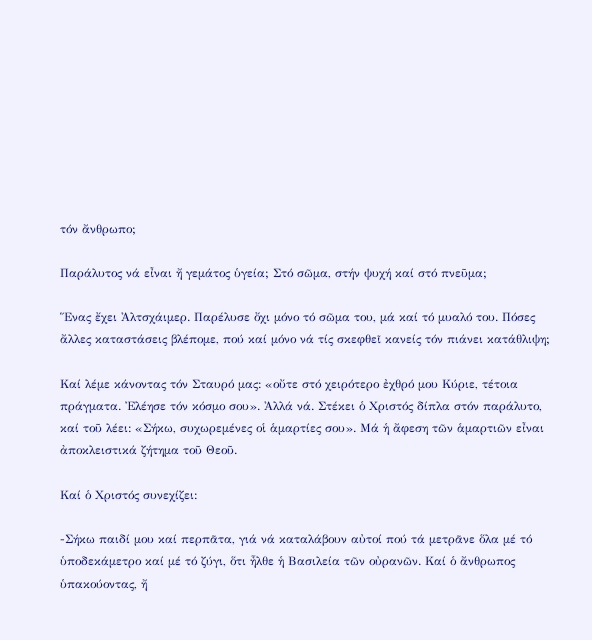τόν ἄνθρωπο;

Παράλυτος νά εἶναι ἤ γεμάτος ὑγεία; Στό σῶμα, στήν ψυχή καί στό πνεῦμα;

Ἕνας ἔχει Ἀλτσχάιμερ. Παρέλυσε ὄχι μόνο τό σῶμα του, μά καί τό μυαλό του. Πόσες ἄλλες καταστάσεις βλέπομε, πού καί μόνο νά τίς σκεφθεῖ κανείς τόν πιάνει κατάθλιψη;

Καί λέμε κάνοντας τόν Σταυρό μας: «οὔτε στό χειρότερο ἐχθρό μου Κύριε, τέτοια πράγματα. Ἐλέησε τόν κόσμο σου». Ἀλλά νά. Στέκει ὁ Χριστός δίπλα στόν παράλυτο, καί τοῦ λέει: «Σήκω, συχωρεμένες οἱ ἁμαρτίες σου». Μά ἡ ἄφεση τῶν ἁμαρτιῶν εἶναι ἀποκλειστικά ζήτημα τοῦ Θεοῦ.

Καί ὁ Χριστός συνεχίζει:

-Σήκω παιδί μου καί περπᾶτα, γιά νά καταλάβουν αὐτοί πού τά μετρᾶνε ὅλα μέ τό ὑποδεκάμετρο καί μέ τό ζύγι, ὅτι ἦλθε ἡ Βασιλεία τῶν οὐρανῶν. Καί ὁ ἄνθρωπος ὑπακούοντας, ἤ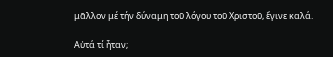μᾶλλον μέ τήν δύναμη τοῦ λόγου τοῦ Χριστοῦ, ἔγινε καλά.

Αὐτά τί ἦταν;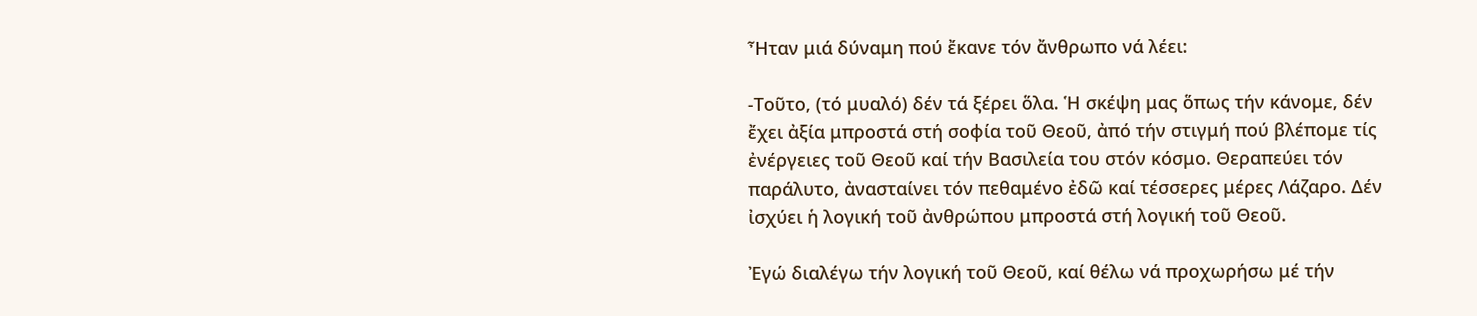Ἦταν μιά δύναμη πού ἔκανε τόν ἄνθρωπο νά λέει:

-Τοῦτο, (τό μυαλό) δέν τά ξέρει ὅλα. Ἡ σκέψη μας ὅπως τήν κάνομε, δέν ἔχει ἀξία μπροστά στή σοφία τοῦ Θεοῦ, ἀπό τήν στιγμή πού βλέπομε τίς ἐνέργειες τοῦ Θεοῦ καί τήν Βασιλεία του στόν κόσμο. Θεραπεύει τόν παράλυτο, ἀνασταίνει τόν πεθαμένο ἐδῶ καί τέσσερες μέρες Λάζαρο. Δέν ἰσχύει ἡ λογική τοῦ ἀνθρώπου μπροστά στή λογική τοῦ Θεοῦ.

Ἐγώ διαλέγω τήν λογική τοῦ Θεοῦ, καί θέλω νά προχωρήσω μέ τήν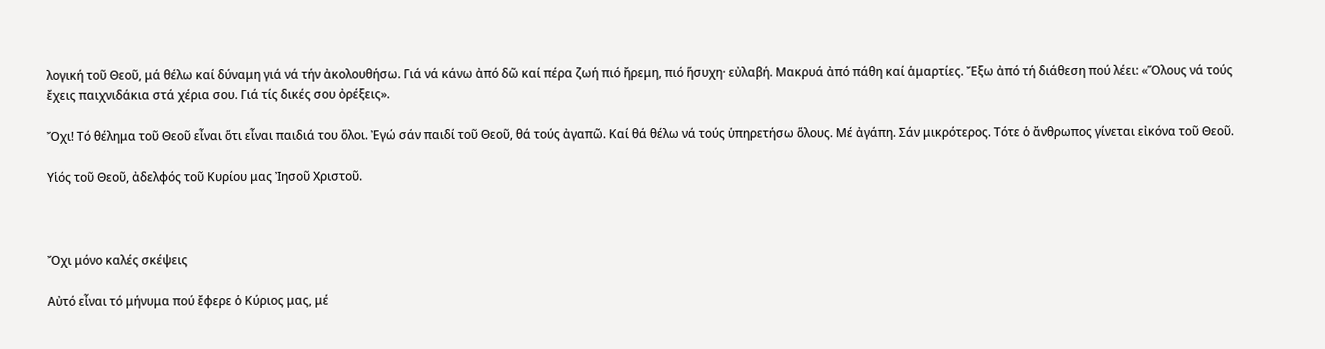λογική τοῦ Θεοῦ, μά θέλω καί δύναμη γιά νά τήν ἀκολουθήσω. Γιά νά κάνω ἀπό δῶ καί πέρα ζωή πιό ἤρεμη, πιό ἥσυχη· εὐλαβή. Μακρυά ἀπό πάθη καί ἁμαρτίες. Ἔξω ἀπό τή διάθεση πού λέει: «Ὅλους νά τούς ἔχεις παιχνιδάκια στά χέρια σου. Γιά τίς δικές σου ὀρέξεις».

Ὄχι! Τό θέλημα τοῦ Θεοῦ εἶναι ὅτι εἶναι παιδιά του ὅλοι. Ἐγώ σάν παιδί τοῦ Θεοῦ, θά τούς ἀγαπῶ. Καί θά θέλω νά τούς ὑπηρετήσω ὅλους. Μέ ἀγάπη. Σάν μικρότερος. Τότε ὁ ἄνθρωπος γίνεται εἰκόνα τοῦ Θεοῦ.

Υἱός τοῦ Θεοῦ, ἀδελφός τοῦ Κυρίου μας Ἰησοῦ Χριστοῦ.



Ὄχι μόνο καλές σκέψεις

Αὐτό εἶναι τό μήνυμα πού ἔφερε ὁ Κύριος μας, μέ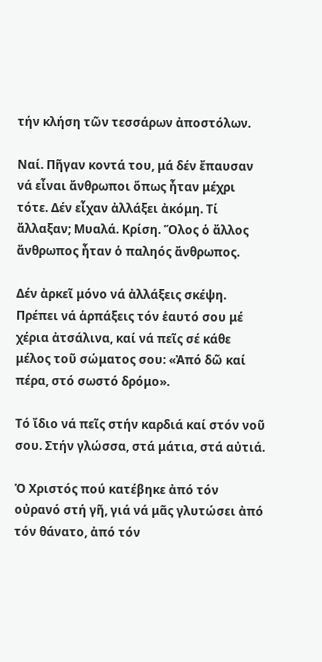τήν κλήση τῶν τεσσάρων ἀποστόλων.

Ναί. Πῆγαν κοντά του, μά δέν ἔπαυσαν νά εἶναι ἄνθρωποι ὅπως ἦταν μέχρι τότε. Δέν εἶχαν ἀλλάξει ἀκόμη. Τί ἄλλαξαν; Μυαλά. Κρίση. Ὅλος ὁ ἄλλος ἄνθρωπος ἦταν ὁ παληός ἄνθρωπος.

Δέν ἀρκεῖ μόνο νά ἀλλάξεις σκέψη. Πρέπει νά ἁρπάξεις τόν ἑαυτό σου μέ χέρια ἀτσάλινα, καί νά πεῖς σέ κάθε μέλος τοῦ σώματος σου: «Ἀπό δῶ καί πέρα, στό σωστό δρόμο».

Τό ἴδιο νά πεῖς στήν καρδιά καί στόν νοῦ σου. Στήν γλώσσα, στά μάτια, στά αὐτιά.

Ὁ Χριστός πού κατέβηκε ἀπό τόν οὐρανό στή γῆ, γιά νά μᾶς γλυτώσει ἀπό τόν θάνατο, ἀπό τόν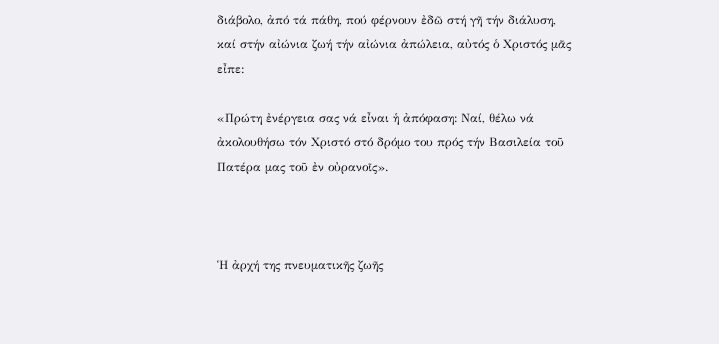διάβολο, ἀπό τά πάθη, πού φέρνουν ἐδῶ στή γῆ τήν διάλυση, καί στήν αἰώνια ζωή τήν αἰώνια ἀπώλεια, αὐτός ὁ Χριστός μᾶς εἶπε:

«Πρώτη ἐνέργεια σας νά εἶναι ἡ ἀπόφαση: Ναί, θέλω νά ἀκολουθήσω τόν Χριστό στό δρόμο του πρός τήν Βασιλεία τοῦ Πατέρα μας τοῦ ἐν οὐρανοῖς».



Ἡ ἀρχή της πνευματικῆς ζωῆς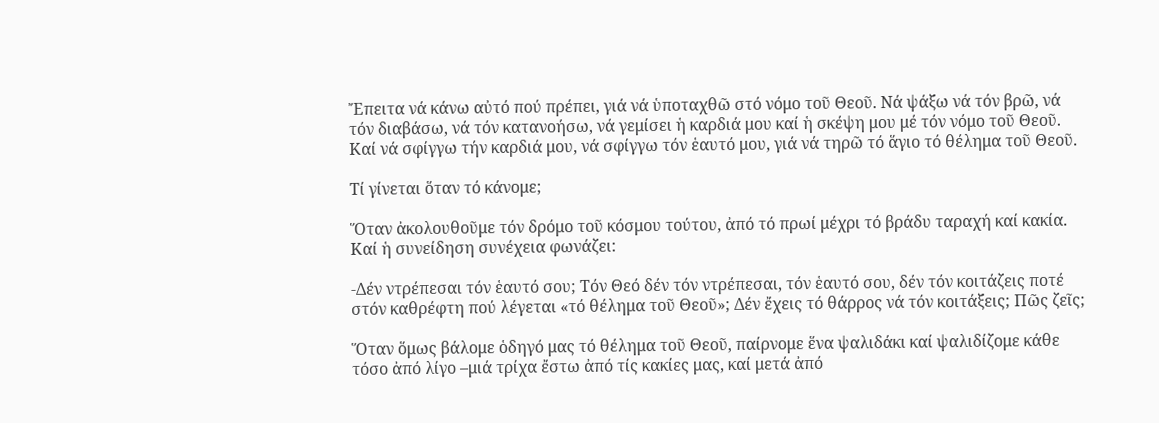Ἔπειτα νά κάνω αὐτό πού πρέπει, γιά νά ὑποταχθῶ στό νόμο τοῦ Θεοῦ. Νά ψάξω νά τόν βρῶ, νά τόν διαβάσω, νά τόν κατανοήσω, νά γεμίσει ἡ καρδιά μου καί ἡ σκέψη μου μέ τόν νόμο τοῦ Θεοῦ. Καί νά σφίγγω τήν καρδιά μου, νά σφίγγω τόν ἑαυτό μου, γιά νά τηρῶ τό ἅγιο τό θέλημα τοῦ Θεοῦ.

Τί γίνεται ὅταν τό κάνομε;

Ὅταν ἀκολουθοῦμε τόν δρόμο τοῦ κόσμου τούτου, ἀπό τό πρωί μέχρι τό βράδυ ταραχή καί κακία. Καί ἡ συνείδηση συνέχεια φωνάζει:

-Δέν ντρέπεσαι τόν ἑαυτό σου; Τόν Θεό δέν τόν ντρέπεσαι, τόν ἑαυτό σου, δέν τόν κοιτάζεις ποτέ στόν καθρέφτη πού λέγεται «τό θέλημα τοῦ Θεοῦ»; Δέν ἔχεις τό θάρρος νά τόν κοιτάξεις; Πῶς ζεῖς;

Ὅταν ὅμως βάλομε ὁδηγό μας τό θέλημα τοῦ Θεοῦ, παίρνομε ἕνα ψαλιδάκι καί ψαλιδίζομε κάθε τόσο ἀπό λίγο –μιά τρίχα ἔστω ἀπό τίς κακίες μας, καί μετά ἀπό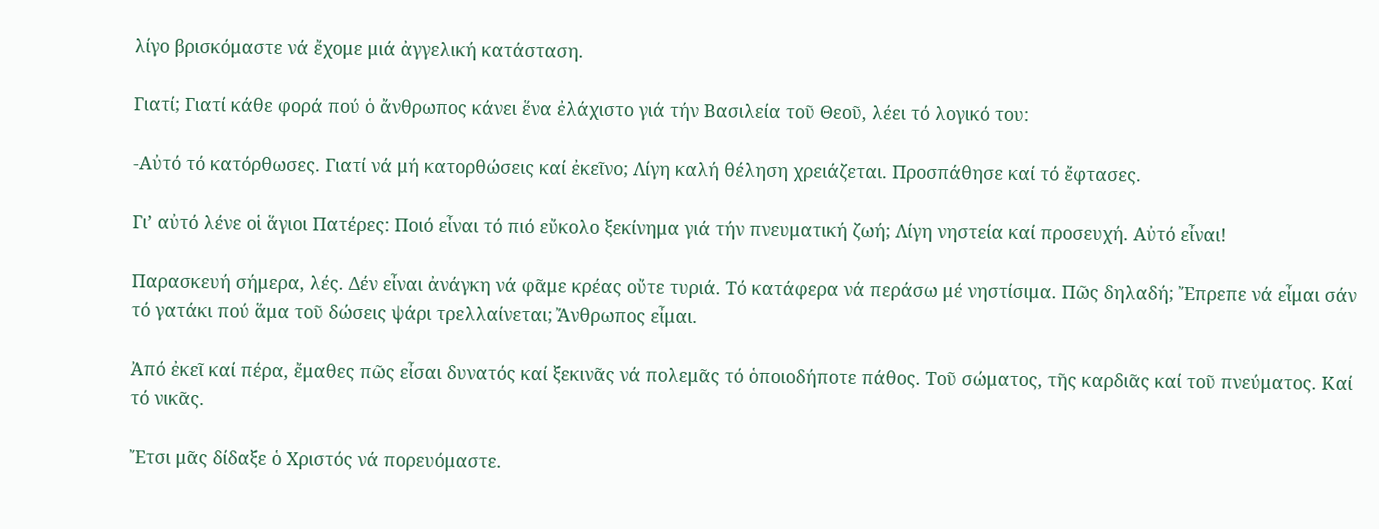λίγο βρισκόμαστε νά ἔχομε μιά ἀγγελική κατάσταση.

Γιατί; Γιατί κάθε φορά πού ὁ ἄνθρωπος κάνει ἕνα ἐλάχιστο γιά τήν Βασιλεία τοῦ Θεοῦ, λέει τό λογικό του:

-Αὐτό τό κατόρθωσες. Γιατί νά μή κατορθώσεις καί ἐκεῖνο; Λίγη καλή θέληση χρειάζεται. Προσπάθησε καί τό ἔφτασες.

Γι’ αὐτό λένε οἱ ἅγιοι Πατέρες: Ποιό εἶναι τό πιό εὔκολο ξεκίνημα γιά τήν πνευματική ζωή; Λίγη νηστεία καί προσευχή. Αὐτό εἶναι!

Παρασκευή σήμερα, λές. Δέν εἶναι ἀνάγκη νά φᾶμε κρέας οὔτε τυριά. Τό κατάφερα νά περάσω μέ νηστίσιμα. Πῶς δηλαδή; Ἔπρεπε νά εἶμαι σάν τό γατάκι πού ἅμα τοῦ δώσεις ψάρι τρελλαίνεται; Ἄνθρωπος εἶμαι.

Ἀπό ἐκεῖ καί πέρα, ἔμαθες πῶς εἶσαι δυνατός καί ξεκινᾶς νά πολεμᾶς τό ὁποιοδήποτε πάθος. Τοῦ σώματος, τῆς καρδιᾶς καί τοῦ πνεύματος. Καί τό νικᾶς.

Ἔτσι μᾶς δίδαξε ὁ Χριστός νά πορευόμαστε.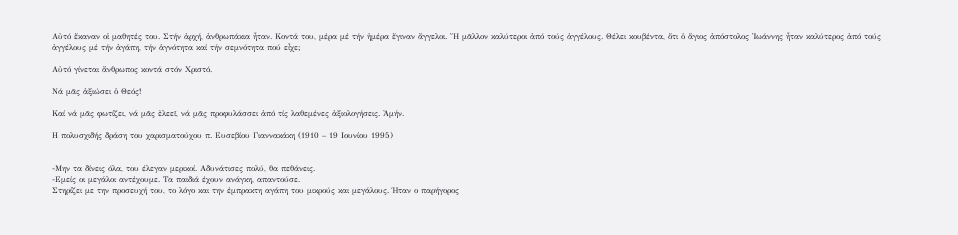Αὐτό ἔκαναν οἱ μαθητές του. Στήν ἀρχή, ἀνθρωπάκια ἦταν. Κοντά του, μέρα μέ τήν ἡμέρα ἔγιναν ἄγγελοι. Ἤ μᾶλλον καλύτεροι ἀπό τούς ἀγγέλους. Θέλει κουβέντα, ὅτι ὁ ἅγιος ἀπόστολος Ἰωάννης ἦταν καλύτερος ἀπό τούς ἀγγέλους μέ τήν ἀγάπη, τήν ἁγνότητα καί τήν σεμνότητα πού εἶχε;

Αὐτό γίνεται ἄνθρωπος κοντά στόν Χριστό.

Νά μᾶς ἀξιώσει ὁ Θεός!

Καί νά μᾶς φωτίζει, νά μᾶς ἐλεεῖ, νά μᾶς προφυλάσσει ἀπό τίς λαθεμένες ἀξιολογήσεις. Ἀμήν.

Η πολυσχιδής δράση του χαρισματούχου π. Ευσεβίου Γιαννακάκη (1910 – 19 Ιουνίου 1995)


-Μην τα δίνεις όλα, του έλεγαν μερικοί. Αδυνάτισες πολύ, θα πεθάνεις.
-Εμείς οι μεγάλοι αντέχουμε. Τα παιδιά έχουν ανάγκη, απαντούσε.
Στηρίζει με την προσευχή του, το λόγο και την έμπρακτη αγάπη του μικρούς και μεγάλους. Ήταν ο παρήγορος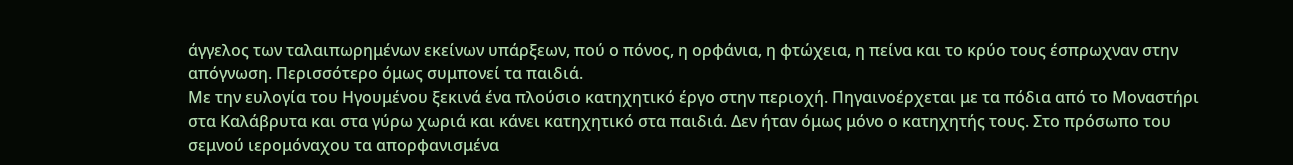άγγελος των ταλαιπωρημένων εκείνων υπάρξεων, πού ο πόνος, η ορφάνια, η φτώχεια, η πείνα και το κρύο τους έσπρωχναν στην απόγνωση. Περισσότερο όμως συμπονεί τα παιδιά.
Με την ευλογία του Ηγουμένου ξεκινά ένα πλούσιο κατηχητικό έργο στην περιοχή. Πηγαινοέρχεται με τα πόδια από το Μοναστήρι στα Καλάβρυτα και στα γύρω χωριά και κάνει κατηχητικό στα παιδιά. Δεν ήταν όμως μόνο ο κατηχητής τους. Στο πρόσωπο του σεμνού ιερομόναχου τα απορφανισμένα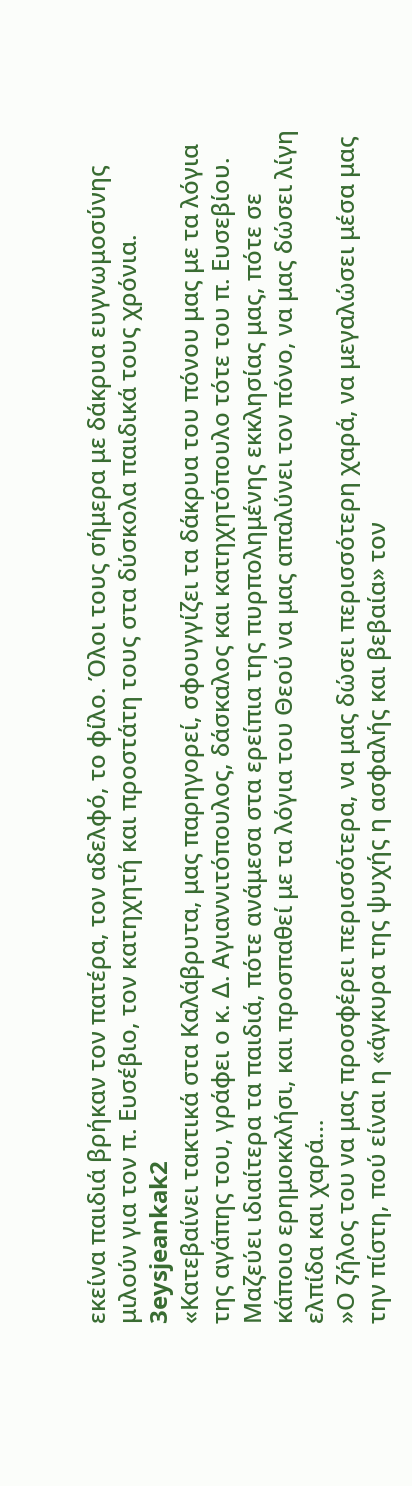εκείνα παιδιά βρήκαν τον πατέρα, τον αδελφό, το φίλο. Όλοι τους σήμερα με δάκρυα ευγνωμοσύνης μιλούν για τον π. Ευσέβιο, τον κατηχητή και προστάτη τους στα δύσκολα παιδικά τους χρόνια.
3eysjeankak2
«Κατεβαίνει τακτικά στα Καλάβρυτα, μας παρηγορεί, σφουγγίζει τα δάκρυα του πόνου μας με τα λόγια της αγάπης του, γράφει ο κ. Δ. Αγιαννιτόπουλος, δάσκαλος και κατηχητόπουλο τότε του π. Ευσεβίου. Μαζεύει ιδιαίτερα τα παιδιά, πότε ανάμεσα στα ερείπια της πυρπολημένης εκκλησίας μας, πότε σε κάποιο ερημοκκλήσι, και προσπαθεί με τα λόγια του Θεού να μας απαλύνει τον πόνο, να μας δώσει λίγη ελπίδα και χαρά…
»Ο ζήλος του να μας προσφέρει περισσότερα, να μας δώσει περισσότερη χαρά, να μεγαλώσει μέσα μας την πίστη, πού είναι η «άγκυρα της ψυχής η ασφαλής και βεβαία» τον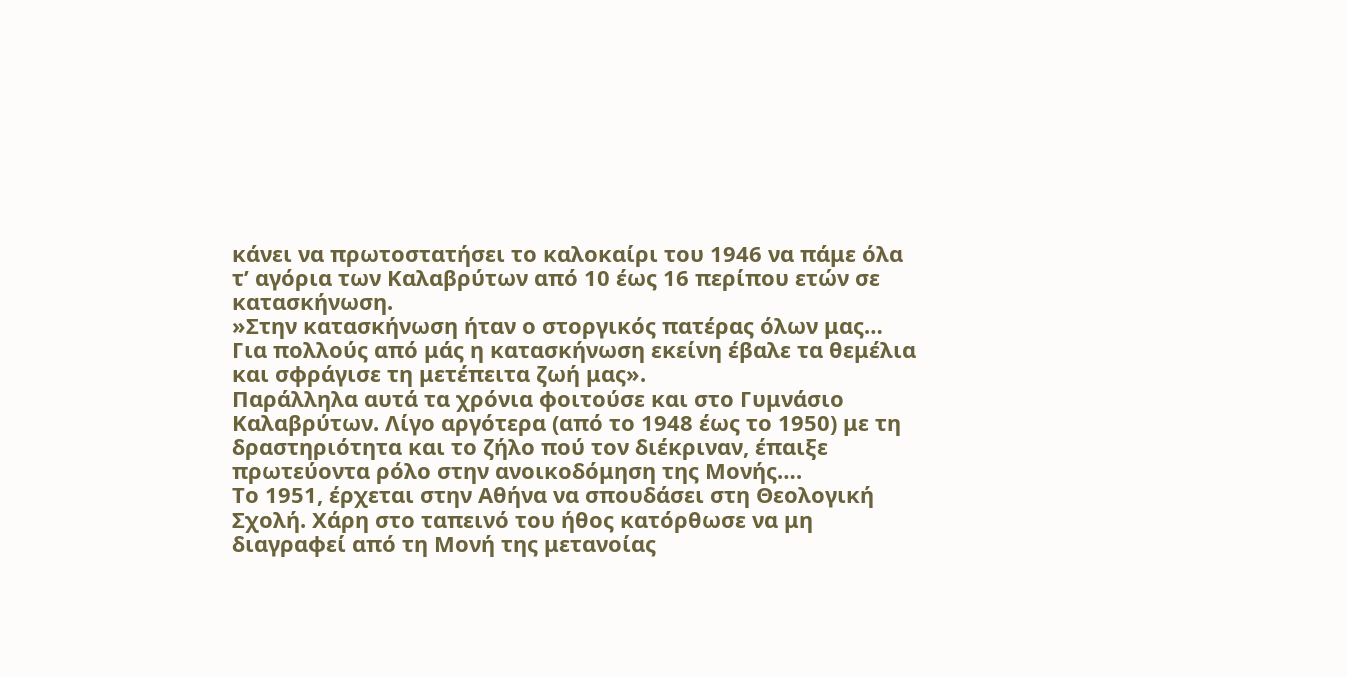κάνει να πρωτοστατήσει το καλοκαίρι του 1946 να πάμε όλα τ’ αγόρια των Καλαβρύτων από 10 έως 16 περίπου ετών σε κατασκήνωση.
»Στην κατασκήνωση ήταν ο στοργικός πατέρας όλων μας… Για πολλούς από μάς η κατασκήνωση εκείνη έβαλε τα θεμέλια και σφράγισε τη μετέπειτα ζωή μας».
Παράλληλα αυτά τα χρόνια φοιτούσε και στο Γυμνάσιο Καλαβρύτων. Λίγο αργότερα (από το 1948 έως το 1950) με τη δραστηριότητα και το ζήλο πού τον διέκριναν, έπαιξε πρωτεύοντα ρόλο στην ανοικοδόμηση της Μονής….
Το 1951, έρχεται στην Αθήνα να σπουδάσει στη Θεολογική Σχολή. Χάρη στο ταπεινό του ήθος κατόρθωσε να μη διαγραφεί από τη Μονή της μετανοίας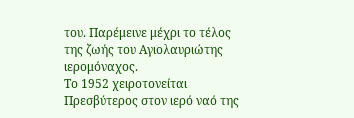του. Παρέμεινε μέχρι το τέλος της ζωής του Αγιολαυριώτης ιερομόναχος.
Το 1952 χειροτονείται Πρεσβύτερος στον ιερό ναό της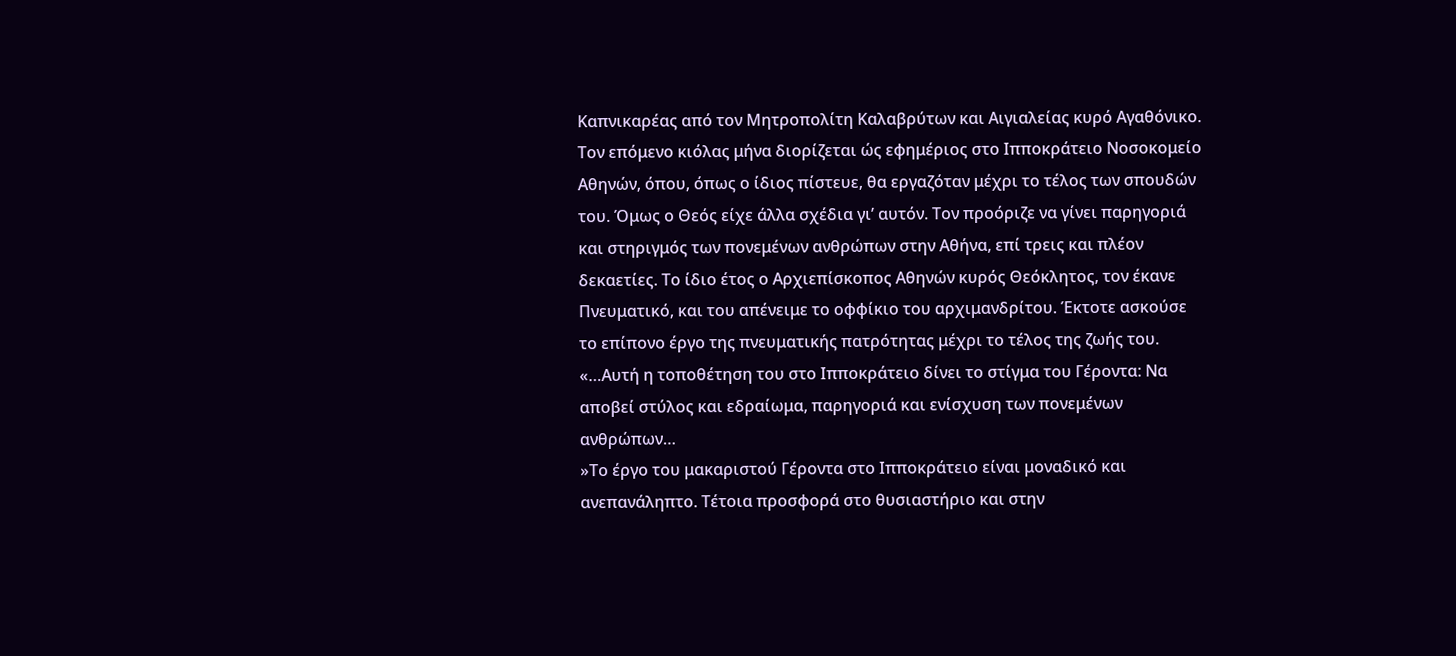Καπνικαρέας από τον Μητροπολίτη Καλαβρύτων και Αιγιαλείας κυρό Αγαθόνικο.
Τον επόμενο κιόλας μήνα διορίζεται ώς εφημέριος στο Ιπποκράτειο Νοσοκομείο Αθηνών, όπου, όπως ο ίδιος πίστευε, θα εργαζόταν μέχρι το τέλος των σπουδών του. Όμως ο Θεός είχε άλλα σχέδια γι’ αυτόν. Τον προόριζε να γίνει παρηγοριά και στηριγμός των πονεμένων ανθρώπων στην Αθήνα, επί τρεις και πλέον δεκαετίες. Το ίδιο έτος ο Αρχιεπίσκοπος Αθηνών κυρός Θεόκλητος, τον έκανε Πνευματικό, και του απένειμε το οφφίκιο του αρχιμανδρίτου. Έκτοτε ασκούσε το επίπονο έργο της πνευματικής πατρότητας μέχρι το τέλος της ζωής του.
«…Αυτή η τοποθέτηση του στο Ιπποκράτειο δίνει το στίγμα του Γέροντα: Να αποβεί στύλος και εδραίωμα, παρηγοριά και ενίσχυση των πονεμένων ανθρώπων…
»Το έργο του μακαριστού Γέροντα στο Ιπποκράτειο είναι μοναδικό και ανεπανάληπτο. Τέτοια προσφορά στο θυσιαστήριο και στην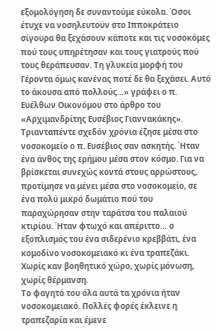εξομολόγηση δε συναντούμε εύκολα. Όσοι έτυχε να νοσηλευτούν στο Ιπποκράτειο σίγουρα θα ξεχάσουν κάποτε και τις νοσοκόμες πού τους υπηρέτησαν και τους γιατρούς πού τους θεράπευσαν. Τη γλυκεία μορφή του Γέροντα όμως κανένας ποτέ δε θα ξεχάσει. Αυτό το άκουσα από πολλούς…» γράφει ο π. Ευέλθων Οικονόμου στο άρθρο του «Αρχιμανδρίτης Ευσέβιος Γιαννακάκης».
Τριανταπέντε σχεδόν χρόνια έζησε μέσα στο νοσοκομείο ο π. Ευσέβιος σαν ασκητής. Ήταν ένα άνθος της ερήμου μέσα στον κόσμο. Για να βρίσκεται συνεχώς κοντά στους αρρώστους, προτίμησε να μένει μέσα στο νοσοκομείο, σε ένα πολύ μικρό δωμάτιο πού του παραχώρησαν στην ταράτσα του παλαιού κτιρίου. Ήταν φτωχό και απέριττο… ο εξοπλισμός του ένα σιδερένιο κρεββάτι, ένα κομοδίνο νοσοκομειακό κι ένα τραπεζάκι. Χωρίς καν βοηθητικό χώρο, χωρίς μόνωση, χωρίς θέρμανση.
Το φαγητό του όλα αυτά τα χρόνια ήταν νοσοκομειακό. Πολλές φορές έκλεινε η τραπεζαρία και έμενε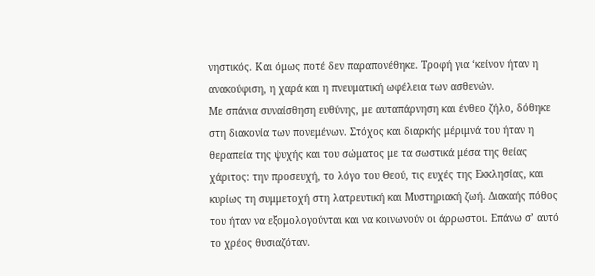νηστικός. Και όμως ποτέ δεν παραπονέθηκε. Τροφή για ‘κείνον ήταν η ανακούφιση, η χαρά και η πνευματική ωφέλεια των ασθενών.
Με σπάνια συναίσθηση ευθύνης, με αυταπάρνηση και ένθεο ζήλο, δόθηκε στη διακονία των πονεμένων. Στόχος και διαρκής μέριμνά του ήταν η θεραπεία της ψυχής και του σώματος με τα σωστικά μέσα της θείας χάριτος: την προσευχή, το λόγο του Θεού, τις ευχές της Εκκλησίας, και κυρίως τη συμμετοχή στη λατρευτική και Μυστηριακή ζωή. Διακαής πόθος του ήταν να εξομολογούνται και να κοινωνούν οι άρρωστοι. Επάνω σ’ αυτό το χρέος θυσιαζόταν.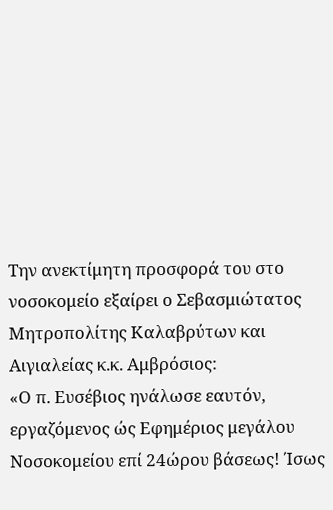Την ανεκτίμητη προσφορά του στο νοσοκομείο εξαίρει ο Σεβασμιώτατος Μητροπολίτης Καλαβρύτων και Αιγιαλείας κ.κ. Αμβρόσιος:
«Ο π. Ευσέβιος ηνάλωσε εαυτόν, εργαζόμενος ώς Εφημέριος μεγάλου Νοσοκομείου επί 24ώρου βάσεως! Ίσως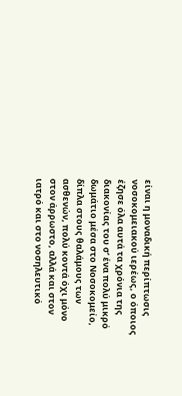είναι η μοναδική περίπτωσις νοσοκομειακού ιερέως, ο όποιος έζησε όλα αυτά τα χρόνια της διακονίας του σ’ ένα πολύ μικρό δωμάτιο μέσα στο Νοσοκομείο, δίπλα στους θαλάμους των ασθενών, πολύ κοντά όχι μόνο στον άρρωστο, αλλά και στον ιατρό και στο νοσηλευτικό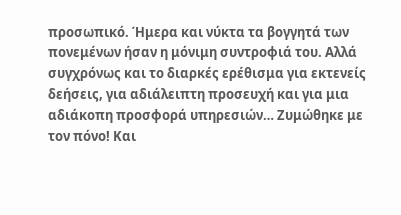προσωπικό. Ήμερα και νύκτα τα βογγητά των πονεμένων ήσαν η μόνιμη συντροφιά του. Αλλά συγχρόνως και το διαρκές ερέθισμα για εκτενείς δεήσεις, για αδιάλειπτη προσευχή και για μια αδιάκοπη προσφορά υπηρεσιών… Ζυμώθηκε με τον πόνο! Και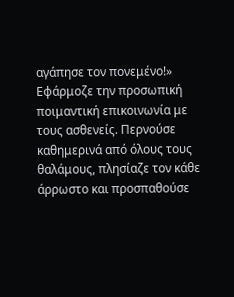αγάπησε τον πονεμένο!»
Εφάρμοζε την προσωπική ποιμαντική επικοινωνία με τους ασθενείς. Περνούσε καθημερινά από όλους τους θαλάμους, πλησίαζε τον κάθε άρρωστο και προσπαθούσε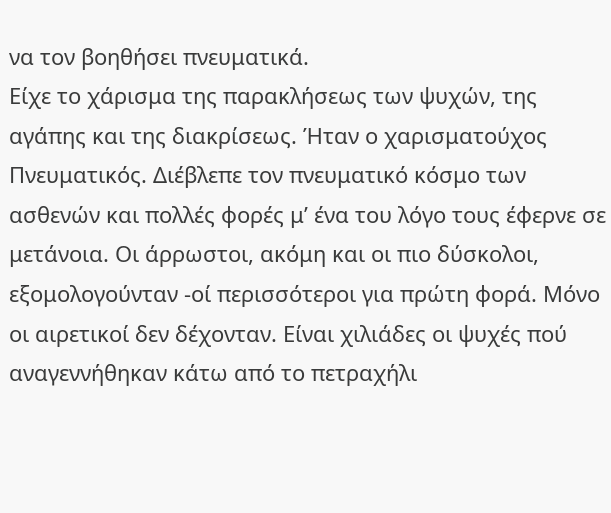να τον βοηθήσει πνευματικά.
Είχε το χάρισμα της παρακλήσεως των ψυχών, της αγάπης και της διακρίσεως. Ήταν ο χαρισματούχος Πνευματικός. Διέβλεπε τον πνευματικό κόσμο των ασθενών και πολλές φορές μ’ ένα του λόγο τους έφερνε σε μετάνοια. Οι άρρωστοι, ακόμη και οι πιο δύσκολοι, εξομολογούνταν -οί περισσότεροι για πρώτη φορά. Μόνο οι αιρετικοί δεν δέχονταν. Είναι χιλιάδες οι ψυχές πού αναγεννήθηκαν κάτω από το πετραχήλι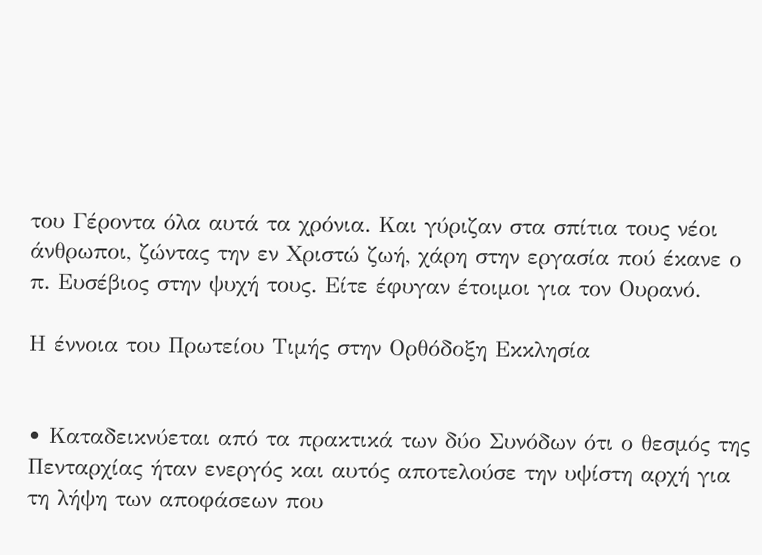του Γέροντα όλα αυτά τα χρόνια. Και γύριζαν στα σπίτια τους νέοι άνθρωποι, ζώντας την εν Χριστώ ζωή, χάρη στην εργασία πού έκανε ο π. Ευσέβιος στην ψυχή τους. Είτε έφυγαν έτοιμοι για τον Ουρανό.

Η έννοια του Πρωτείου Τιμής στην Ορθόδοξη Εκκλησία


• Καταδεικνύεται από τα πρακτικά των δύο Συνόδων ότι ο θεσμός της Πενταρχίας ήταν ενεργός και αυτός αποτελούσε την υψίστη αρχή για τη λήψη των αποφάσεων που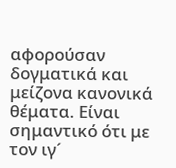αφορούσαν δογματικά και μείζονα κανονικά θέματα. Είναι σημαντικό ότι με τον ιγ´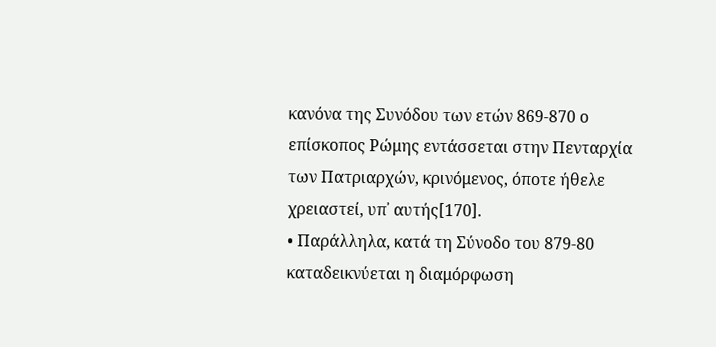κανόνα της Συνόδου των ετών 869-870 ο επίσκοπος Ρώμης εντάσσεται στην Πενταρχία των Πατριαρχών, κρινόμενος, όποτε ήθελε χρειαστεί, υπ᾽ αυτής[170].
• Παράλληλα, κατά τη Σύνοδο του 879-80 καταδεικνύεται η διαμόρφωση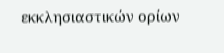εκκλησιαστικών ορίων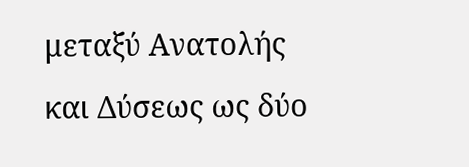μεταξύ Ανατολής και Δύσεως ως δύο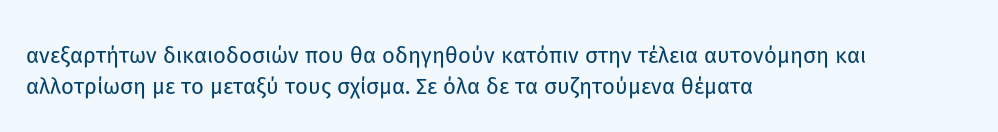ανεξαρτήτων δικαιοδοσιών που θα οδηγηθούν κατόπιν στην τέλεια αυτονόμηση και αλλοτρίωση με το μεταξύ τους σχίσμα. Σε όλα δε τα συζητούμενα θέματα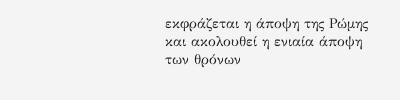εκφράζεται η άποψη της Ρώμης και ακολουθεί η ενιαία άποψη των θρόνων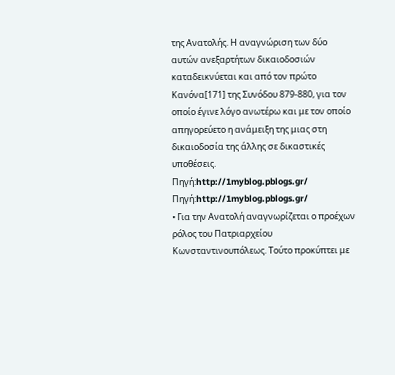της Ανατολής. Η αναγνώριση των δύο αυτών ανεξαρτήτων δικαιοδοσιών καταδεικνύεται και από τον πρώτο Κανόνα[171] της Συνόδου 879-880, για τον οποίο έγινε λόγο ανωτέρω και με τον οποίο απηγορεύετο η ανάμειξη της μιας στη δικαιοδοσία της άλλης σε δικαστικές υποθέσεις.
Πηγή:http://1myblog.pblogs.gr/
Πηγή:http://1myblog.pblogs.gr/
• Για την Ανατολή αναγνωρίζεται ο προέχων ρόλος του Πατριαρχείου Κωνσταντινουπόλεως. Τούτο προκύπτει με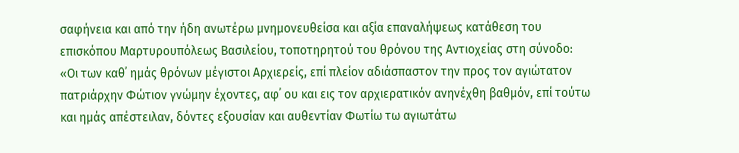σαφήνεια και από την ήδη ανωτέρω μνημονευθείσα και αξία επαναλήψεως κατάθεση του επισκόπου Μαρτυρουπόλεως Βασιλείου, τοποτηρητού του θρόνου της Αντιοχείας στη σύνοδο:
«Οι των καθ᾽ ημάς θρόνων μέγιστοι Αρχιερείς, επί πλείον αδιάσπαστον την προς τον αγιώτατον πατριάρχην Φώτιον γνώμην έχοντες, αφ᾽ ου και εις τον αρχιερατικόν ανηνέχθη βαθμόν, επί τούτω και ημάς απέστειλαν, δόντες εξουσίαν και αυθεντίαν Φωτίω τω αγιωτάτω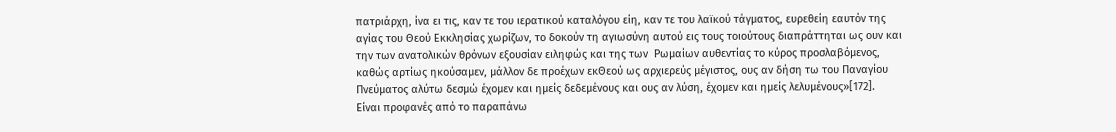πατριάρχη, ίνα ει τις, καν τε του ιερατικού καταλόγου είη, καν τε του λαϊκού τάγματος, ευρεθείη εαυτόν της αγίας του Θεού Εκκλησίας χωρίζων, το δοκούν τη αγιωσύνη αυτού εις τους τοιούτους διαπράττηται ως ουν και την των ανατολικών θρόνων εξουσίαν ειληφώς και της των  Ρωμαίων αυθεντίας το κύρος προσλαβόμενος, καθώς αρτίως ηκούσαμεν, μάλλον δε προέχων εκΘεού ως αρχιερεύς μέγιστος, ους αν δήση τω του Παναγίου Πνεύματος αλύτω δεσμώ έχομεν και ημείς δεδεμένους και ους αν λύση, έχομεν και ημείς λελυμένους»[172].
Είναι προφανές από το παραπάνω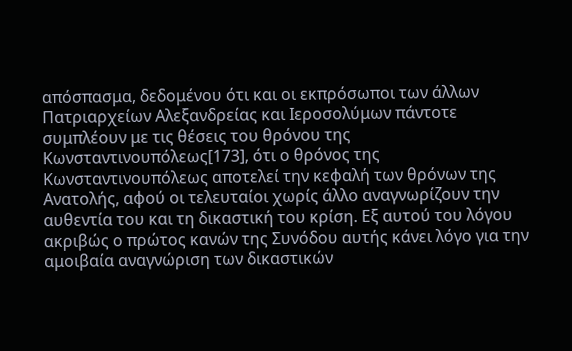απόσπασμα, δεδομένου ότι και οι εκπρόσωποι των άλλων Πατριαρχείων Αλεξανδρείας και Ιεροσολύμων πάντοτε συμπλέουν με τις θέσεις του θρόνου της Κωνσταντινουπόλεως[173], ότι ο θρόνος της Κωνσταντινουπόλεως αποτελεί την κεφαλή των θρόνων της Ανατολής, αφού οι τελευταίοι χωρίς άλλο αναγνωρίζουν την αυθεντία του και τη δικαστική του κρίση. Εξ αυτού του λόγου ακριβώς ο πρώτος κανών της Συνόδου αυτής κάνει λόγο για την αμοιβαία αναγνώριση των δικαστικών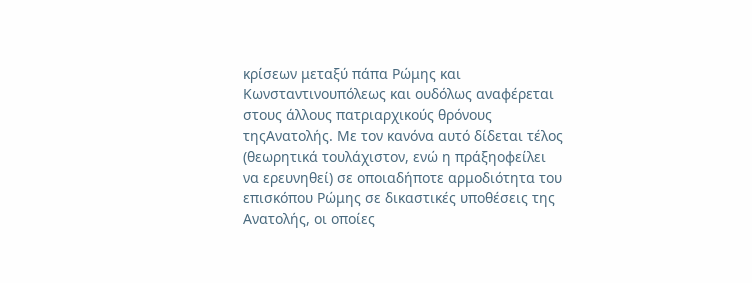κρίσεων μεταξύ πάπα Ρώμης και Κωνσταντινουπόλεως και ουδόλως αναφέρεται στους άλλους πατριαρχικούς θρόνους τηςΑνατολής. Με τον κανόνα αυτό δίδεται τέλος (θεωρητικά τουλάχιστον, ενώ η πράξηοφείλει να ερευνηθεί) σε οποιαδήποτε αρμοδιότητα του επισκόπου Ρώμης σε δικαστικές υποθέσεις της Ανατολής, οι οποίες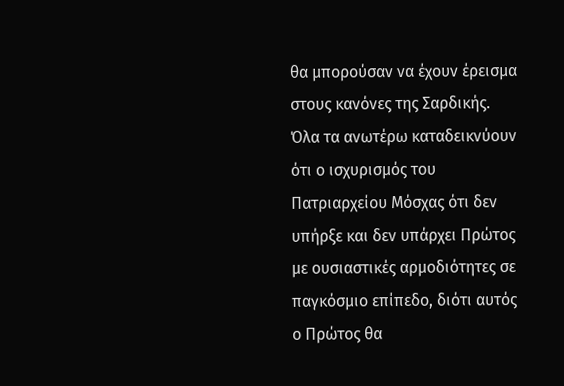θα μπορούσαν να έχουν έρεισμα στους κανόνες της Σαρδικής.
Όλα τα ανωτέρω καταδεικνύουν ότι ο ισχυρισμός του Πατριαρχείου Μόσχας ότι δεν υπήρξε και δεν υπάρχει Πρώτος με ουσιαστικές αρμοδιότητες σε παγκόσμιο επίπεδο, διότι αυτός ο Πρώτος θα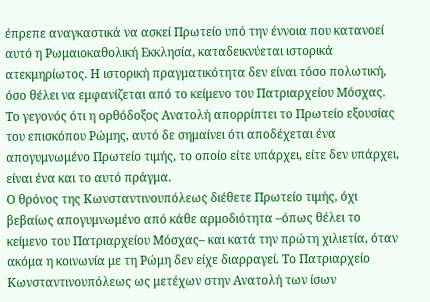έπρεπε αναγκαστικά να ασκεί Πρωτείο υπό την έννοια που κατανοεί αυτό η Ρωμαιοκαθολική Εκκλησία, καταδεικνύεται ιστορικά ατεκμηρίωτος. Η ιστορική πραγματικότητα δεν είναι τόσο πολωτική, όσο θέλει να εμφανίζεται από το κείμενο του Πατριαρχείου Μόσχας. Το γεγονός ότι η ορθόδοξος Ανατολή απορρίπτει το Πρωτείο εξουσίας του επισκόπου Ρώμης, αυτό δε σημαίνει ότι αποδέχεται ένα απογυμνωμένο Πρωτείο τιμής, το οποίο είτε υπάρχει, είτε δεν υπάρχει, είναι ένα και το αυτό πράγμα.
Ο θρόνος της Κωνσταντινουπόλεως διέθετε Πρωτείο τιμής, όχι βεβαίως απογυμνωμένο από κάθε αρμοδιότητα –όπως θέλει το κείμενο του Πατριαρχείου Μόσχας– και κατά την πρώτη χιλιετία, όταν ακόμα η κοινωνία με τη Ρώμη δεν είχε διαρραγεί. Το Πατριαρχείο Κωνσταντινουπόλεως ως μετέχων στην Ανατολή των ίσων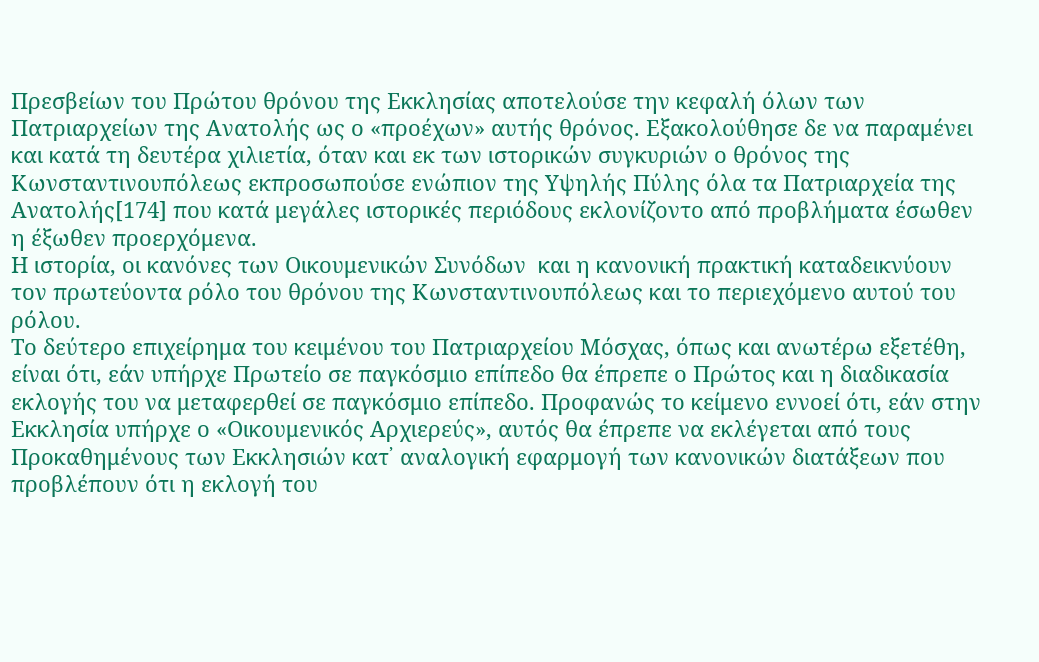Πρεσβείων του Πρώτου θρόνου της Εκκλησίας αποτελούσε την κεφαλή όλων των Πατριαρχείων της Ανατολής ως ο «προέχων» αυτής θρόνος. Εξακολούθησε δε να παραμένει και κατά τη δευτέρα χιλιετία, όταν και εκ των ιστορικών συγκυριών ο θρόνος της Κωνσταντινουπόλεως εκπροσωπούσε ενώπιον της Υψηλής Πύλης όλα τα Πατριαρχεία της Ανατολής[174] που κατά μεγάλες ιστορικές περιόδους εκλονίζοντο από προβλήματα έσωθεν η έξωθεν προερχόμενα.
Η ιστορία, οι κανόνες των Οικουμενικών Συνόδων  και η κανονική πρακτική καταδεικνύουν τον πρωτεύοντα ρόλο του θρόνου της Κωνσταντινουπόλεως και το περιεχόμενο αυτού του ρόλου.
Το δεύτερο επιχείρημα του κειμένου του Πατριαρχείου Μόσχας, όπως και ανωτέρω εξετέθη, είναι ότι, εάν υπήρχε Πρωτείο σε παγκόσμιο επίπεδο θα έπρεπε ο Πρώτος και η διαδικασία εκλογής του να μεταφερθεί σε παγκόσμιο επίπεδο. Προφανώς το κείμενο εννοεί ότι, εάν στην Εκκλησία υπήρχε ο «Οικουμενικός Αρχιερεύς», αυτός θα έπρεπε να εκλέγεται από τους Προκαθημένους των Εκκλησιών κατ᾽ αναλογική εφαρμογή των κανονικών διατάξεων που προβλέπουν ότι η εκλογή του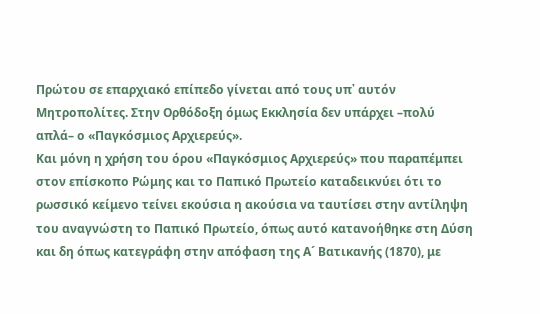Πρώτου σε επαρχιακό επίπεδο γίνεται από τους υπ᾽ αυτόν Μητροπολίτες. Στην Ορθόδοξη όμως Εκκλησία δεν υπάρχει –πολύ απλά– ο «Παγκόσμιος Αρχιερεύς».
Και μόνη η χρήση του όρου «Παγκόσμιος Αρχιερεύς» που παραπέμπει στον επίσκοπο Ρώμης και το Παπικό Πρωτείο καταδεικνύει ότι το ρωσσικό κείμενο τείνει εκούσια η ακούσια να ταυτίσει στην αντίληψη του αναγνώστη το Παπικό Πρωτείο, όπως αυτό κατανοήθηκε στη Δύση και δη όπως κατεγράφη στην απόφαση της Α´ Βατικανής (1870), με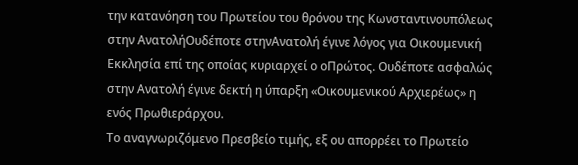την κατανόηση του Πρωτείου του θρόνου της Κωνσταντινουπόλεως στην ΑνατολήΟυδέποτε στηνΑνατολή έγινε λόγος για Οικουμενική Εκκλησία επί της οποίας κυριαρχεί ο οΠρώτος. Ουδέποτε ασφαλώς στην Ανατολή έγινε δεκτή η ύπαρξη «Οικουμενικού Αρχιερέως» η ενός Πρωθιεράρχου.
Το αναγνωριζόμενο Πρεσβείο τιμής, εξ ου απορρέει το Πρωτείο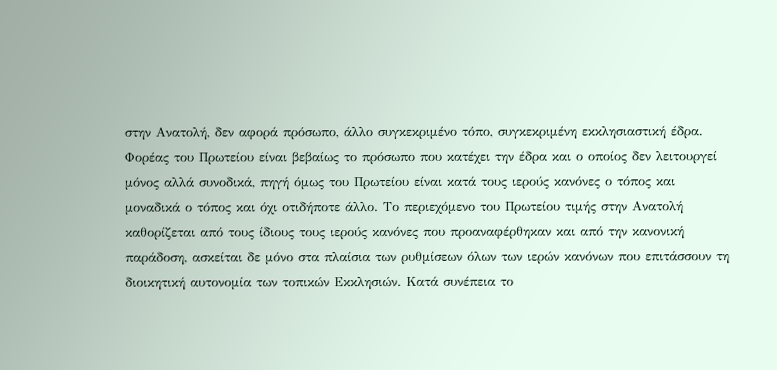στην Ανατολή, δεν αφορά πρόσωπο, άλλο συγκεκριμένο τόπο, συγκεκριμένη εκκλησιαστική έδρα. Φορέας του Πρωτείου είναι βεβαίως το πρόσωπο που κατέχει την έδρα και ο οποίος δεν λειτουργεί μόνος αλλά συνοδικά, πηγή όμως του Πρωτείου είναι κατά τους ιερούς κανόνες ο τόπος και μοναδικά ο τόπος και όχι οτιδήποτε άλλο. Το περιεχόμενο του Πρωτείου τιμής στην Ανατολή καθορίζεται από τους ίδιους τους ιερούς κανόνες που προαναφέρθηκαν και από την κανονική παράδοση, ασκείται δε μόνο στα πλαίσια των ρυθμίσεων όλων των ιερών κανόνων που επιτάσσουν τη διοικητική αυτονομία των τοπικών Εκκλησιών. Κατά συνέπεια το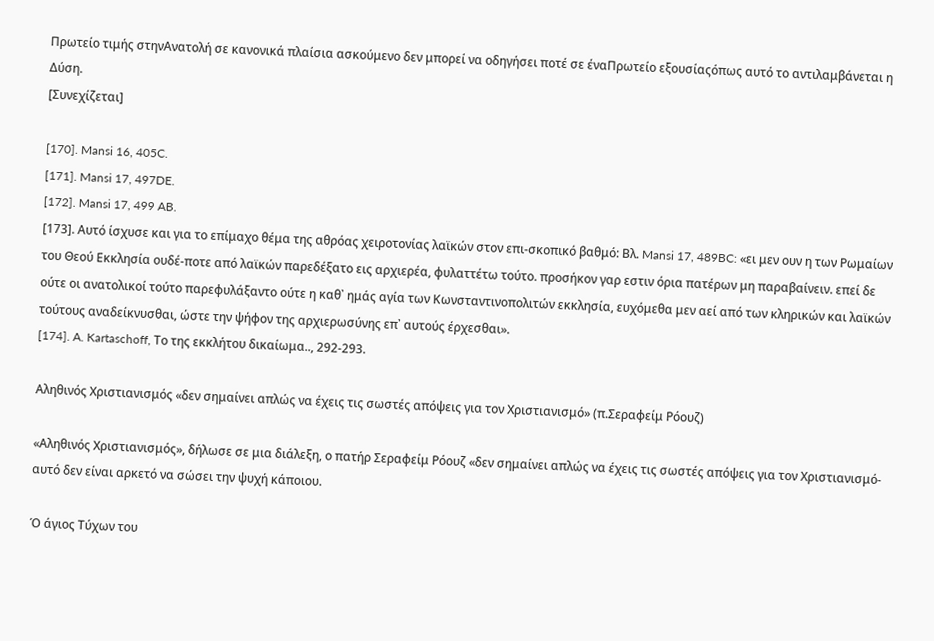Πρωτείο τιμής στηνΑνατολή σε κανονικά πλαίσια ασκούμενο δεν μπορεί να οδηγήσει ποτέ σε έναΠρωτείο εξουσίαςόπως αυτό το αντιλαμβάνεται η Δύση.
[Συνεχίζεται]

[170]. Mansi 16, 405C.
[171]. Mansi 17, 497DE.
[172]. Mansi 17, 499 AB.
[173]. Αυτό ίσχυσε και για το επίμαχο θέμα της αθρόας χειροτονίας λαϊκών στον επι-σκοπικό βαθμό: Βλ. Mansi 17, 489BC: «ει μεν ουν η των Ρωμαίων του Θεού Εκκλησία ουδέ-ποτε από λαϊκών παρεδέξατο εις αρχιερέα, φυλαττέτω τούτο. προσήκον γαρ εστιν όρια πατέρων μη παραβαίνειν. επεί δε ούτε οι ανατολικοί τούτο παρεφυλάξαντο ούτε η καθ᾽ ημάς αγία των Κωνσταντινοπολιτών εκκλησία, ευχόμεθα μεν αεί από των κληρικών και λαϊκών τούτους αναδείκνυσθαι, ώστε την ψήφον της αρχιερωσύνης επ᾽ αυτούς έρχεσθαι».
[174]. A. Kartaschoff, Το της εκκλήτου δικαίωμα.., 292-293.

Αληθινός Χριστιανισμός «δεν σημαίνει απλώς να έχεις τις σωστές απόψεις για τον Χριστιανισμό» (π.Σεραφείμ Ρόουζ)

«Αληθινός Χριστιανισμός», δήλωσε σε μια διάλεξη, ο πατήρ Σεραφείμ Ρόουζ «δεν σημαίνει απλώς να έχεις τις σωστές απόψεις για τον Χριστιανισμό-αυτό δεν είναι αρκετό να σώσει την ψυχή κάποιου.

Ό άγιος Τύχων του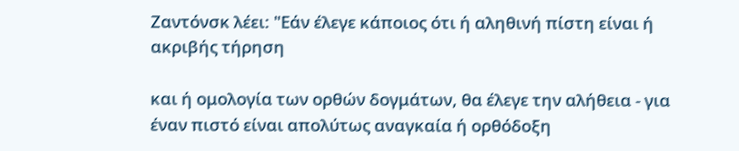Ζαντόνσκ λέει: "Εάν έλεγε κάποιος ότι ή αληθινή πίστη είναι ή ακριβής τήρηση

και ή ομολογία των ορθών δογμάτων, θα έλεγε την αλήθεια - για έναν πιστό είναι απολύτως αναγκαία ή ορθόδοξη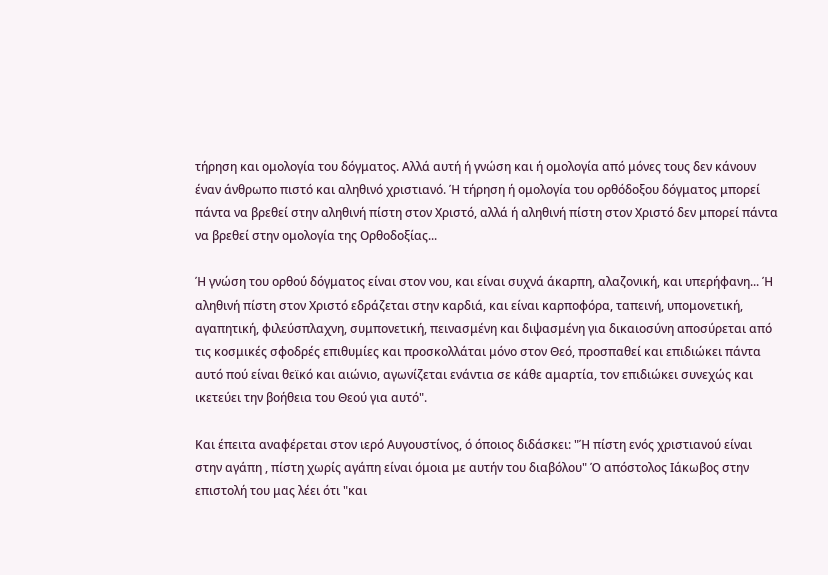τήρηση και ομολογία του δόγματος. Αλλά αυτή ή γνώση και ή ομολογία από μόνες τους δεν κάνουν έναν άνθρωπο πιστό και αληθινό χριστιανό. Ή τήρηση ή ομολογία του ορθόδοξου δόγματος μπορεί πάντα να βρεθεί στην αληθινή πίστη στον Χριστό, αλλά ή αληθινή πίστη στον Χριστό δεν μπορεί πάντα να βρεθεί στην ομολογία της Ορθοδοξίας...

Ή γνώση του ορθού δόγματος είναι στον νου, και είναι συχνά άκαρπη, αλαζονική, και υπερήφανη... Ή αληθινή πίστη στον Χριστό εδράζεται στην καρδιά, και είναι καρποφόρα, ταπεινή, υπομονετική, αγαπητική, φιλεύσπλαχνη, συμπονετική, πεινασμένη και διψασμένη για δικαιοσύνη αποσύρεται από τις κοσμικές σφοδρές επιθυμίες και προσκολλάται μόνο στον Θεό, προσπαθεί και επιδιώκει πάντα αυτό πού είναι θεϊκό και αιώνιο, αγωνίζεται ενάντια σε κάθε αμαρτία, τον επιδιώκει συνεχώς και ικετεύει την βοήθεια του Θεού για αυτό".

Και έπειτα αναφέρεται στον ιερό Αυγουστίνος, ό όποιος διδάσκει: "Ή πίστη ενός χριστιανού είναι στην αγάπη , πίστη χωρίς αγάπη είναι όμοια με αυτήν του διαβόλου" Ό απόστολος Ιάκωβος στην επιστολή του μας λέει ότι "και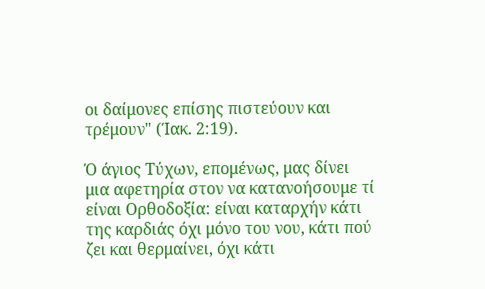οι δαίμονες επίσης πιστεύουν και τρέμουν" (Ίακ. 2:19).

Ό άγιος Τύχων, επομένως, μας δίνει μια αφετηρία στον να κατανοήσουμε τί είναι Ορθοδοξία: είναι καταρχήν κάτι της καρδιάς όχι μόνο του νου, κάτι πού ζει και θερμαίνει, όχι κάτι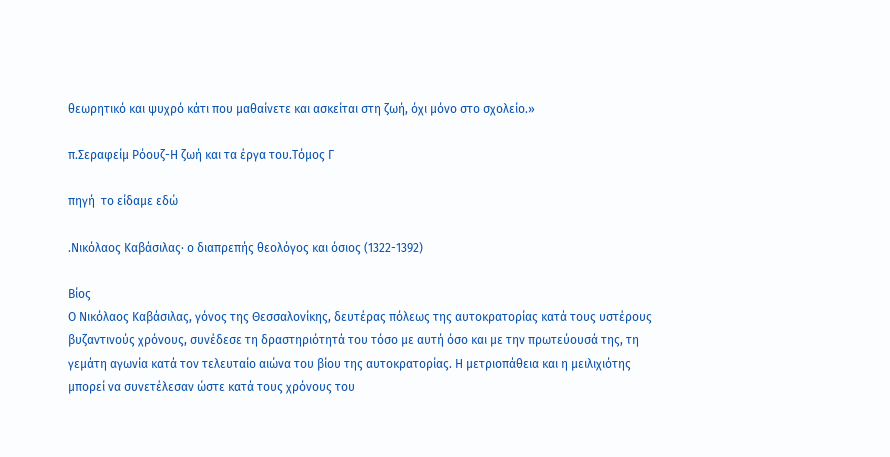θεωρητικό και ψυχρό κάτι που μαθαίνετε και ασκείται στη ζωή, όχι μόνο στο σχολείο.»

π.Σεραφείμ Ρόουζ-Η ζωή και τα έργα του.Τόμος Γ

πηγή  το είδαμε εδώ

.Νικόλαος Καβάσιλας· ο διαπρεπής θεολόγος και όσιος (1322-1392)

Βίος
Ο Νικόλαος Καβάσιλας, γόνος της Θεσσαλονίκης, δευτέρας πόλεως της αυτοκρατορίας κατά τους υστέρους βυζαντινούς χρόνους, συνέδεσε τη δραστηριότητά του τόσο με αυτή όσο και με την πρωτεύουσά της, τη γεμάτη αγωνία κατά τον τελευταίο αιώνα του βίου της αυτοκρατορίας. Η μετριοπάθεια και η μειλιχιότης μπορεί να συνετέλεσαν ώστε κατά τους χρόνους του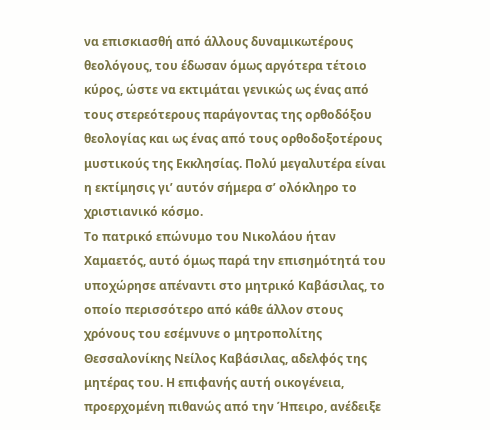να επισκιασθή από άλλους δυναμικωτέρους θεολόγους, του έδωσαν όμως αργότερα τέτοιο κύρος, ώστε να εκτιμάται γενικώς ως ένας από τους στερεότερους παράγοντας της ορθοδόξου θεολογίας και ως ένας από τους ορθοδοξοτέρους μυστικούς της Εκκλησίας. Πολύ μεγαλυτέρα είναι η εκτίμησις γι’ αυτόν σήμερα σ’ ολόκληρο το χριστιανικό κόσμο.
Το πατρικό επώνυμο του Νικολάου ήταν Χαμαετός, αυτό όμως παρά την επισημότητά του υποχώρησε απέναντι στο μητρικό Καβάσιλας, το οποίο περισσότερο από κάθε άλλον στους χρόνους του εσέμνυνε ο μητροπολίτης Θεσσαλονίκης Νείλος Καβάσιλας, αδελφός της μητέρας του. Η επιφανής αυτή οικογένεια, προερχομένη πιθανώς από την Ήπειρο, ανέδειξε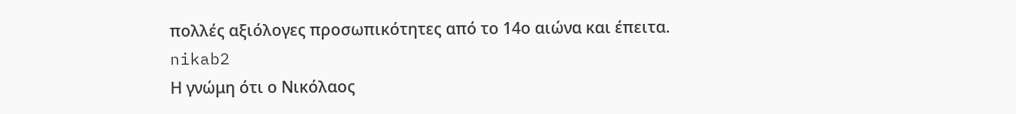πολλές αξιόλογες προσωπικότητες από το 14ο αιώνα και έπειτα.
nikab2
Η γνώμη ότι ο Νικόλαος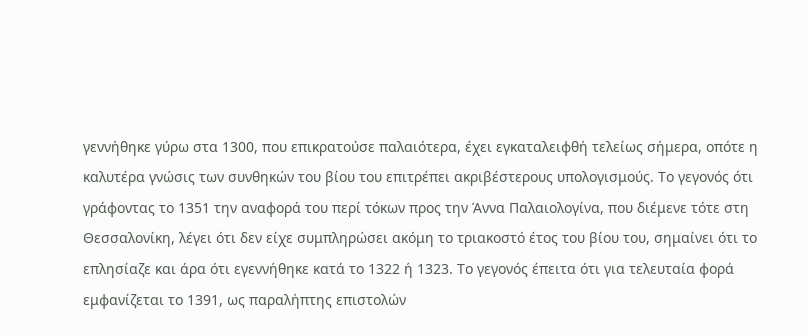γεννήθηκε γύρω στα 1300, που επικρατούσε παλαιότερα, έχει εγκαταλειφθή τελείως σήμερα, οπότε η καλυτέρα γνώσις των συνθηκών του βίου του επιτρέπει ακριβέστερους υπολογισμούς. Το γεγονός ότι γράφοντας το 1351 την αναφορά του περί τόκων προς την Άννα Παλαιολογίνα, που διέμενε τότε στη Θεσσαλονίκη, λέγει ότι δεν είχε συμπληρώσει ακόμη το τριακοστό έτος του βίου του, σημαίνει ότι το επλησίαζε και άρα ότι εγεννήθηκε κατά το 1322 ή 1323. Το γεγονός έπειτα ότι για τελευταία φορά εμφανίζεται το 1391, ως παραλήπτης επιστολών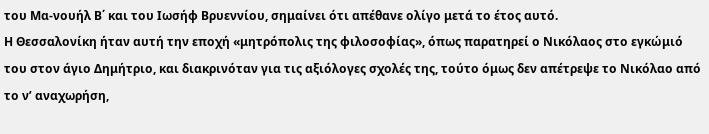του Μα-νουήλ Β΄ και του Ιωσήφ Βρυεννίου, σημαίνει ότι απέθανε ολίγο μετά το έτος αυτό.
Η Θεσσαλονίκη ήταν αυτή την εποχή «μητρόπολις της φιλοσοφίας», όπως παρατηρεί ο Νικόλαος στο εγκώμιό του στον άγιο Δημήτριο, και διακρινόταν για τις αξιόλογες σχολές της, τούτο όμως δεν απέτρεψε το Νικόλαο από το ν’ αναχωρήση,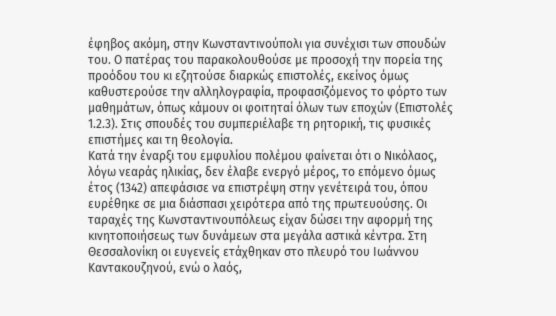έφηβος ακόμη, στην Κωνσταντινούπολι για συνέχισι των σπουδών του. Ο πατέρας του παρακολουθούσε με προσοχή την πορεία της προόδου του κι εζητούσε διαρκώς επιστολές, εκείνος όμως καθυστερούσε την αλληλογραφία, προφασιζόμενος το φόρτο των μαθημάτων, όπως κάμουν οι φοιτηταί όλων των εποχών (Επιστολές 1.2.3). Στις σπουδές του συμπεριέλαβε τη ρητορική, τις φυσικές επιστήμες και τη θεολογία.
Κατά την έναρξι του εμφυλίου πολέμου φαίνεται ότι ο Νικόλαος, λόγω νεαράς ηλικίας, δεν έλαβε ενεργό μέρος, το επόμενο όμως έτος (1342) απεφάσισε να επιστρέψη στην γενέτειρά του, όπου ευρέθηκε σε μια διάσπασι χειρότερα από της πρωτευούσης. Οι ταραχές της Κωνσταντινουπόλεως είχαν δώσει την αφορμή της κινητοποιήσεως των δυνάμεων στα μεγάλα αστικά κέντρα. Στη Θεσσαλονίκη οι ευγενείς ετάχθηκαν στο πλευρό του Ιωάννου Καντακουζηνού, ενώ ο λαός,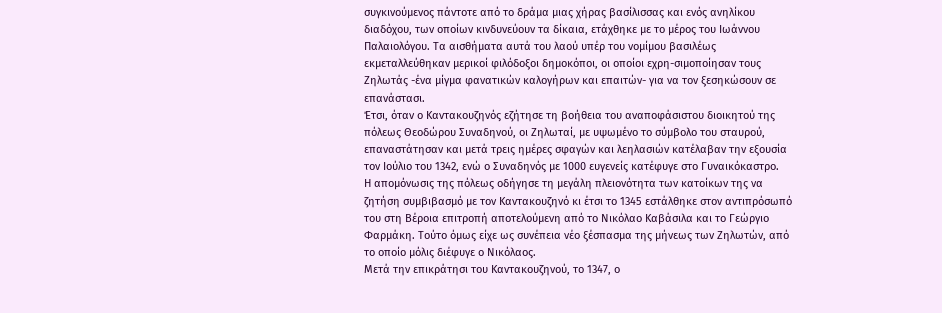συγκινούμενος πάντοτε από το δράμα μιας χήρας βασίλισσας και ενός ανηλίκου διαδόχου, των οποίων κινδυνεύουν τα δίκαια, ετάχθηκε με το μέρος του Ιωάννου Παλαιολόγου. Τα αισθήματα αυτά του λαού υπέρ του νομίμου βασιλέως εκμεταλλεύθηκαν μερικοί φιλόδοξοι δημοκόποι, οι οποίοι εχρη-σιμοποίησαν τους Ζηλωτάς -ένα μίγμα φανατικών καλογήρων και επαιτών- για να τον ξεσηκώσουν σε επανάστασι.
Έτσι, όταν ο Καντακουζηνός εζήτησε τη βοήθεια του αναποφάσιστου διοικητού της πόλεως Θεοδώρου Συναδηνού, οι Ζηλωταί, με υψωμένο το σύμβολο του σταυρού, επαναστάτησαν και μετά τρεις ημέρες σφαγών και λεηλασιών κατέλαβαν την εξουσία τον Ιούλιο του 1342, ενώ ο Συναδηνός με 1000 ευγενείς κατέφυγε στο Γυναικόκαστρο.
Η απομόνωσις της πόλεως oδήγησε τη μεγάλη πλειονότητα των κατοίκων της να ζητήση συμβιβασμό με τον Καντακουζηνό κι έτσι το 1345 εστάλθηκε στον αντιπρόσωπό του στη Βέροια επιτροπή αποτελούμενη από το Νικόλαο Καβάσιλα και το Γεώργιο Φαρμάκη. Τούτο όμως είχε ως συνέπεια νέο ξέσπασμα της μήνεως των Ζηλωτών, από το οποίο μόλις διέφυγε ο Νικόλαος.
Μετά την επικράτησι του Καντακουζηνού, το 1347, ο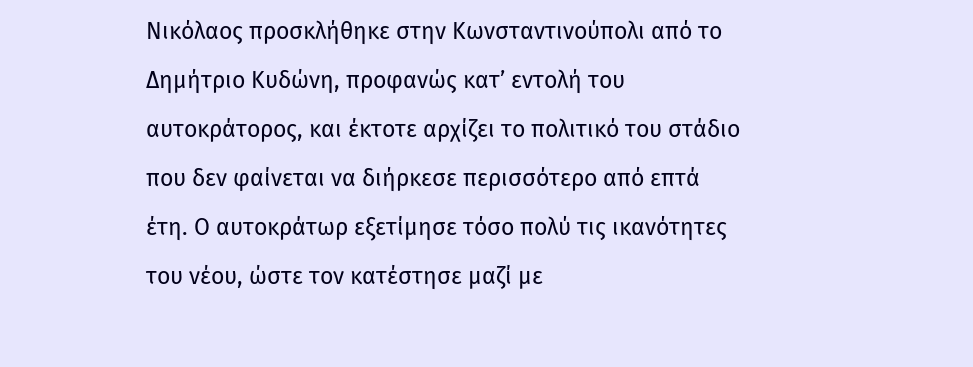Νικόλαος προσκλήθηκε στην Κωνσταντινούπολι από το Δημήτριο Κυδώνη, προφανώς κατ’ εντολή του αυτοκράτορος, και έκτοτε αρχίζει το πολιτικό του στάδιο που δεν φαίνεται να διήρκεσε περισσότερο από επτά έτη. Ο αυτοκράτωρ εξετίμησε τόσο πολύ τις ικανότητες του νέου, ώστε τον κατέστησε μαζί με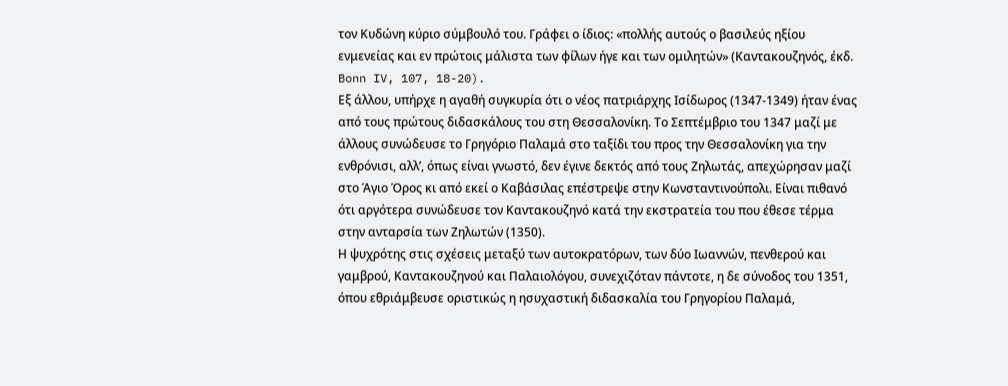τον Κυδώνη κύριο σύμβουλό του. Γράφει ο ίδιος: «πολλής αυτούς ο βασιλεύς ηξίου ενμενείας και εν πρώτοις μάλιστα των φίλων ήγε και των ομιλητών» (Καντακουζηνός, έκδ. Bonn IV, 107, 18-20).
Εξ άλλου, υπήρχε η αγαθή συγκυρία ότι ο νέος πατριάρχης Ισίδωρος (1347-1349) ήταν ένας από τους πρώτους διδασκάλους του στη Θεσσαλονίκη. Το Σεπτέμβριο του 1347 μαζί με άλλους συνώδευσε το Γρηγόριο Παλαμά στο ταξίδι του προς την Θεσσαλονίκη για την ενθρόνισι, αλλ’, όπως είναι γνωστό, δεν έγινε δεκτός από τους Ζηλωτάς, απεχώρησαν μαζί στο Άγιο Όρος κι από εκεί ο Καβάσιλας επέστρεψε στην Κωνσταντινούπολι. Είναι πιθανό ότι αργότερα συνώδευσε τον Καντακουζηνό κατά την εκστρατεία του που έθεσε τέρμα στην ανταρσία των Ζηλωτών (1350).
Η ψυχρότης στις σχέσεις μεταξύ των αυτοκρατόρων, των δύο Ιωαννών, πενθερού και γαμβρού, Καντακουζηνού και Παλαιολόγου, συνεχιζόταν πάντοτε, η δε σύνοδος του 1351, όπου εθριάμβευσε οριστικώς η ησυχαστική διδασκαλία του Γρηγορίου Παλαμά,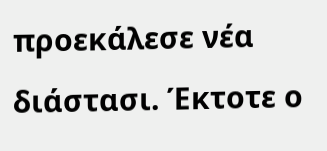προεκάλεσε νέα διάστασι. Έκτοτε ο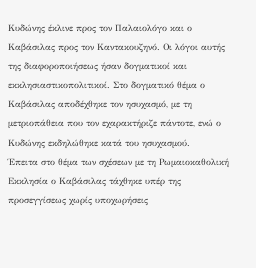Κυδώνης έκλινε προς τον Παλαιολόγο και ο Καβάσιλας προς τον Καντακουζηνό. Οι λόγοι αυτής της διαφοροποιήσεως ήσαν δογματικοί και εκκλησιαστικοπολιτικοί. Στο δογματικό θέμα ο Καβάσιλας αποδέχθηκε τον ησυχασμό, με τη μετριοπάθεια που τον εχαρακτήριζε πάντοτε, ενώ ο Κυδώνης εκδηλώθηκε κατά του ησυχασμού.
Έπειτα στο θέμα των σχέσεων με τη Ρωμαιοκαθολική Εκκλησία ο Καβάσιλας τάχθηκε υπέρ της προσεγγίσεως χωρίς υποχωρήσεις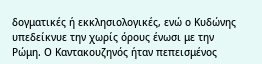δογματικές ή εκκλησιολογικές, ενώ ο Κυδώνης υπεδείκνυε την χωρίς όρους ένωσι με την Ρώμη. Ο Καντακουζηνός ήταν πεπεισμένος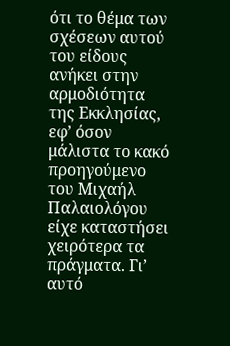ότι το θέμα των σχέσεων αυτού του είδους ανήκει στην αρμοδιότητα της Εκκλησίας, εφ’ όσον μάλιστα το κακό προηγούμενο του Μιχαήλ Παλαιολόγου είχε καταστήσει χειρότερα τα πράγματα. Γι’ αυτό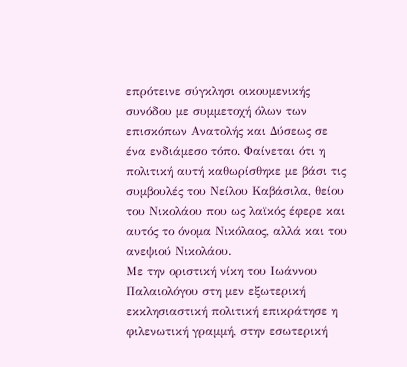επρότεινε σύγκλησι οικουμενικής συνόδου με συμμετοχή όλων των επισκόπων Ανατολής και Δύσεως σε ένα ενδιάμεσο τόπο. Φαίνεται ότι η πολιτική αυτή καθωρίσθηκε με βάσι τις συμβουλές του Νείλου Καβάσιλα, θείου του Νικολάου που ως λαϊκός έφερε και αυτός το όνομα Νικόλαος, αλλά και του ανεψιού Νικολάου.
Με την οριστική νίκη του Ιωάννου Παλαιολόγου στη μεν εξωτερική εκκλησιαστική πολιτική επικράτησε η φιλενωτική γραμμή, στην εσωτερική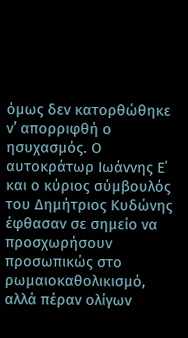όμως δεν κατoρθώθηκε ν’ απορριφθή ο ησυχασμός. Ο αυτοκράτωρ Ιωάννης Ε΄ και ο κύριος σύμβουλός του Δημήτριος Κυδώνης έφθασαν σε σημείο να προσχωρήσουν προσωπικώς στο ρωμαιοκαθολικισμό, αλλά πέραν ολίγων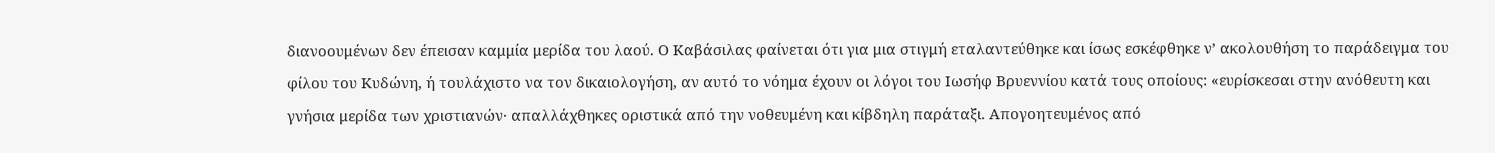διανοουμένων δεν έπεισαν καμμία μερίδα του λαού. Ο Καβάσιλας φαίνεται ότι για μια στιγμή εταλαντεύθηκε και ίσως εσκέφθηκε ν’ ακολουθήση το παράδειγμα του φίλου του Κυδώνη, ή τουλάχιστο να τον δικαιολογήση, αν αυτό το νόημα έχουν οι λόγοι του Ιωσήφ Βρυεννίου κατά τους οποίους: «ευρίσκεσαι στην ανόθευτη και γνήσια μερίδα των χριστιανών· απαλλάχθηκες οριστικά από την νοθευμένη και κίβδηλη παράταξι. Απογοητευμένος από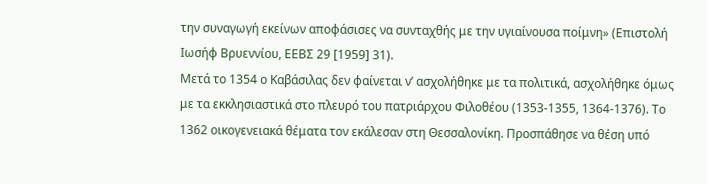την συναγωγή εκείνων αποφάσισες να συνταχθής με την υγιαίνουσα ποίμνη» (Επιστολή Ιωσήφ Βρυεννίου, ΕΕΒΣ 29 [1959] 31).
Μετά το 1354 ο Καβάσιλας δεν φαίνεται ν’ ασχολήθηκε με τα πολιτικά, ασχολήθηκε όμως με τα εκκλησιαστικά στο πλευρό του πατριάρχου Φιλοθέου (1353-1355, 1364-1376). Το 1362 οικογενειακά θέματα τον εκάλεσαν στη Θεσσαλονίκη. Προσπάθησε να θέση υπό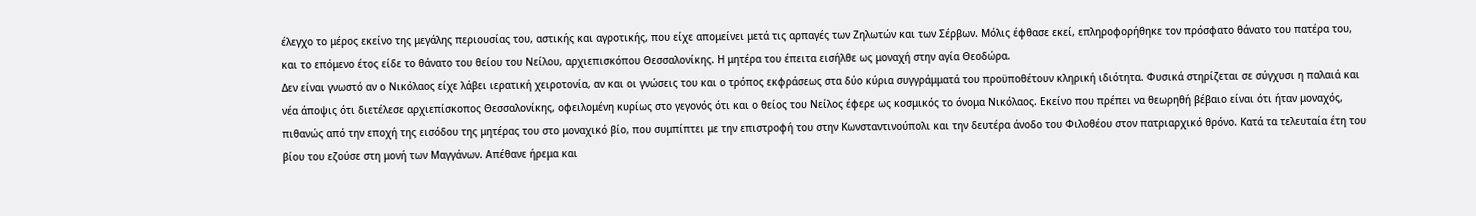έλεγχο το μέρος εκείνο της μεγάλης περιουσίας του, αστικής και αγροτικής, που είχε απομείνει μετά τις αρπαγές των Ζηλωτών και των Σέρβων. Μόλις έφθασε εκεί, επληροφορήθηκε τον πρόσφατο θάνατο του πατέρα του, και το επόμενο έτος είδε το θάνατο του θείου του Νείλου, αρχιεπισκόπου Θεσσαλονίκης. Η μητέρα του έπειτα εισήλθε ως μοναχή στην αγία Θεοδώρα.
Δεν είναι γνωστό αν ο Νικόλαος είχε λάβει ιερατική χειροτονία, αν και οι γνώσεις του και ο τρόπος εκφράσεως στα δύο κύρια συγγράμματά του προϋποθέτουν κληρική ιδιότητα. Φυσικά στηρίζεται σε σύγχυσι η παλαιά και νέα άποψις ότι διετέλεσε αρχιεπίσκοπος Θεσσαλονίκης, οφειλομένη κυρίως στο γεγονός ότι και ο θείος του Νείλος έφερε ως κοσμικός το όνομα Νικόλαος. Εκείνο που πρέπει να θεωρηθή βέβαιο είναι ότι ήταν μοναχός, πιθανώς από την εποχή της εισόδου της μητέρας του στο μοναχικό βίο, που συμπίπτει με την επιστροφή του στην Κωνσταντινούπολι και την δευτέρα άνοδο του Φιλοθέου στον πατριαρχικό θρόνο. Κατά τα τελευταία έτη του βίου του εζούσε στη μονή των Μαγγάνων. Απέθανε ήρεμα και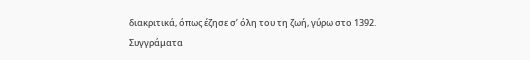διακριτικά, όπως έζησε σ’ όλη του τη ζωή, γύρω στο 1392.
Συγγράματα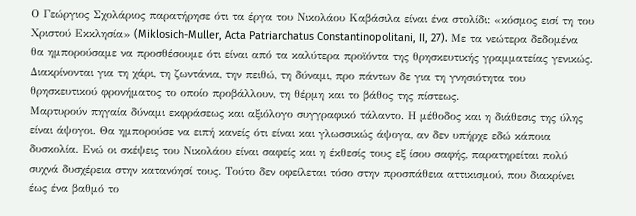Ο Γεώργιος Σχολάριος παρατήρησε ότι τα έργα του Νικολάου Καβάσιλα είναι ένα στολίδι: «κόσμος εισί τη του Χριστού Εκκλησία» (Miklosich-Muller, Acta Patriarchatus Constantinopolitani, II, 27). Με τα νεώτερα δεδομένα θα ημπορούσαμε να προσθέσουμε ότι είναι από τα καλύτερα προϊόντα της θρησκευτικής γραμματείας γενικώς. Διακρίνονται για τη χάρι, τη ζωντάνια, την πειθώ, τη δύναμι, προ πάντων δε για τη γνησιότητα του θρησκευτικού φρονήματος το οποίο προβάλλουν, τη θέρμη και το βάθος της πίστεως.
Μαρτυρούν πηγαία δύναμι εκφράσεως και αξιόλογο συγγραφικό τάλαντο. Η μέθοδος και η διάθεσις της ύλης είναι άψογοι. Θα ημπορούσε να ειπή κανείς ότι είναι και γλωσσικώς άψογα, αν δεν υπήρχε εδώ κάποια δυσκολία. Ενώ οι σκέψεις του Νικολάου είναι σαφείς και η έκθεσίς τους εξ ίσου σαφής, παρατηρείται πολύ συχνά δυσχέρεια στην κατανόησί τους. Τούτο δεν οφείλεται τόσο στην προσπάθεια αττικισμού, που διακρίνει έως ένα βαθμό το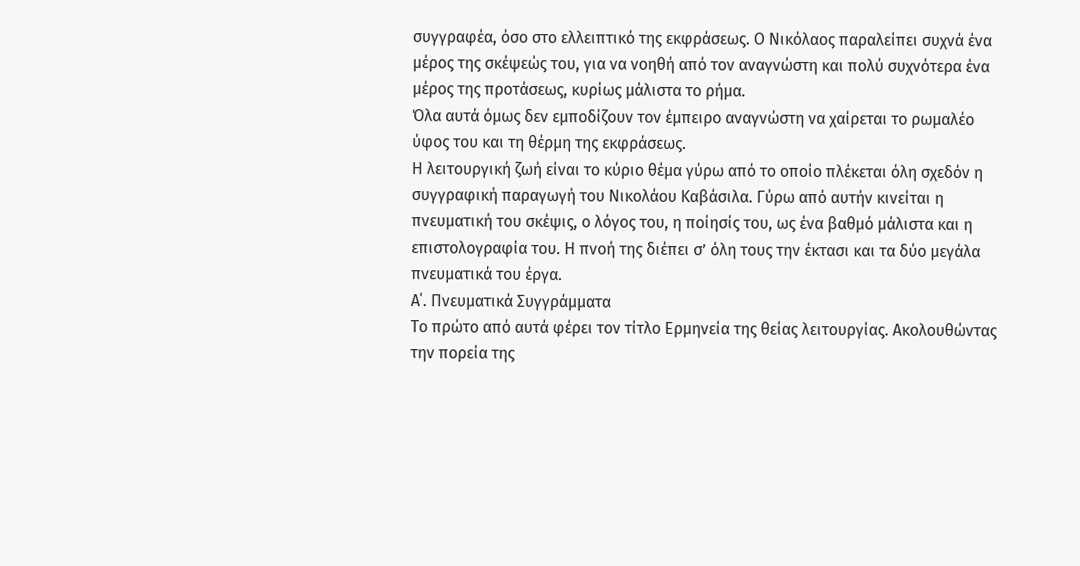συγγραφέα, όσο στο ελλειπτικό της εκφράσεως. Ο Νικόλαος παραλείπει συχνά ένα μέρος της σκέψεώς του, για να νοηθή από τον αναγνώστη και πολύ συχνότερα ένα μέρος της προτάσεως, κυρίως μάλιστα το ρήμα.
Όλα αυτά όμως δεν εμποδίζουν τον έμπειρο αναγνώστη να χαίρεται το ρωμαλέο ύφος του και τη θέρμη της εκφράσεως.
Η λειτουργική ζωή είναι το κύριο θέμα γύρω από το οποίο πλέκεται όλη σχεδόν η συγγραφική παραγωγή του Νικολάου Καβάσιλα. Γύρω από αυτήν κινείται η πνευματική του σκέψις, ο λόγος του, η ποίησίς του, ως ένα βαθμό μάλιστα και η επιστολογραφία του. Η πνοή της διέπει σ’ όλη τους την έκτασι και τα δύο μεγάλα πνευματικά του έργα.
Α΄. Πνευματικά Συγγράμματα
Το πρώτο από αυτά φέρει τον τίτλο Ερμηνεία της θείας λειτουργίας. Ακολουθώντας την πορεία της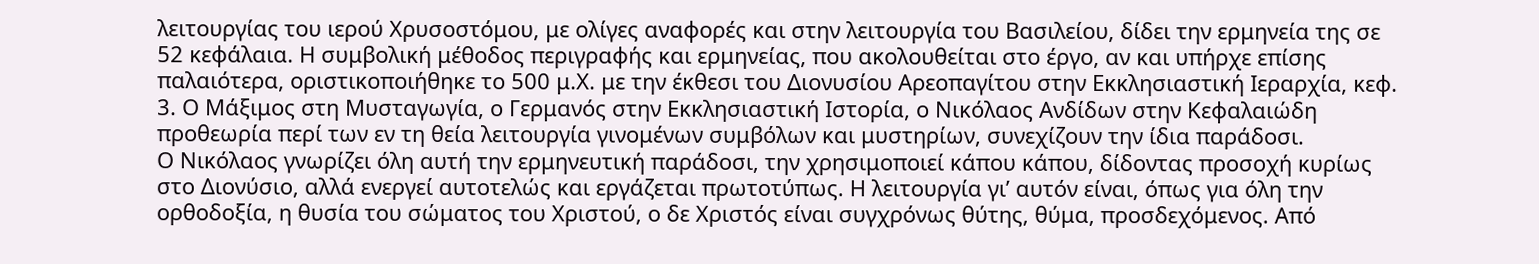λειτουργίας του ιερού Χρυσοστόμου, με ολίγες αναφορές και στην λειτουργία του Βασιλείου, δίδει την ερμηνεία της σε 52 κεφάλαια. Η συμβολική μέθοδος περιγραφής και ερμηνείας, που ακολουθείται στο έργο, αν και υπήρχε επίσης παλαιότερα, οριστικοποιήθηκε το 500 μ.Χ. με την έκθεσι του Διονυσίου Αρεοπαγίτου στην Εκκλησιαστική Ιεραρχία, κεφ. 3. Ο Μάξιμος στη Μυσταγωγία, ο Γερμανός στην Εκκλησιαστική Ιστορία, ο Νικόλαος Ανδίδων στην Κεφαλαιώδη προθεωρία περί των εν τη θεία λειτουργία γινομένων συμβόλων και μυστηρίων, συνεχίζουν την ίδια παράδοσι.
Ο Νικόλαος γνωρίζει όλη αυτή την ερμηνευτική παράδοσι, την χρησιμοποιεί κάπου κάπου, δίδοντας προσοχή κυρίως στο Διονύσιο, αλλά ενεργεί αυτοτελώς και εργάζεται πρωτοτύπως. Η λειτουργία γι’ αυτόν είναι, όπως για όλη την ορθοδοξία, η θυσία του σώματος του Χριστού, ο δε Χριστός είναι συγχρόνως θύτης, θύμα, προσδεχόμενος. Από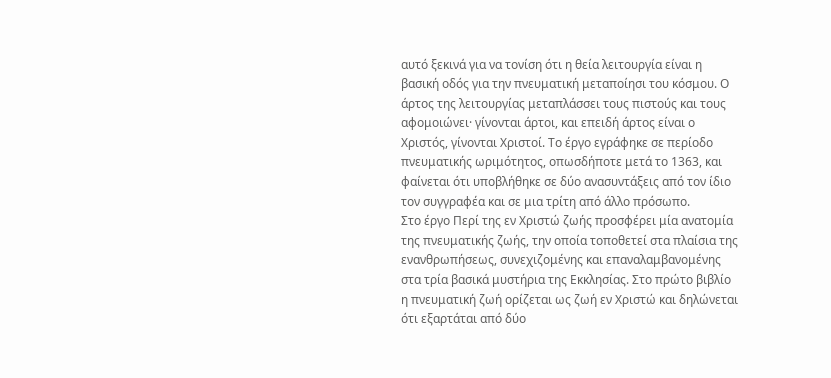αυτό ξεκινά για να τονίση ότι η θεία λειτουργία είναι η βασική οδός για την πνευματική μεταποίησι του κόσμου. Ο άρτος της λειτουργίας μεταπλάσσει τους πιστούς και τους αφομοιώνει· γίνονται άρτοι, και επειδή άρτος είναι ο Χριστός, γίνονται Χριστοί. Το έργο εγράφηκε σε περίοδο πνευματικής ωριμότητος, οπωσδήποτε μετά το 1363, και φαίνεται ότι υποβλήθηκε σε δύο ανασυντάξεις από τον ίδιο τον συγγραφέα και σε μια τρίτη από άλλο πρόσωπο.
Στο έργο Περί της εν Χριστώ ζωής προσφέρει μία ανατομία της πνευματικής ζωής, την οποία τοποθετεί στα πλαίσια της ενανθρωπήσεως, συνεχιζομένης και επαναλαμβανομένης στα τρία βασικά μυστήρια της Εκκλησίας. Στο πρώτο βιβλίο η πνευματική ζωή ορίζεται ως ζωή εν Χριστώ και δηλώνεται ότι εξαρτάται από δύο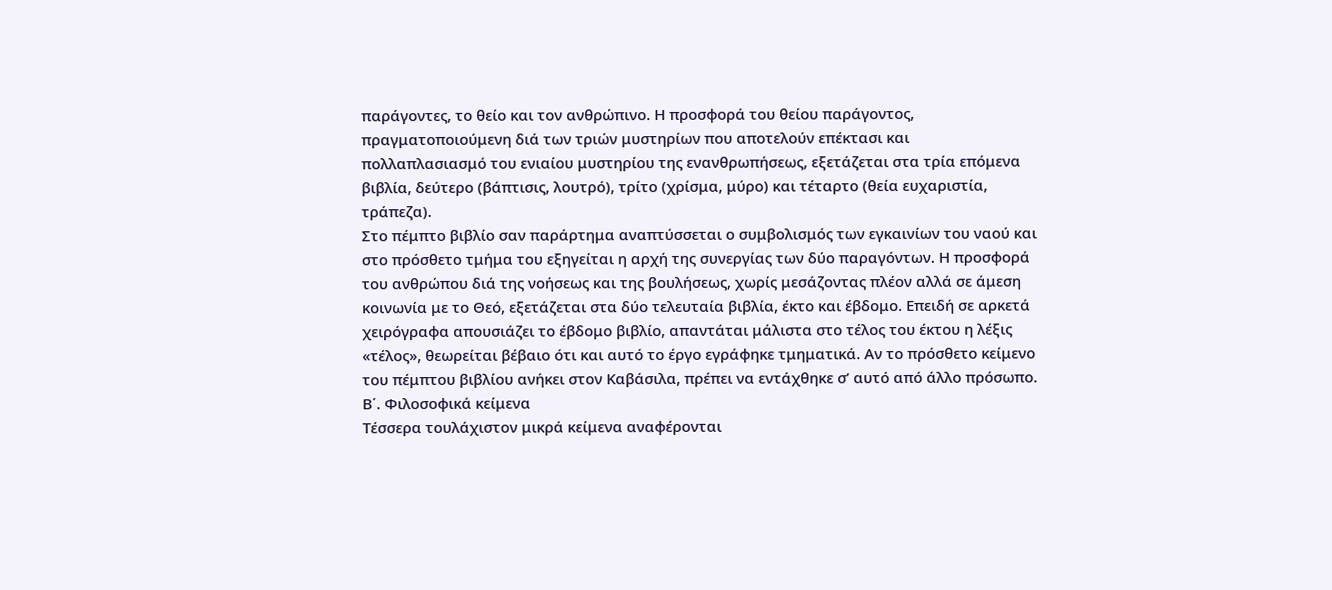παράγοντες, το θείο και τον ανθρώπινο. Η προσφορά του θείου παράγοντος, πραγματοποιούμενη διά των τριών μυστηρίων που αποτελούν επέκτασι και πολλαπλασιασμό του ενιαίου μυστηρίου της ενανθρωπήσεως, εξετάζεται στα τρία επόμενα βιβλία, δεύτερο (βάπτισις, λουτρό), τρίτο (χρίσμα, μύρο) και τέταρτο (θεία ευχαριστία, τράπεζα).
Στο πέμπτο βιβλίο σαν παράρτημα αναπτύσσεται ο συμβολισμός των εγκαινίων του ναού και στο πρόσθετο τμήμα του εξηγείται η αρχή της συνεργίας των δύο παραγόντων. Η προσφορά του ανθρώπου διά της νοήσεως και της βουλήσεως, χωρίς μεσάζοντας πλέον αλλά σε άμεση κοινωνία με το Θεό, εξετάζεται στα δύο τελευταία βιβλία, έκτο και έβδομο. Επειδή σε αρκετά χειρόγραφα απουσιάζει το έβδομο βιβλίο, απαντάται μάλιστα στο τέλος του έκτου η λέξις «τέλος», θεωρείται βέβαιο ότι και αυτό το έργο εγράφηκε τμηματικά. Αν το πρόσθετο κείμενο του πέμπτου βιβλίου ανήκει στον Καβάσιλα, πρέπει να εντάχθηκε σ’ αυτό από άλλο πρόσωπο.
Β΄. Φιλοσοφικά κείμενα
Τέσσερα τουλάχιστον μικρά κείμενα αναφέρονται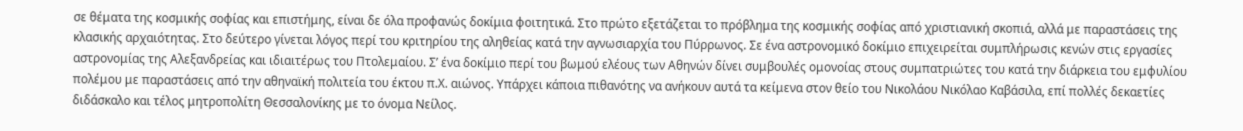σε θέματα της κοσμικής σοφίας και επιστήμης, είναι δε όλα προφανώς δοκίμια φοιτητικά. Στο πρώτο εξετάζεται το πρόβλημα της κοσμικής σοφίας από χριστιανική σκοπιά, αλλά με παραστάσεις της κλασικής αρχαιότητας. Στο δεύτερο γίνεται λόγος περί του κριτηρίου της αληθείας κατά την αγνωσιαρχία του Πύρρωνος. Σε ένα αστρονομικό δοκίμιο επιχειρείται συμπλήρωσις κενών στις εργασίες αστρονομίας της Αλεξανδρείας και ιδιαιτέρως του Πτολεμαίου. Σ’ ένα δοκίμιο περί του βωμού ελέους των Αθηνών δίνει συμβουλές ομονοίας στους συμπατριώτες του κατά την διάρκεια του εμφυλίου πολέμου με παραστάσεις από την αθηναϊκή πολιτεία του έκτου π.Χ. αιώνος. Υπάρχει κάποια πιθανότης να ανήκουν αυτά τα κείμενα στον θείο του Νικολάου Νικόλαο Καβάσιλα, επί πολλές δεκαετίες διδάσκαλο και τέλος μητροπολίτη Θεσσαλονίκης με το όνομα Νείλος.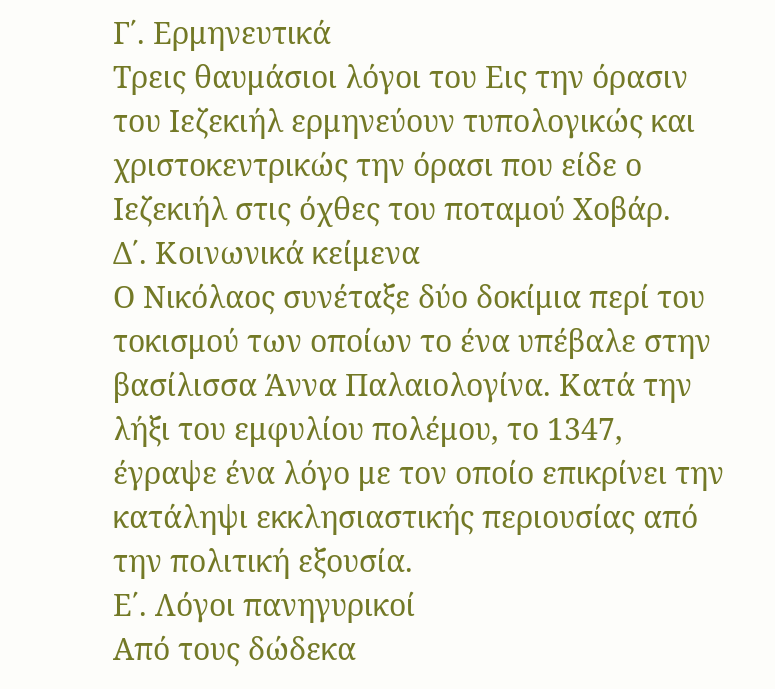Γ΄. Ερμηνευτικά
Τρεις θαυμάσιοι λόγοι του Εις την όρασιν του Ιεζεκιήλ ερμηνεύουν τυπολογικώς και χριστοκεντρικώς την όρασι που είδε ο Ιεζεκιήλ στις όχθες του ποταμού Χοβάρ.
Δ΄. Κοινωνικά κείμενα
Ο Νικόλαος συνέταξε δύο δοκίμια περί του τοκισμού των οποίων το ένα υπέβαλε στην βασίλισσα Άννα Παλαιολογίνα. Κατά την λήξι του εμφυλίου πολέμου, το 1347, έγραψε ένα λόγο με τον οποίο επικρίνει την κατάληψι εκκλησιαστικής περιουσίας από την πολιτική εξουσία.
Ε΄. Λόγοι πανηγυρικοί
Από τους δώδεκα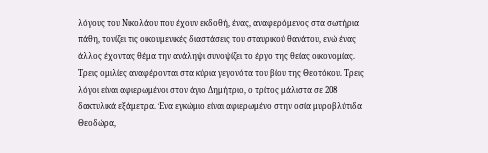λόγους του Νικολάου που έχουν εκδοθή, ένας, αναφερόμενος στα σωτήρια πάθη, τονίζει τις οικουμενικές διαστάσεις του σταυρικού θανάτου, ενώ ένας άλλος έχοντας θέμα την ανάληψι συνοψίζει το έργο της θείας οικονομίας. Τρεις ομιλίες αναφέρονται στα κύρια γεγονότα του βίου της Θεοτόκου. Τρεις λόγοι είναι αφιερωμένοι στον άγιο Δημήτριο, ο τρίτος μάλιστα σε 208 δακτυλικά εξάμετρα. Ένα εγκώμιο είναι αφιερωμένο στην οσία μυροβλύτιδα Θεοδώρα,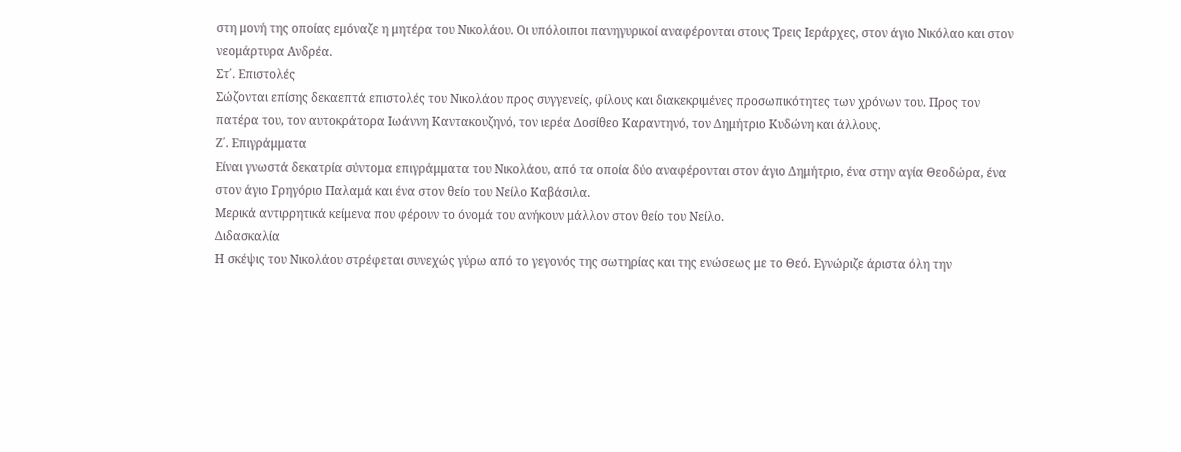στη μονή της οποίας εμόναζε η μητέρα του Νικολάου. Οι υπόλοιποι πανηγυρικοί αναφέρονται στους Τρεις Ιεράρχες, στον άγιο Νικόλαο και στον νεομάρτυρα Ανδρέα.
Στ΄. Επιστολές
Σώζονται επίσης δεκαεπτά επιστολές του Νικολάου προς συγγενείς, φίλους και διακεκριμένες προσωπικότητες των χρόνων του. Προς τον πατέρα του, τον αυτοκράτορα Ιωάννη Καντακουζηνό, τον ιερέα Δοσίθεο Καραντηνό, τον Δημήτριο Κυδώνη και άλλους.
Ζ΄. Επιγράμματα
Είναι γνωστά δεκατρία σύντομα επιγράμματα του Νικολάου, από τα οποία δύο αναφέρονται στον άγιο Δημήτριο, ένα στην αγία Θεοδώρα, ένα στον άγιο Γρηγόριο Παλαμά και ένα στον θείο του Νείλο Καβάσιλα.
Μερικά αντιρρητικά κείμενα που φέρουν το όνομά του ανήκουν μάλλον στον θείο του Νείλο.
Διδασκαλία
Η σκέψις του Νικολάου στρέφεται συνεχώς γύρω από το γεγονός της σωτηρίας και της ενώσεως με το Θεό. Εγνώριζε άριστα όλη την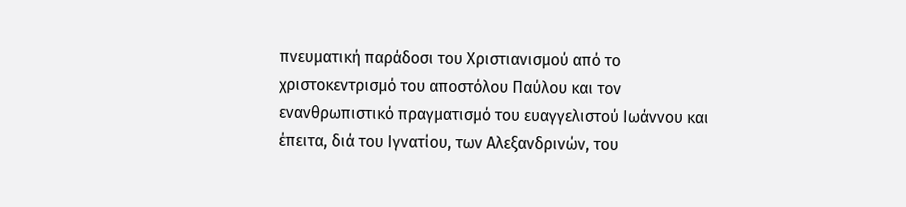πνευματική παράδοσι του Χριστιανισμού από το χριστοκεντρισμό του αποστόλου Παύλου και τον ενανθρωπιστικό πραγματισμό του ευαγγελιστού Ιωάννου και έπειτα, διά του Ιγνατίου, των Αλεξανδρινών, του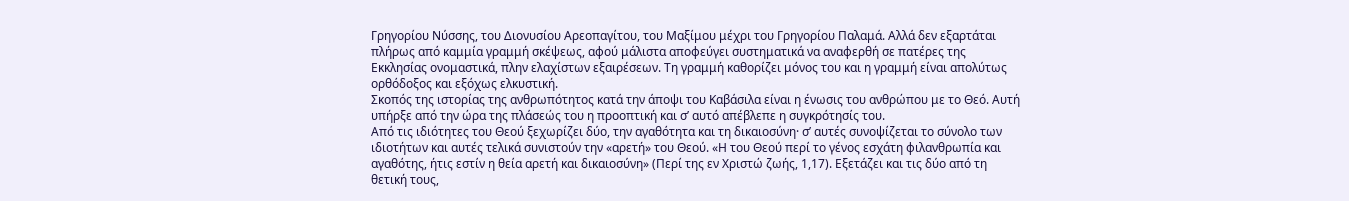Γρηγορίου Νύσσης, του Διονυσίου Αρεοπαγίτου, του Μαξίμου μέχρι του Γρηγορίου Παλαμά. Αλλά δεν εξαρτάται πλήρως από καμμία γραμμή σκέψεως, αφού μάλιστα αποφεύγει συστηματικά να αναφερθή σε πατέρες της Εκκλησίας ονομαστικά, πλην ελαχίστων εξαιρέσεων. Τη γραμμή καθορίζει μόνος του και η γραμμή είναι απολύτως ορθόδοξος και εξόχως ελκυστική.
Σκοπός της ιστορίας της ανθρωπότητος κατά την άποψι του Καβάσιλα είναι η ένωσις του ανθρώπου με το Θεό. Αυτή υπήρξε από την ώρα της πλάσεώς του η προοπτική και σ’ αυτό απέβλεπε η συγκρότησίς του.
Από τις ιδιότητες του Θεού ξεχωρίζει δύο, την αγαθότητα και τη δικαιοσύνη· σ’ αυτές συνοψίζεται το σύνολο των ιδιοτήτων και αυτές τελικά συνιστούν την «αρετή» του Θεού. «Η του Θεού περί το γένος εσχάτη φιλανθρωπία και αγαθότης, ήτις εστίν η θεία αρετή και δικαιοσύνη» (Περί της εν Χριστώ ζωής, 1,17). Εξετάζει και τις δύο από τη θετική τους,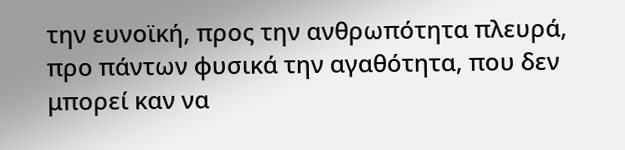την ευνοϊκή, προς την ανθρωπότητα πλευρά, προ πάντων φυσικά την αγαθότητα, που δεν μπορεί καν να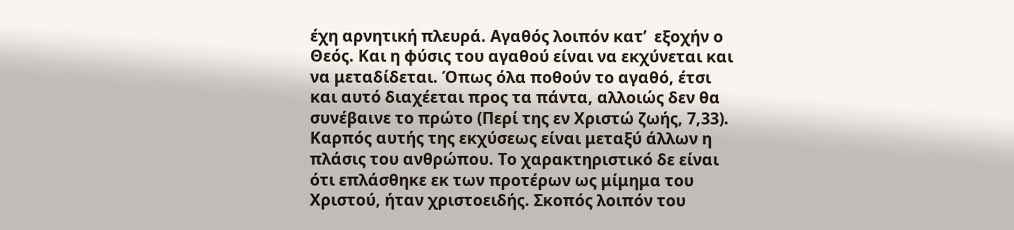έχη αρνητική πλευρά. Αγαθός λοιπόν κατ’  εξοχήν ο Θεός. Και η φύσις του αγαθού είναι να εκχύνεται και να μεταδίδεται. Όπως όλα ποθούν το αγαθό, έτσι και αυτό διαχέεται προς τα πάντα, αλλοιώς δεν θα συνέβαινε το πρώτο (Περί της εν Χριστώ ζωής, 7,33).
Καρπός αυτής της εκχύσεως είναι μεταξύ άλλων η πλάσις του ανθρώπου. Το χαρακτηριστικό δε είναι ότι επλάσθηκε εκ των προτέρων ως μίμημα του Χριστού, ήταν χριστοειδής. Σκοπός λοιπόν του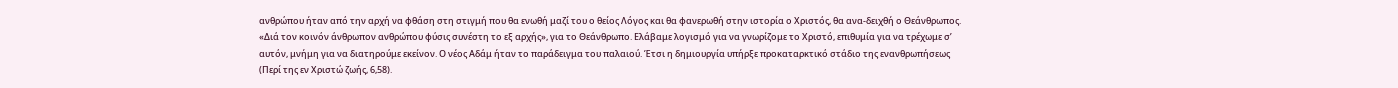ανθρώπου ήταν από την αρχή να φθάση στη στιγμή που θα ενωθή μαζί του ο θείος Λόγος και θα φανερωθή στην ιστορία ο Χριστός, θα ανα-δειχθή ο Θεάνθρωπος. «Διά τον κοινόν άνθρωπον ανθρώπου φύσις συνέστη το εξ αρχής», για το Θεάνθρωπο. Ελάβαμε λογισμό για να γνωρίζομε το Χριστό, επιθυμία για να τρέχωμε σ’ αυτόν, μνήμη για να διατηρούμε εκείνον. Ο νέος Αδάμ ήταν το παράδειγμα του παλαιού. Έτσι η δημιουργία υπήρξε προκαταρκτικό στάδιο της ενανθρωπήσεως (Περί της εν Χριστώ ζωής, 6,58).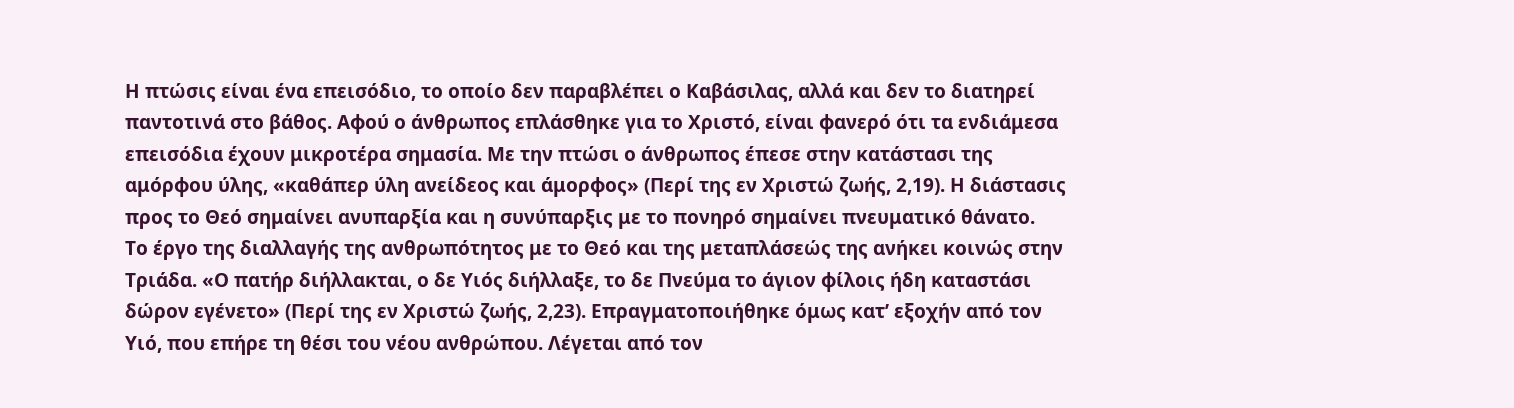Η πτώσις είναι ένα επεισόδιο, το οποίο δεν παραβλέπει ο Καβάσιλας, αλλά και δεν το διατηρεί παντοτινά στο βάθος. Αφού ο άνθρωπος επλάσθηκε για το Χριστό, είναι φανερό ότι τα ενδιάμεσα επεισόδια έχουν μικροτέρα σημασία. Με την πτώσι ο άνθρωπος έπεσε στην κατάστασι της αμόρφου ύλης, «καθάπερ ύλη ανείδεος και άμορφος» (Περί της εν Χριστώ ζωής, 2,19). Η διάστασις προς το Θεό σημαίνει ανυπαρξία και η συνύπαρξις με το πονηρό σημαίνει πνευματικό θάνατο.
Το έργο της διαλλαγής της ανθρωπότητος με το Θεό και της μεταπλάσεώς της ανήκει κοινώς στην Τριάδα. «Ο πατήρ διήλλακται, ο δε Υιός διήλλαξε, το δε Πνεύμα το άγιον φίλοις ήδη καταστάσι δώρον εγένετο» (Περί της εν Χριστώ ζωής, 2,23). Επραγματοποιήθηκε όμως κατ’ εξοχήν από τον Υιό, που επήρε τη θέσι του νέου ανθρώπου. Λέγεται από τον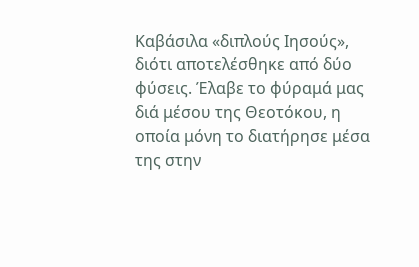Καβάσιλα «διπλούς Ιησούς», διότι αποτελέσθηκε από δύο φύσεις. Έλαβε το φύραμά μας διά μέσου της Θεοτόκου, η οποία μόνη το διατήρησε μέσα της στην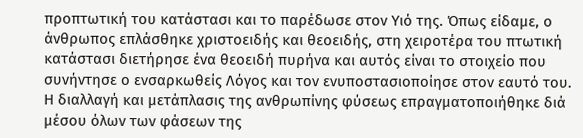προπτωτική του κατάστασι και το παρέδωσε στον Υιό της. Όπως είδαμε, ο άνθρωπος επλάσθηκε χριστοειδής και θεοειδής, στη χειροτέρα του πτωτική κατάστασι διετήρησε ένα θεοειδή πυρήνα και αυτός είναι το στοιχείο που συνήντησε ο ενσαρκωθείς Λόγος και τον ενυποστασιοποίησε στον εαυτό του.
Η διαλλαγή και μετάπλασις της ανθρωπίνης φύσεως επραγματοποιήθηκε διά μέσου όλων των φάσεων της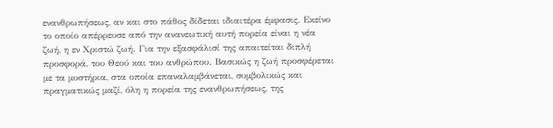ενανθρωπήσεως, αν και στο πάθος δίδεται ιδιαιτέρα έμφασις. Εκείνο το οποίο απέρρευσε από την ανανεωτική αυτή πορεία είναι η νέα ζωή, η εν Χριστώ ζωή. Για την εξασφάλισί της απαιτείται διπλή προσφορά, του Θεού και του ανθρώπου. Βασικώς η ζωή προσφέρεται με τα μυστήρια, στα οποία επαναλαμβάνεται, συμβολικώς και πραγματικώς μαζί, όλη η πορεία της ενανθρωπήσεως, της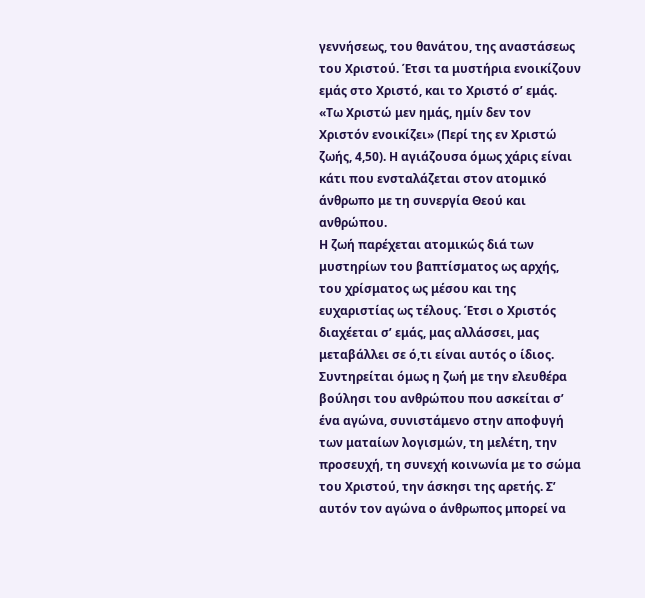γεννήσεως, του θανάτου, της αναστάσεως του Χριστού. Έτσι τα μυστήρια ενοικίζουν εμάς στο Χριστό, και το Χριστό σ’ εμάς. «Τω Χριστώ μεν ημάς, ημίν δεν τον Χριστόν ενοικίζει» (Περί της εν Χριστώ ζωής, 4,50). Η αγιάζουσα όμως χάρις είναι κάτι που ενσταλάζεται στον ατομικό άνθρωπο με τη συνεργία Θεού και ανθρώπου.
Η ζωή παρέχεται ατομικώς διά των μυστηρίων του βαπτίσματος ως αρχής, του χρίσματος ως μέσου και της ευχαριστίας ως τέλους. Έτσι ο Χριστός διαχέεται σ’ εμάς, μας αλλάσσει, μας μεταβάλλει σε ό,τι είναι αυτός ο ίδιος. Συντηρείται όμως η ζωή με την ελευθέρα βούλησι του ανθρώπου που ασκείται σ’ ένα αγώνα, συνιστάμενο στην αποφυγή των ματαίων λογισμών, τη μελέτη, την προσευχή, τη συνεχή κοινωνία με το σώμα του Χριστού, την άσκησι της αρετής. Σ’ αυτόν τον αγώνα ο άνθρωπος μπορεί να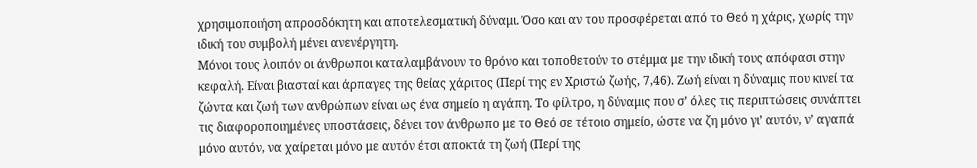χρησιμοποιήση απροσδόκητη και αποτελεσματική δύναμι. Όσο και αν του προσφέρεται από το Θεό η χάρις, χωρίς την ιδική του συμβολή μένει ανενέργητη.
Μόνοι τους λοιπόν οι άνθρωποι καταλαμβάνουν το θρόνο και τοποθετούν το στέμμα με την ιδική τους απόφασι στην κεφαλή. Είναι βιασταί και άρπαγες της θείας χάριτος (Περί της εν Χριστώ ζωής, 7,46). Ζωή είναι η δύναμις που κινεί τα ζώντα και ζωή των ανθρώπων είναι ως ένα σημείο η αγάπη. Το φίλτρο, η δύναμις που σ’ όλες τις περιπτώσεις συνάπτει τις διαφοροποιημένες υποστάσεις, δένει τον άνθρωπο με το Θεό σε τέτοιο σημείο, ώστε να ζη μόνο γι’ αυτόν, ν’ αγαπά μόνο αυτόν, να χαίρεται μόνο με αυτόν έτσι αποκτά τη ζωή (Περί της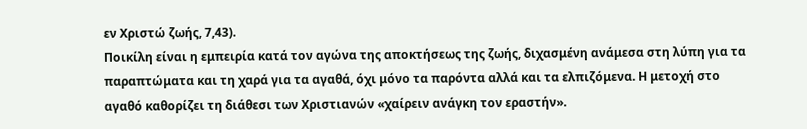εν Χριστώ ζωής, 7,43).
Ποικίλη είναι η εμπειρία κατά τον αγώνα της αποκτήσεως της ζωής, διχασμένη ανάμεσα στη λύπη για τα παραπτώματα και τη χαρά για τα αγαθά, όχι μόνο τα παρόντα αλλά και τα ελπιζόμενα. Η μετοχή στο αγαθό καθορίζει τη διάθεσι των Χριστιανών «χαίρειν ανάγκη τον εραστήν».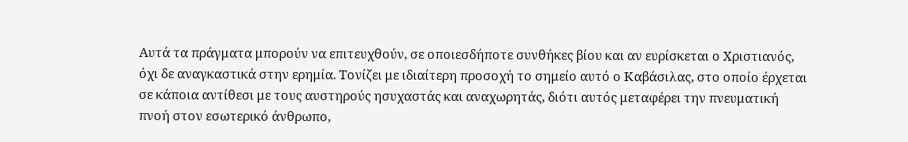Αυτά τα πράγματα μπορούν να επιτευχθούν, σε οποιεσδήποτε συνθήκες βίου και αν ευρίσκεται ο Χριστιανός, όχι δε αναγκαστικά στην ερημία. Τονίζει με ιδιαίτερη προσοχή το σημείο αυτό ο Καβάσιλας, στο οποίο έρχεται σε κάποια αντίθεσι με τους αυστηρούς ησυχαστάς και αναχωρητάς, διότι αυτός μεταφέρει την πνευματική πνοή στον εσωτερικό άνθρωπο,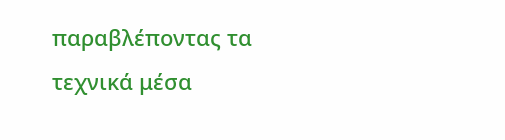παραβλέποντας τα τεχνικά μέσα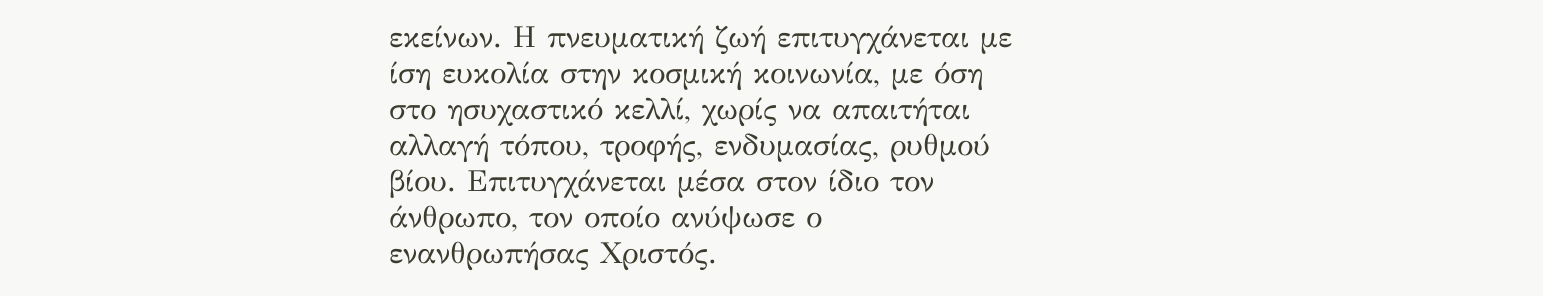εκείνων. Η πνευματική ζωή επιτυγχάνεται με ίση ευκολία στην κοσμική κοινωνία, με όση στο ησυχαστικό κελλί, χωρίς να απαιτήται αλλαγή τόπου, τροφής, ενδυμασίας, ρυθμού βίου. Επιτυγχάνεται μέσα στον ίδιο τον άνθρωπο, τον οποίο ανύψωσε ο ενανθρωπήσας Χριστός.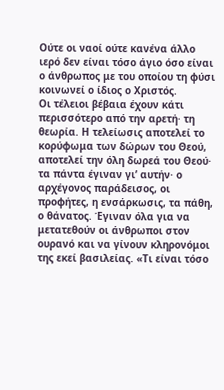Ούτε οι ναοί ούτε κανένα άλλο ιερό δεν είναι τόσο άγιο όσο είναι ο άνθρωπος με του οποίου τη φύσι κοινωνεί ο ίδιος ο Χριστός.
Οι τέλειοι βέβαια έχουν κάτι περισσότερο από την αρετή· τη θεωρία. Η τελείωσις αποτελεί το κορύφωμα των δώρων του Θεού, αποτελεί την όλη δωρεά του Θεού· τα πάντα έγιναν γι’ αυτήν· ο αρχέγονος παράδεισος, οι προφήτες, η ενσάρκωσις, τα πάθη, ο θάνατος. Έγιναν όλα για να μετατεθούν οι άνθρωποι στον ουρανό και να γίνουν κληρονόμοι της εκεί βασιλείας. «Τι είναι τόσο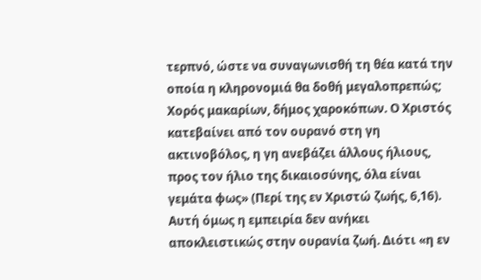τερπνό, ώστε να συναγωνισθή τη θέα κατά την οποία η κληρονομιά θα δοθή μεγαλοπρεπώς; Χορός μακαρίων, δήμος χαροκόπων. Ο Χριστός κατεβαίνει από τον ουρανό στη γη ακτινοβόλος, η γη ανεβάζει άλλους ήλιους, προς τον ήλιο της δικαιοσύνης, όλα είναι γεμάτα φως» (Περί της εν Χριστώ ζωής, 6,16).
Αυτή όμως η εμπειρία δεν ανήκει αποκλειστικώς στην ουρανία ζωή. Διότι «η εν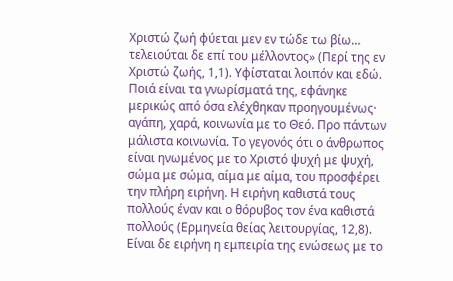Χριστώ ζωή φύεται μεν εν τώδε τω βίω… τελειούται δε επί του μέλλοντος» (Περί της εν Χριστώ ζωής, 1,1). Υφίσταται λοιπόν και εδώ. Ποιά είναι τα γνωρίσματά της, εφάνηκε μερικώς από όσα ελέχθηκαν προηγουμένως· αγάπη, χαρά, κοινωνία με το Θεό. Προ πάντων μάλιστα κοινωνία. Το γεγονός ότι ο άνθρωπος είναι ηνωμένος με το Χριστό ψυχή με ψυχή, σώμα με σώμα, αίμα με αίμα, του προσφέρει την πλήρη ειρήνη. Η ειρήνη καθιστά τους πολλούς έναν και ο θόρυβος τον ένα καθιστά πολλούς (Ερμηνεία θείας λειτουργίας, 12,8). Είναι δε ειρήνη η εμπειρία της ενώσεως με το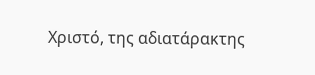Χριστό, της αδιατάρακτης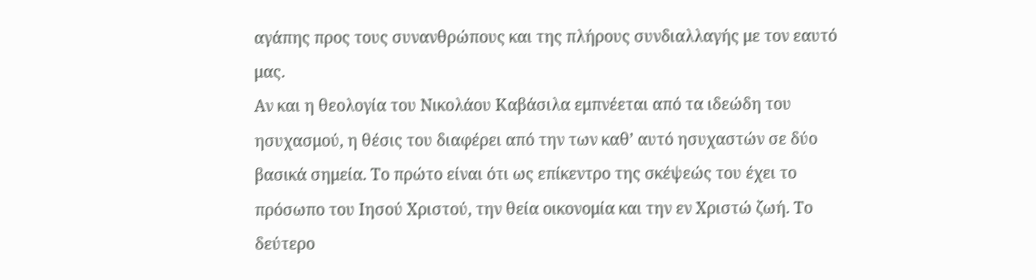αγάπης προς τους συνανθρώπους και της πλήρους συνδιαλλαγής με τον εαυτό μας.
Αν και η θεολογία του Νικολάου Καβάσιλα εμπνέεται από τα ιδεώδη του ησυχασμού, η θέσις του διαφέρει από την των καθ’ αυτό ησυχαστών σε δύο βασικά σημεία. Το πρώτο είναι ότι ως επίκεντρο της σκέψεώς του έχει το πρόσωπο του Ιησού Χριστού, την θεία οικονομία και την εν Χριστώ ζωή. Το δεύτερο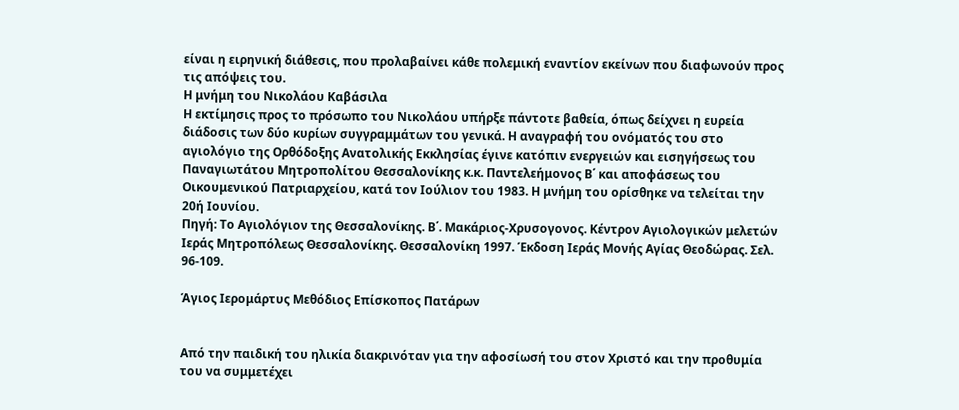είναι η ειρηνική διάθεσις, που προλαβαίνει κάθε πολεμική εναντίον εκείνων που διαφωνούν προς τις απόψεις του.
Η μνήμη του Νικολάου Καβάσιλα
Η εκτίμησις προς το πρόσωπο του Νικολάου υπήρξε πάντοτε βαθεία, όπως δείχνει η ευρεία διάδοσις των δύο κυρίων συγγραμμάτων του γενικά. Η αναγραφή του ονόματός του στο αγιολόγιο της Ορθόδοξης Ανατολικής Εκκλησίας έγινε κατόπιν ενεργειών και εισηγήσεως του Παναγιωτάτου Μητροπολίτου Θεσσαλονίκης κ.κ. Παντελεήμονος Β΄ και αποφάσεως του Οικουμενικού Πατριαρχείου, κατά τον Ιούλιον του 1983. Η μνήμη του ορίσθηκε να τελείται την 20ή Ιουνίου.
Πηγή: Το Αγιολόγιον της Θεσσαλονίκης. Β΄. Μακάριος-Χρυσογονος. Κέντρον Αγιολογικών μελετών Ιεράς Μητροπόλεως Θεσσαλονίκης. Θεσσαλονίκη 1997. Έκδοση Ιεράς Μονής Αγίας Θεοδώρας. Σελ.  96-109.

Άγιος Ιερομάρτυς Μεθόδιος Επίσκοπος Πατάρων


Από την παιδική του ηλικία διακρινόταν για την αφοσίωσή του στον Χριστό και την προθυμία του να συμμετέχει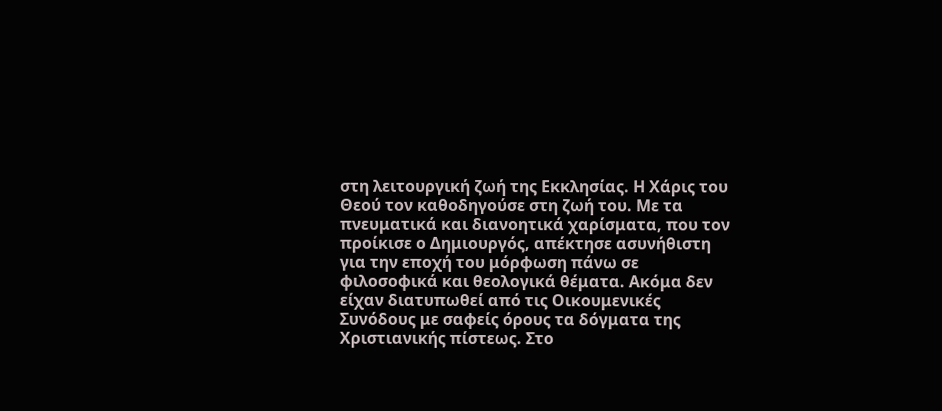στη λειτουργική ζωή της Εκκλησίας. Η Χάρις του Θεού τον καθοδηγούσε στη ζωή του. Με τα πνευματικά και διανοητικά χαρίσματα, που τον προίκισε ο Δημιουργός, απέκτησε ασυνήθιστη για την εποχή του μόρφωση πάνω σε φιλοσοφικά και θεολογικά θέματα. Ακόμα δεν είχαν διατυπωθεί από τις Οικουμενικές Συνόδους με σαφείς όρους τα δόγματα της Χριστιανικής πίστεως. Στο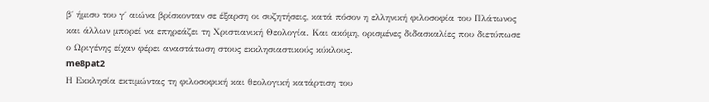β΄ ήμισυ του γ΄ αιώνα βρίσκονταν σε έξαρση οι συζητήσεις, κατά πόσον η ελληνική φιλοσοφία του Πλάτωνος και άλλων μπορεί να επηρεάζει τη Χριστιανική Θεολογία. Και ακόμη, ορισμένες διδασκαλίες που διετύπωσε ο Ωριγένης είχαν φέρει αναστάτωση στους εκκλησιαστικούς κύκλους.
me8pat2
Η Εκκλησία εκτιμώντας τη φιλοσοφική και θεολογική κατάρτιση του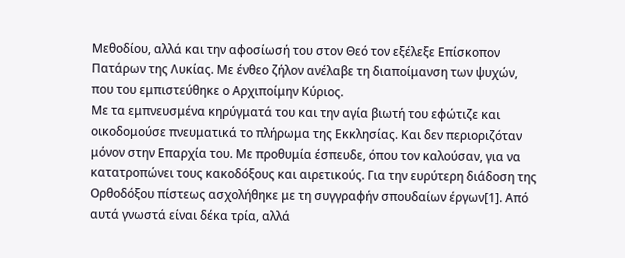Μεθοδίου, αλλά και την αφοσίωσή του στον Θεό τον εξέλεξε Επίσκοπον Πατάρων της Λυκίας. Με ένθεο ζήλον ανέλαβε τη διαποίμανση των ψυχών, που του εμπιστεύθηκε ο Αρχιποίμην Κύριος.
Με τα εμπνευσμένα κηρύγματά του και την αγία βιωτή του εφώτιζε και οικοδομούσε πνευματικά το πλήρωμα της Εκκλησίας. Και δεν περιοριζόταν μόνον στην Επαρχία του. Με προθυμία έσπευδε, όπου τον καλούσαν, για να κατατροπώνει τους κακοδόξους και αιρετικούς. Για την ευρύτερη διάδοση της Ορθοδόξου πίστεως ασχολήθηκε με τη συγγραφήν σπουδαίων έργων[1]. Από αυτά γνωστά είναι δέκα τρία, αλλά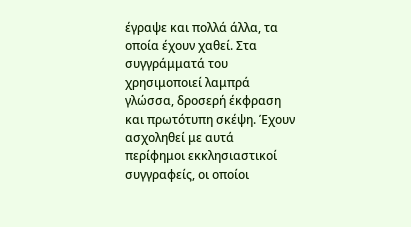έγραψε και πολλά άλλα, τα οποία έχουν χαθεί. Στα συγγράμματά του χρησιμοποιεί λαμπρά γλώσσα, δροσερή έκφραση και πρωτότυπη σκέψη. Έχουν ασχοληθεί με αυτά περίφημοι εκκλησιαστικοί συγγραφείς, οι οποίοι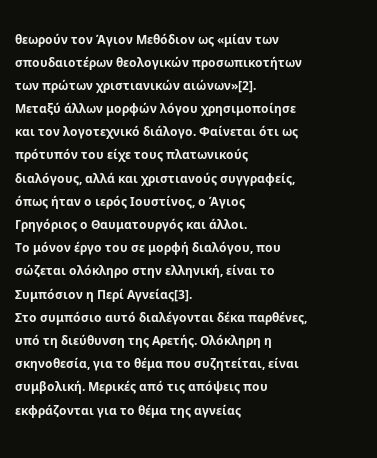θεωρούν τον Άγιον Μεθόδιον ως «μίαν των σπουδαιοτέρων θεολογικών προσωπικοτήτων των πρώτων χριστιανικών αιώνων»[2].
Μεταξύ άλλων μορφών λόγου χρησιμοποίησε και τον λογοτεχνικό διάλογο. Φαίνεται ότι ως πρότυπόν του είχε τους πλατωνικούς διαλόγους, αλλά και χριστιανούς συγγραφείς, όπως ήταν ο ιερός Ιουστίνος, ο Άγιος Γρηγόριος ο Θαυματουργός και άλλοι.
Το μόνον έργο του σε μορφή διαλόγου, που σώζεται ολόκληρο στην ελληνική, είναι το Συμπόσιον η Περί Αγνείας[3].
Στο συμπόσιο αυτό διαλέγονται δέκα παρθένες, υπό τη διεύθυνση της Αρετής. Ολόκληρη η σκηνοθεσία, για το θέμα που συζητείται, είναι συμβολική. Μερικές από τις απόψεις που εκφράζονται για το θέμα της αγνείας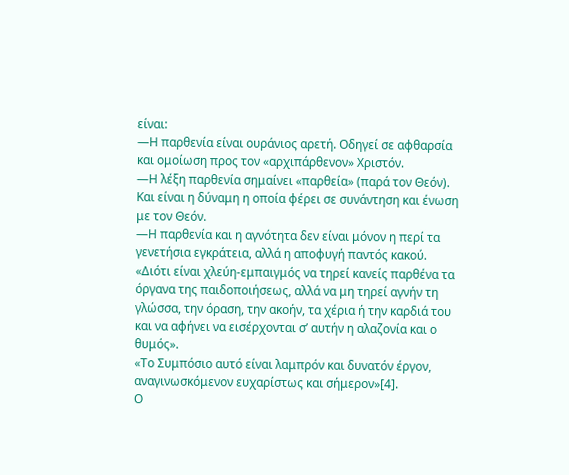είναι:
—Η παρθενία είναι ουράνιος αρετή. Οδηγεί σε αφθαρσία και ομοίωση προς τον «αρχιπάρθενον» Χριστόν.
—Η λέξη παρθενία σημαίνει «παρθεία» (παρά τον Θεόν). Και είναι η δύναμη η οποία φέρει σε συνάντηση και ένωση με τον Θεόν.
—Η παρθενία και η αγνότητα δεν είναι μόνον η περί τα γενετήσια εγκράτεια, αλλά η αποφυγή παντός κακού. «Διότι είναι χλεύη-εμπαιγμός να τηρεί κανείς παρθένα τα όργανα της παιδοποιήσεως, αλλά να μη τηρεί αγνήν τη γλώσσα, την όραση, την ακοήν, τα χέρια ή την καρδιά του και να αφήνει να εισέρχονται σ’ αυτήν η αλαζονία και ο θυμός».
«Το Συμπόσιο αυτό είναι λαμπρόν και δυνατόν έργον, αναγινωσκόμενον ευχαρίστως και σήμερον»[4].
Ο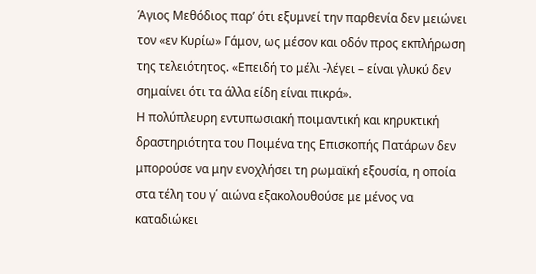Άγιος Μεθόδιος παρ’ ότι εξυμνεί την παρθενία δεν μειώνει τον «εν Κυρίω» Γάμον, ως μέσον και οδόν προς εκπλήρωση της τελειότητος. «Επειδή το μέλι -λέγει – είναι γλυκύ δεν σημαίνει ότι τα άλλα είδη είναι πικρά».
Η πολύπλευρη εντυπωσιακή ποιμαντική και κηρυκτική δραστηριότητα του Ποιμένα της Επισκοπής Πατάρων δεν μπορούσε να μην ενοχλήσει τη ρωμαϊκή εξουσία, η οποία στα τέλη του γ΄ αιώνα εξακολουθούσε με μένος να καταδιώκει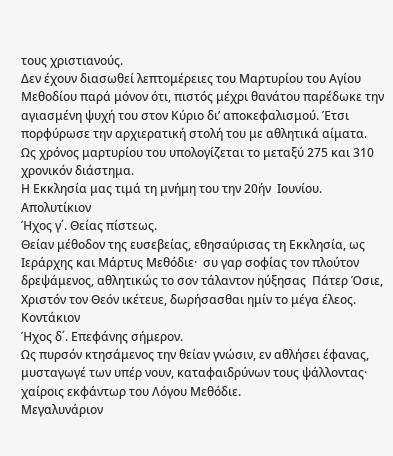τους χριστιανούς.
Δεν έχουν διασωθεί λεπτομέρειες του Μαρτυρίου του Αγίου Μεθοδίου παρά μόνον ότι, πιστός μέχρι θανάτου παρέδωκε την αγιασμένη ψυχή του στον Κύριο δι’ αποκεφαλισμού. Έτσι πορφύρωσε την αρχιερατική στολή του με αθλητικά αίματα.
Ως χρόνος μαρτυρίου του υπολογίζεται το μεταξύ 275 και 310 χρονικόν διάστημα.
Η Εκκλησία μας τιμά τη μνήμη του την 20ήν  Ιουνίου.
Απολυτίκιον
Ήχος γ΄. Θείας πίστεως.
Θείαν μέθοδον της ευσεβείας, εθησαύρισας τη Εκκλησία, ως Ιεράρχης και Μάρτυς Μεθόδιε·  συ γαρ σοφίας τον πλούτον δρεψάμενος, αθλητικώς το σον τάλαντον ηύξησας  Πάτερ Όσιε, Χριστόν τον Θεόν ικέτευε, δωρήσασθαι ημίν το μέγα έλεος.
Κοντάκιον
Ήχος δ΄. Επεφάνης σήμερον.
Ως πυρσόν κτησάμενος την θείαν γνώσιν, εν αθλήσει έφανας, μυσταγωγέ των υπέρ νουν, καταφαιδρύνων τους ψάλλοντας·  χαίροις εκφάντωρ του Λόγου Μεθόδιε.
Μεγαλυνάριον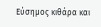Εύσημος κιθάρα και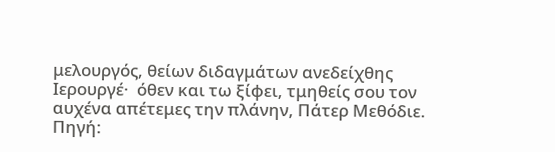μελουργός, θείων διδαγμάτων ανεδείχθης Ιερουργέ·  όθεν και τω ξίφει, τμηθείς σου τον αυχένα απέτεμες την πλάνην, Πάτερ Μεθόδιε.
Πηγή: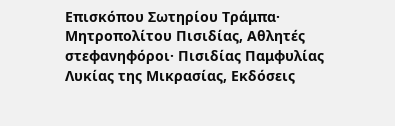Επισκόπου Σωτηρίου Τράμπα· Μητροπολίτου Πισιδίας, Αθλητές στεφανηφόροι· Πισιδίας Παμφυλίας Λυκίας της Μικρασίας, Εκδόσεις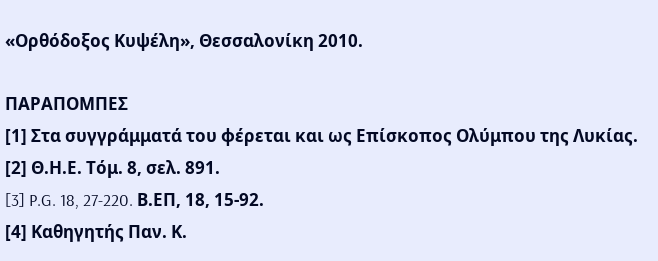«Ορθόδοξος Κυψέλη», Θεσσαλονίκη 2010.

ΠΑΡΑΠΟΜΠΕΣ
[1] Στα συγγράμματά του φέρεται και ως Επίσκοπος Ολύμπου της Λυκίας.
[2] Θ.Η.Ε. Τόμ. 8, σελ. 891.
[3] P.G. 18, 27-220. Β.ΕΠ, 18, 15-92.
[4] Καθηγητής Παν. Κ.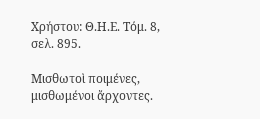Χρήστου: Θ.Η.Ε. Τόμ. 8, σελ. 895.

Μισθωτοὶ ποιμένες, μισθωμένοι ἄρχοντες.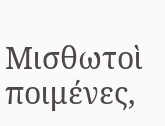Μισθωτοὶ ποιμένες,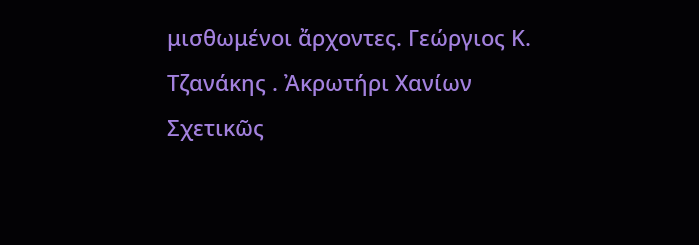μισθωμένοι ἄρχοντες. Γεώργιος Κ. Τζανάκης . Ἀκρωτήρι Χανίων Σχετικῶς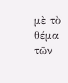μὲ τὸ θέμα τῶν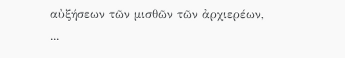αὐξήσεων τῶν μισθῶν τῶν ἀρχιερέων, ...